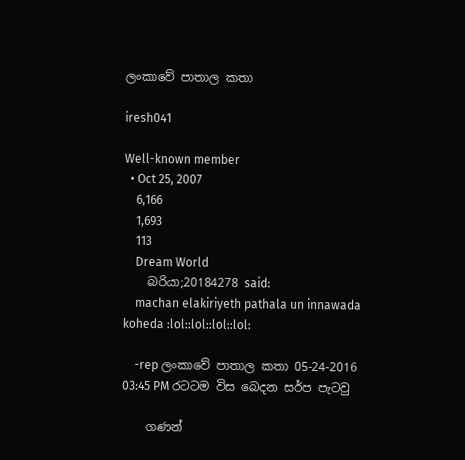ලංකාවේ පාතාල කතා

iresh041

Well-known member
  • Oct 25, 2007
    6,166
    1,693
    113
    Dream World
    බරියා;20184278 said:
    machan elakiriyeth pathala un innawada koheda :lol::lol::lol::lol:

    -rep ලංකාවේ පාතාල කතා 05-24-2016 03:45 PM රටටම විස බෙදන සර්ප පැටවු

    ගණන්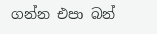ගන්න එපා බන්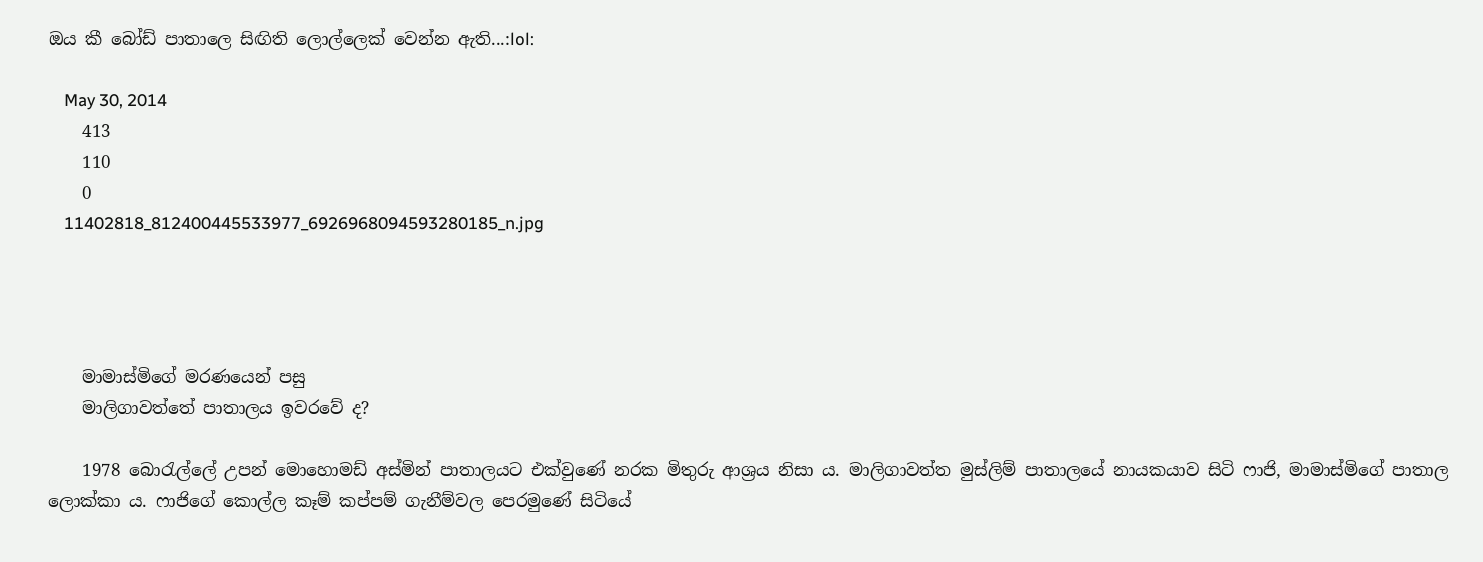ඔය කී බෝඩ් පාතාලෙ සිඟිති ලොල්ලෙක් වෙන්න ඇති...:lol:

    May 30, 2014
    413
    110
    0
    11402818_812400445533977_6926968094593280185_n.jpg




    මාමාස්මිගේ මරණයෙන් පසු
    මාලිගාවත්තේ පාතාලය ඉවරවේ ද?

    1978 බොරැල්ලේ උපන් මොහොමඩ් අස්මින් පාතාලයට එක්වුණේ නරක මිතුරු ආශ්‍රය නිසා ය. මාලිගාවත්ත මුස්ලිම් පාතාලයේ නායකයාව සිටි ෆාජි, මාමාස්මිගේ පාතාල ලොක්කා ය. ෆාජිගේ කොල්ල කෑම් කප්පම් ගැනීම්වල පෙරමුණේ සිටියේ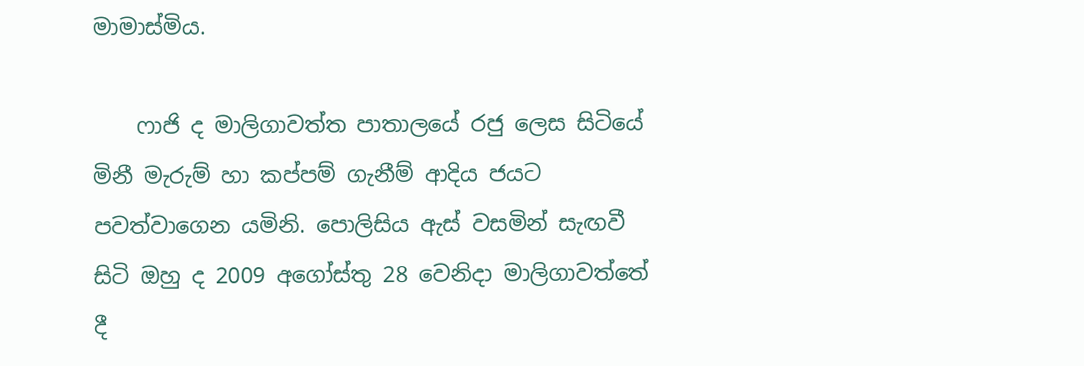මාමාස්මිය.

    ෆාජි ද මාලිගාවත්ත පාතාලයේ රජු ලෙස සිටියේ මිනී මැරුම් හා කප්පම් ගැනීම් ආදිය ජයට පවත්වාගෙන යමිනි. පොලිසිය ඇස් වසමින් සැඟවී සිටි ඔහු ද 2009 අගෝස්තු 28 වෙනිදා මාලිගාවත්තේ දී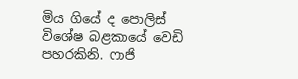මිය ගියේ ද පොලිස් විශේෂ බළකායේ වෙඩි පහරකිනි. ෆාජි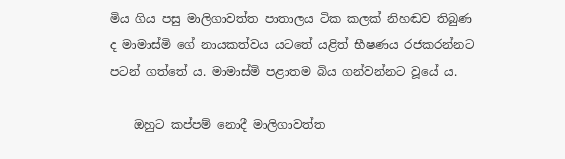මිය ගිය පසු මාලිගාවත්ත පාතාලය ටික කලක් නිහඬව තිබුණ ද මාමාස්මි ගේ නායකත්වය යටතේ යළිත් භීෂණය රජකරන්නට පටන් ගත්තේ ය. මාමාස්මි පළාතම බිය ගන්වන්නට වූයේ ය.

    ඔහුට කප්පම් නොදී මාලිගාවත්ත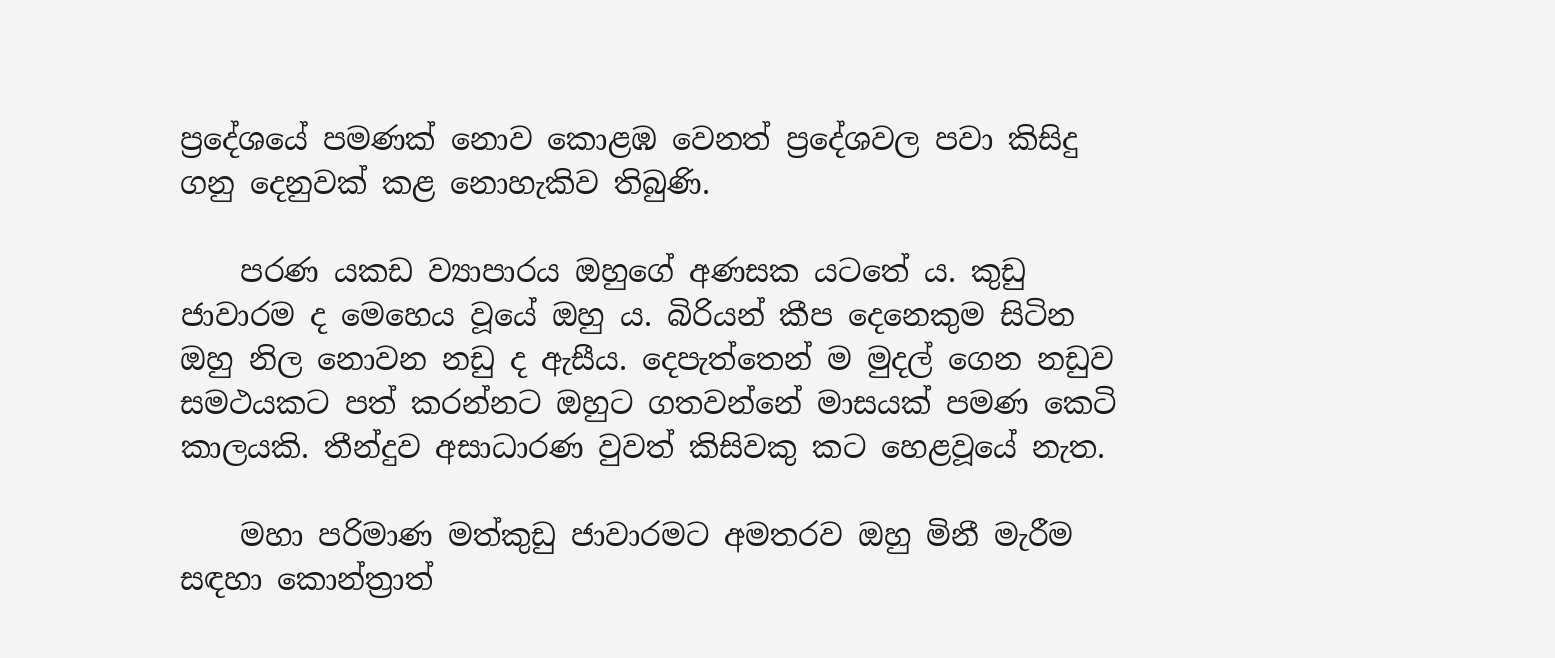ප්‍රදේශයේ පමණක් නොව කොළඹ වෙනත් ප්‍රදේශවල පවා කිසිදු ගනු දෙනුවක් කළ නොහැකිව තිබුණි.

    පරණ යකඩ ව්‍යාපාරය ඔහුගේ අණසක යටතේ ය. කුඩු ජාවාරම ද මෙහෙය වූයේ ඔහු ය. බිරියන් කීප දෙනෙකුම සිටින ඔහු නිල නොවන නඩු ද ඇසීය. දෙපැත්තෙන් ම මුදල් ගෙන නඩුව සමථයකට පත් කරන්නට ඔහුට ගතවන්නේ මාසයක් පමණ කෙටි කාලයකි. තීන්දුව අසාධාරණ වුවත් කිසිවකු කට හෙළවූයේ නැත.

    මහා පරිමාණ මත්කුඩු ජාවාරමට අමතරව ඔහු මිනී මැරීම සඳහා කොන්ත්‍රාත්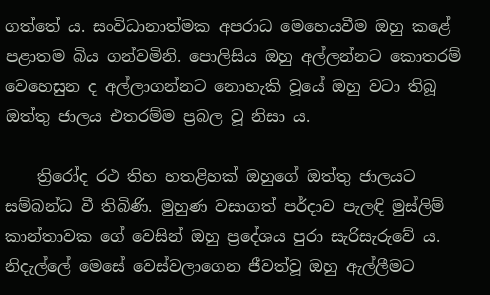ගත්තේ ය‍. සංවිධානාත්මක අපරාධ මෙහෙයවීම ඔහු කළේ පළාතම බිය ගන්වමිනි. පොලිසිය ඔහු අල්ලන්නට කොතරම් වෙහෙසුන ද අල්ලාගන්නට නොහැකි වූයේ ඔහු වටා තිබූ ඔත්තු ජාලය එතරම්ම ප්‍රබල වූ නිසා ය.

    ත්‍රිරෝද රථ තිහ හතළිහක් ඔහුගේ ඔත්තු ජාලයට සම්බන්ධ වී තිබිණි. මුහුණ වසාගත් පර්දාව පැලඳි මුස්ලිම් කාන්තාවක ගේ වෙසින් ඔහු ප්‍රදේශය පුරා සැරිසැරුවේ ය. නිදැල්ලේ මෙසේ වෙස්වලාගෙන ජීවත්වූ ඔහු ඇල්ලීමට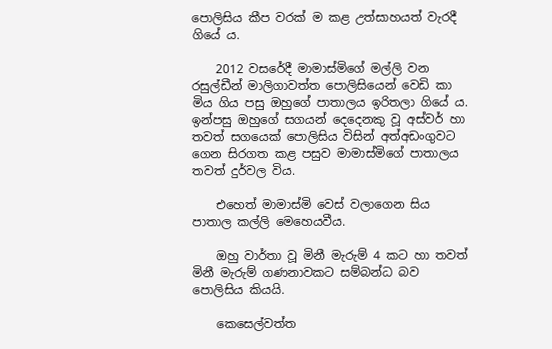පොලිසිය කීප වරක් ම කළ උත්සාහයත් වැරදී ගියේ ය.

    2012 වසරේදී මාමාස්මිගේ මල්ලි වන රසුල්ඩීන් මාලිගාවත්ත පොලිසියෙන් වෙඩි කා මිය ගිය පසු ඔහුගේ පාතාලය ඉරිතලා ගියේ ය. ඉන්පසු ඔහුගේ සගයන් දෙදෙ‍නකු වූ අස්වර් හා තවත් සගයෙක් පොලිසිය විසින් අත්අඩංගුවට ගෙන සිරගත කළ පසුව මාමාස්මිගේ පාතාලය තවත් දුර්වල විය.

    එහෙත් මාමාස්මි වෙස් වලාගෙන සිය පාතාල කල්ලි මෙහෙයවීය.

    ඔහු වාර්තා වූ මිනී මැරුම් 4 කට හා තවත් මිනී මැරුම් ගණනාවකට සම්බන්ධ බව පොලිසිය කියයි.

    කෙසෙල්වත්ත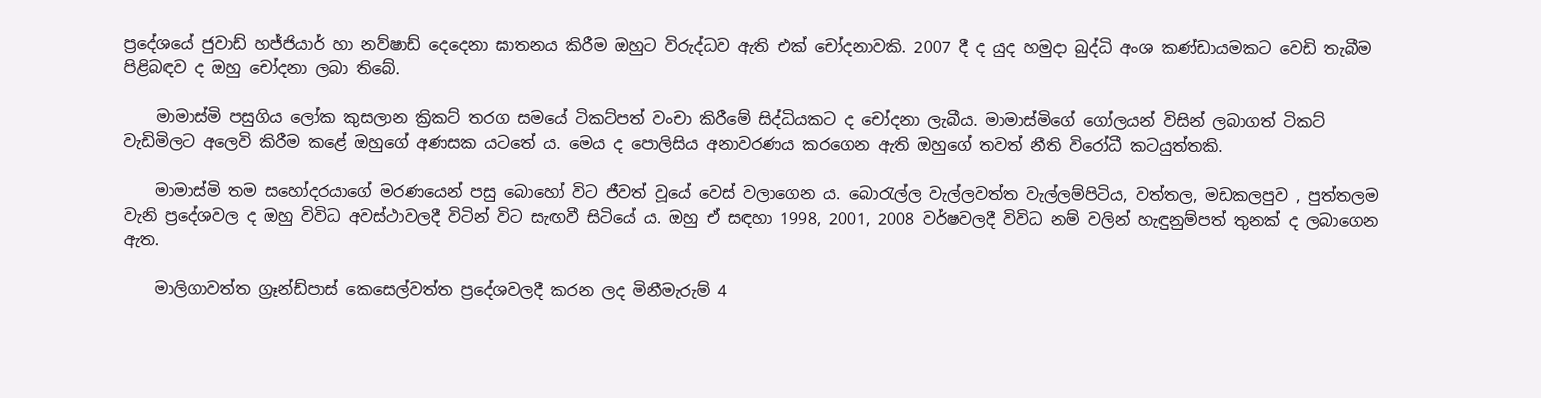ප්‍රදේශයේ ජුවාඩ් හජ්ජියාර් හා නව්ෂාඩ් දෙදෙනා ඝාතනය කිරීම ඔහුට විරුද්ධව ඇති එක් චෝදනාවකි. 2007 දී ද යුද හමුදා බුද්ධි අංශ කණ්ඩායමකට වෙඩි තැබීම පිළිබඳව ද ඔහු චෝදනා ලබා තිබේ.

    මාමාස්මි පසුගිය ලෝක කුසලාන ක්‍රිකට් තරග සමයේ ටිකට්පත් වංචා කිරීමේ ‍සිද්ධියකට ද චෝදනා ලැබීය. මාමාස්මිගේ ගෝලයන් විසින් ලබාගත් ටිකට් වැඩිමිලට අලෙවි කිරීම කළේ ඔහුගේ අණසක යටතේ ය. මෙය ද පොලිසිය අනාවරණය කරගෙන ඇති ඔහුගේ තවත් නීති විරෝධී කටයුත්තකි.

    මාමාස්මි තම සහෝදරයාගේ මරණයෙන් පසු බොහෝ විට ජීවත් වූයේ වෙස් වලාගෙන ය. බොරැල්ල වැල්ලවත්ත වැල්ලම්පිටිය, වත්තල, මඩකලපුව , පුත්තලම වැනි ප්‍රදේශවල ද ඔහු විවිධ අවස්ථාවලදී විටින් විට සැඟවී සිටියේ ය. ඔහු ඒ සඳහා 1998, 2001, 2008 වර්ෂවලදී විවිධ නම් වලින් හැඳුනුම්පත් තුනක් ද ලබාගෙන ඇත.

    මාලිගාවත්ත ග්‍රෑන්ඩ්පාස් කෙසෙල්වත්ත ප්‍රදේශවලදී කරන ලද මිනීමැරුම් 4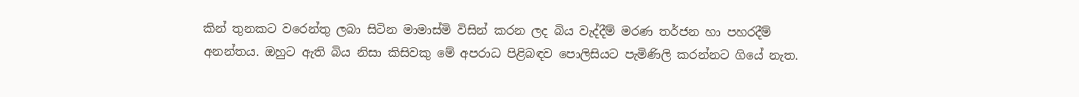කින් තුනකට වරෙන්තු ලබා සිටින මාමාස්මි විසින් කරන ලද බිය වැද්දීම් මරණ තර්ජන හා පහරදීම් අනන්තය. ඔහුට ඇති බිය නිසා කිසිවකු මේ අපරාධ පිළිබඳව පොලිසියට පැමිණිලි කරන්නට ගියේ නැත.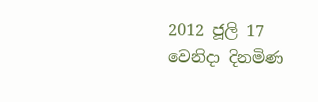2012 ජූලි 17 වෙනිදා දිනමිණ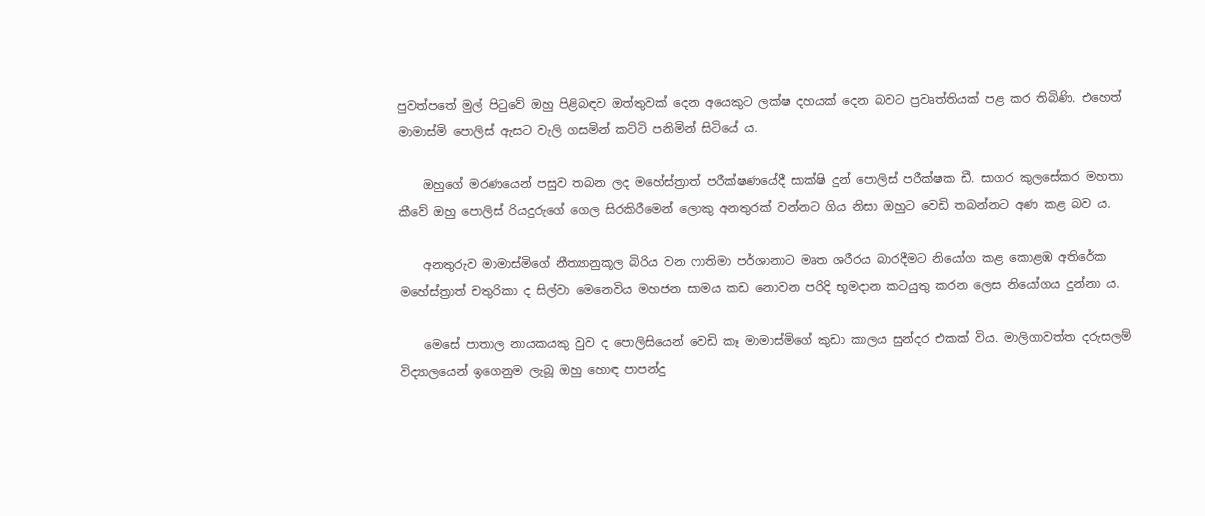පුවත්පතේ මුල් පිටුවේ ඔහු පිළිබඳව ඔත්තුවක් දෙන අයෙකුට ලක්ෂ දහයක් දෙන බවට ප්‍රවෘත්තියක් පළ කර තිබිණි. එහෙත් මාමාස්මි පොලිස් ඇසට වැලි ගසමින් කට්ටි පනිමින් සිටියේ ය.

    ඔහුගේ මරණයෙන් පසුව තබන ලද මහේස්ත්‍රාත් පරීක්ෂණයේදී සාක්ෂි දුන් පොලිස් පරීක්ෂක ඩී. සාගර කුලසේකර මහතා කීවේ ඔහු පොලිස් රියදුරුගේ ගෙල සිරකිරීමෙන් ලොකු අනතුරක් වන්නට ගිය නිසා ‍ඔහුට වෙඩි තබන්නට අණ ක‍ළ බව ය.

    අනතුරුව මාමාස්මිගේ නීත්‍යානුකූල බිරිය වන ෆාතිමා පර්ශානාට මෘත ශරීරය බාරදීමට නියෝග කළ කොළඹ අතිරේක මහේස්ත්‍රාත් චතුරිකා ද සිල්වා මෙනෙවිය මහජන සාමය කඩ නොවන පරිදි භූමදාන කටයුතු කරන ලෙස නියෝගය දුන්නා ය.

    මෙසේ පාතාල නායකයකු වුව ද පොලිසියෙන් වෙඩි කෑ මාමාස්මිගේ කුඩා කාලය සුන්දර එකක් විය. මාලිගාවත්ත දරුසලම් විද්‍යාලයෙන් ඉගෙනුම ලැබූ ඔහු හොඳ පාපන්දු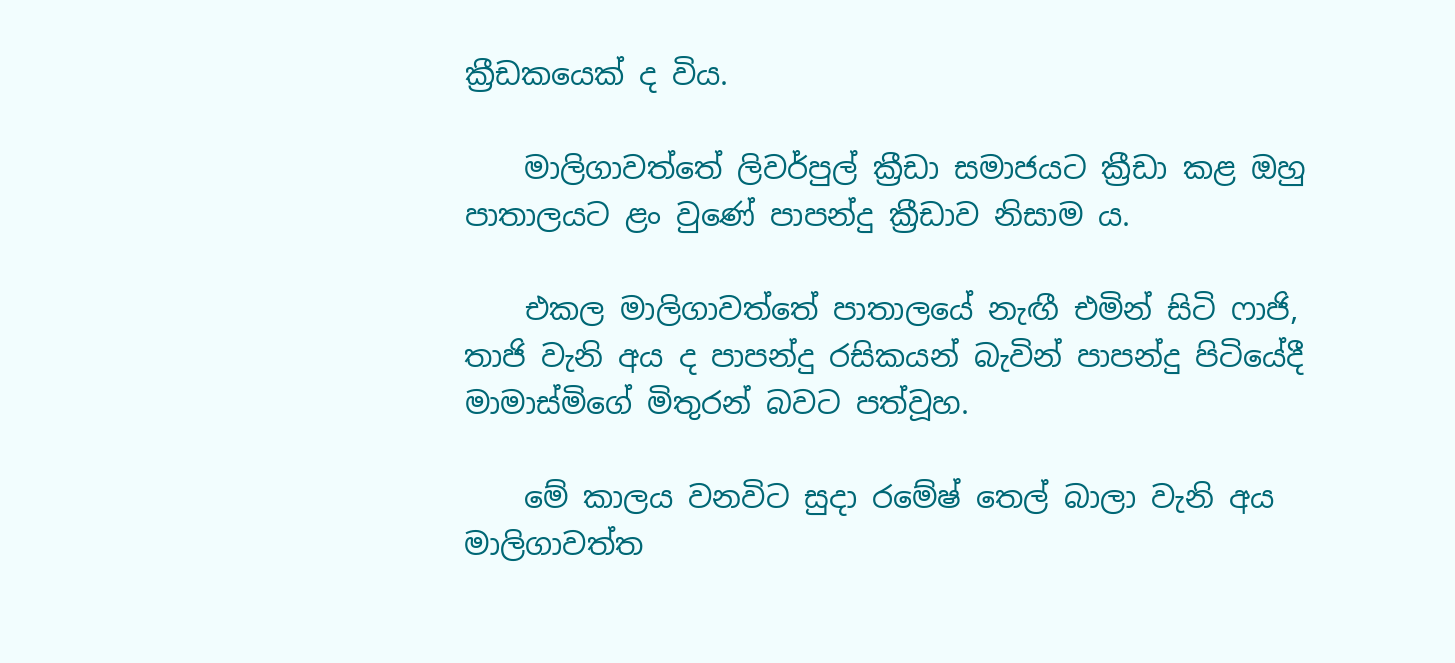ක්‍රීඩකයෙක් ද විය.

    මාලිගාවත්තේ ලිවර්පුල් ක්‍රීඩා සමාජයට ක්‍රීඩා කළ ඔහු පාතාලයට ළං වුණේ පාපන්දු ක්‍රීඩාව නිසාම ය.

    එකල මාලිගාවත්තේ පාතාලයේ නැඟී එමින් සිටි ෆාජි, තාජි වැනි අය ද පාපන්දු රසිකයන් බැවින් පාපන්දු පිටියේදී මාමාස්මිගේ මිතුරන් බවට පත්වූහ.

    මේ කාලය වනවිට සුදා ‍රමේෂ් තෙල් බාලා වැනි අය මාලිගාවත්ත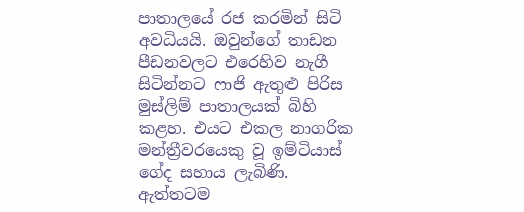පාතාලයේ රජ කරමින් සිටි අවධියයි. ඔවුන්ගේ තාඩන පීඩනවලට එරෙහිව නැගී සිටින්නට ෆාජි ඇතුළු පිරිස මුස්ලිම් පාතාලයක් බිහි කළහ. එයට එකල නාගරික මන්ත්‍රීවරයෙකු වූ ඉම්ටියාස් ගේද සහාය ලැබිණි. ඇත්තටම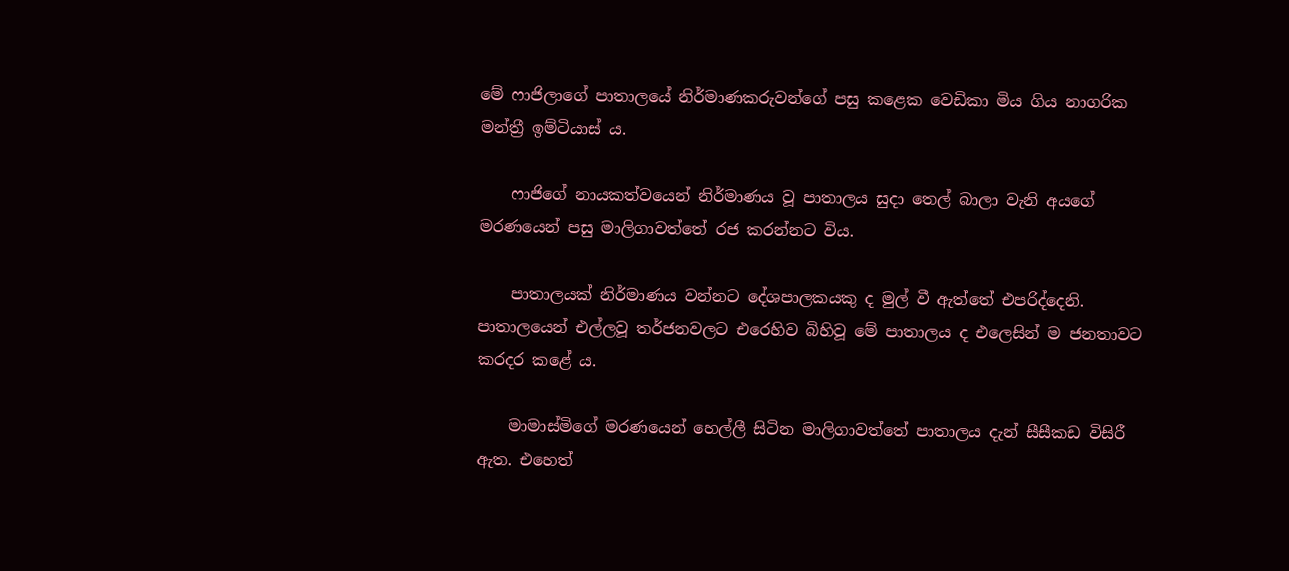මේ ‍ෆාජිලාගේ පාතාලයේ නිර්මාණකරුවන්ගේ පසු කළෙක වෙඩිකා මිය ගිය නාගරික මන්ත්‍රී ඉම්ටියාස් ය.

    ෆාජිගේ නායකත්වයෙන් නිර්මාණය වූ පාතාලය සුදා තෙල් බාලා වැනි අයගේ මරණයෙන් පසු මාලිගාවත්තේ රජ කරන්නට විය.

    පාතාලයක් නිර්මාණය වන්නට දේශපාලකයකු ද මුල් වී ඇත්තේ එපරිද්දෙනි‍. පාතාලයෙන් එල්ලවූ තර්ජනවලට එරෙහිව බිහිවූ මේ පාතාලය ද එලෙසින් ම ජනතාවට කරදර කළේ ය.

    මාමාස්මිගේ මරණයෙන් හෙල්ලී සිටින මාලිගාවත්තේ පාතාලය දැන් සීසීකඩ විසිරී ඇත. එහෙත්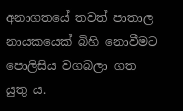අනාගතයේ තවත් පාතාල නායකයෙක් බිහි නොවීමට පොලිසිය වගබලා ගත යුතු ය.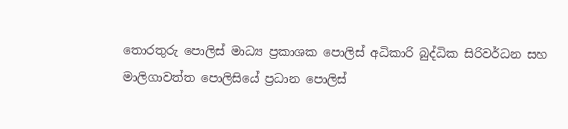තොරතුරු පොලිස් මාධ්‍ය ප්‍රකාශක පොලිස් අධිකාරි බුද්ධික සිරිවර්ධන සහ මාලිගාවත්ත පොලිසියේ ප්‍රධාන පොලිස්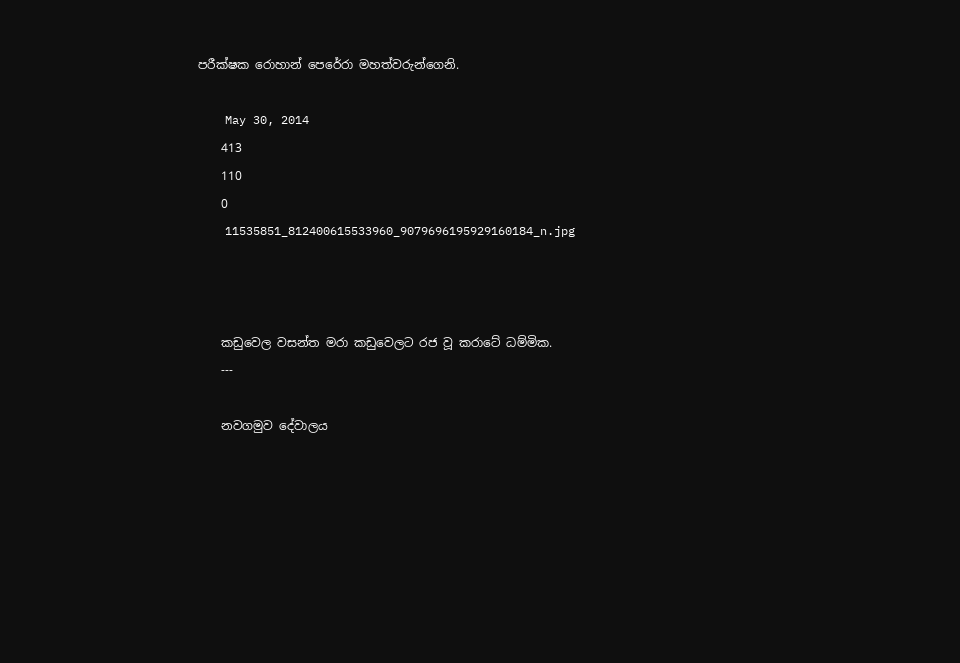පරීක්ෂක රොහාන් පෙරේ‍රා මහත්වරුන්ගෙනි.

    May 30, 2014
    413
    110
    0
    11535851_812400615533960_9079696195929160184_n.jpg



    කඩුවෙල වසන්ත මරා කඩුවෙලට රජ වූ කරාටේ ධම්මික.
    ---

    නවගමුව දේවාලය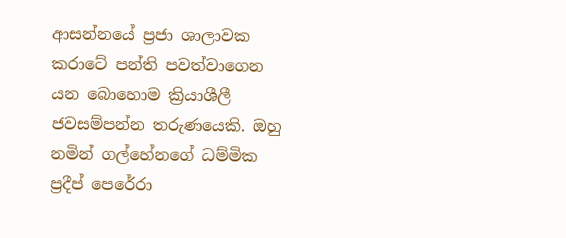ආසන්නයේ ප්‍රජා ශාලාවක කරාටේ පන්ති පවත්වාගෙන යන බොහොම ක්‍රියාශීලී ජවසම්පන්න තරුණයෙකි. ඔහු නමින් ගල්හේනගේ ධම්මික ප්‍රදීප් පෙරේරා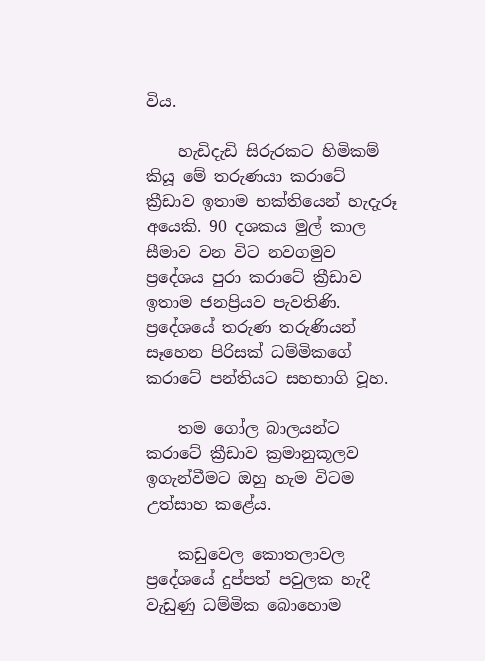විය.

    හැඩිදැඩි සිරුරකට හිමිකම් කියූ මේ තරුණයා කරාටේ ක්‍රීඩාව ඉතාම භක්‌තියෙන් හැදැරූ අයෙකි. 90 දශකය මුල් කාල සීමාව වන විට නවගමුව ප්‍රදේශය පුරා කරාටේ ක්‍රීඩාව ඉතාම ජනප්‍රියව පැවතිණි. ප්‍රදේශයේ තරුණ තරුණියන් සෑහෙන පිරිසක්‌ ධම්මිකගේ කරාටේ පන්තියට සහභාගි වූහ.

    තම ගෝල බාලයන්ට කරාටේ ක්‍රීඩාව ක්‍රමානුකූලව ඉගැන්වීමට ඔහු හැම විටම උත්සාහ කළේය.

    කඩුවෙල කොතලාවල ප්‍රදේශයේ දුප්පත් පවුලක හැදී වැඩුණු ධම්මික බොහොම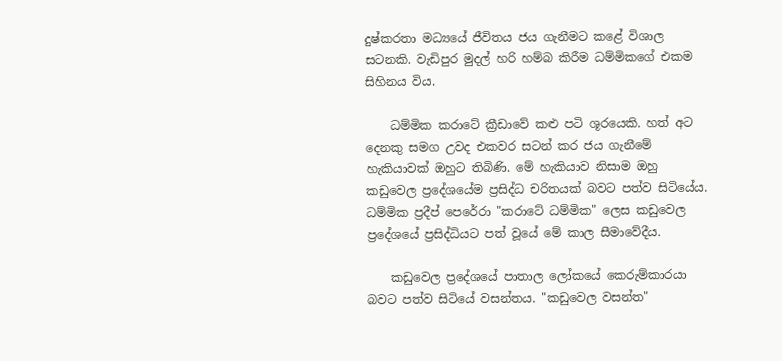දුෂ්කරතා මධ්‍යයේ ජීවිතය ජය ගැනීමට කළේ විශාල සටනකි. වැඩිපුර මුදල් හරි හම්බ කිරීම ධම්මිකගේ එකම සිහිනය විය.

    ධම්මික කරාටේ ක්‍රීඩාවේ කළු පටි ශූරයෙකි. හත් අට දෙනකු සමග උවද එකවර සටන් කර ජය ගැනීමේ හැකියාවක්‌ ඔහුට තිබිණි. මේ හැකියාව නිසාම ඔහු කඩුවෙල ප්‍රදේශයේම ප්‍රසිද්ධ චරිතයක්‌ බවට පත්ව සිටියේය. ධම්මික ප්‍රදීප් පෙරේරා "කරාටේ ධම්මික" ලෙස කඩුවෙල ප්‍රදේශයේ ප්‍රසිද්ධියට පත් වූයේ මේ කාල සීමාවේදීය.

    කඩුවෙල ප්‍රදේශයේ පාතාල ලෝකයේ කෙරුම්කාරයා බවට පත්ව සිටියේ වසන්තය. "කඩුවෙල වසන්ත"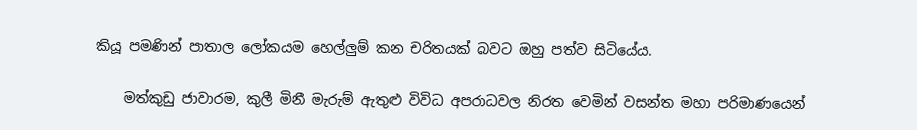කියූ පමණින් පාතාල ලෝකයම හෙල්ලුම් කන චරිතයක්‌ බවට ඔහු පත්ව සිටියේය.

    මත්කුඩු ජාවාරම, කුලී මිනී මැරුම් ඇතුළු විවිධ අපරාධවල නිරත වෙමින් වසන්ත මහා පරිමාණයෙන්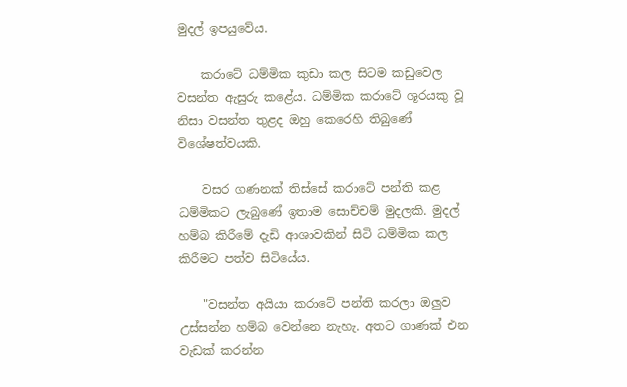මුදල් ඉපයුවේය.

    කරාටේ ධම්මික කුඩා කල සිටම කඩුවෙල වසන්ත ඇසුරු කළේය. ධම්මික කරාටේ ශූරයකු වූ නිසා වසන්ත තුළද ඔහු කෙරෙහි තිබුණේ විශේෂත්වයකි.

    වසර ගණනක්‌ තිස්‌සේ කරාටේ පන්ති කළ ධම්මිකට ලැබුණේ ඉතාම සොච්චම් මුදලකි. මුදල් හම්බ කිරීමේ දැඩි ආශාවකින් සිටි ධම්මික කල කිරීමට පත්ව සිටියේය.

    "වසන්ත අයියා කරාටේ පන්ති කරලා ඔලුව උස්‌සන්න හම්බ වෙන්නෙ නැහැ. අතට ගාණක්‌ එන වැඩක්‌ කරන්න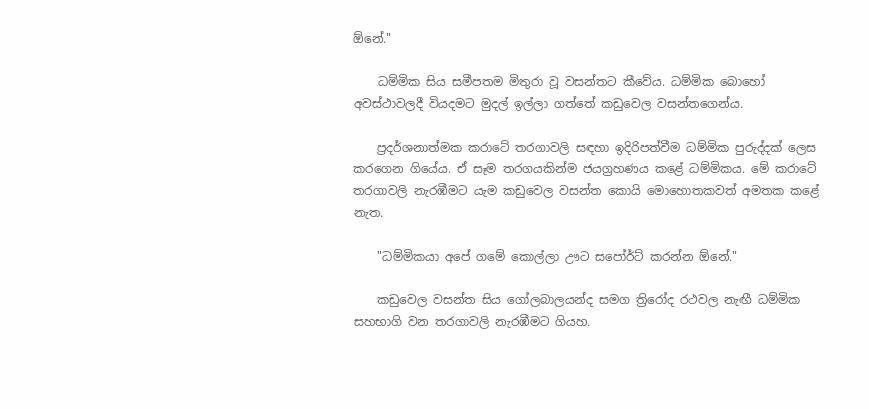ඕනේ."

    ධම්මික සිය සමීපතම මිතුරා වූ වසන්තට කීවේය. ධම්මික බොහෝ අවස්‌ථාවලදී වියදමට මුදල් ඉල්ලා ගත්තේ කඩුවෙල වසන්තගෙන්ය.

    ප්‍රදර්ශනාත්මක කරාටේ තරගාවලි සඳහා ඉදිරිපත්වීම ධම්මික පුරුද්දක්‌ ලෙස කරගෙන ගියේය. ඒ සෑම තරගයකින්ම ජයග්‍රහණය කළේ ධම්මිකය. මේ කරාටේ තරගාවලි නැරඹීමට යැම කඩුවෙල වසන්ත කොයි මොහොතකවත් අමතක කළේ නැත.

    "ධම්මිකයා අපේ ගමේ කොල්ලා ඌට සපෝර්ට්‌ කරන්න ඕනේ."

    කඩුවෙල වසන්ත සිය ගෝලබාලයන්ද සමග ත්‍රිරෝද රථවල නැඟී ධම්මික සහභාගි වන තරගාවලි නැරඹීමට ගියහ.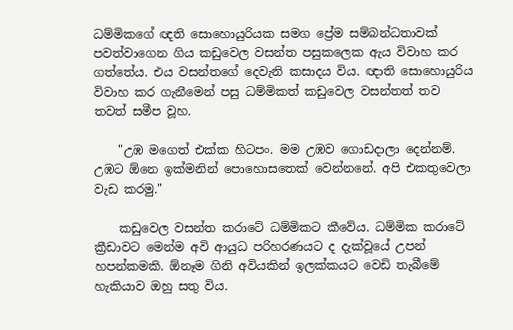ධම්මිකගේ ඥති සොහොයුරියක සමග ප්‍රේම සම්බන්ධතාවක්‌ පවත්වාගෙන ගිය කඩුවෙල වසන්ත පසුකලෙක ඇය විවාහ කර ගත්තේය. එය වසන්තගේ දෙවැනි කසාදය විය. ඥාති සොහොයුරිය විවාහ කර ගැනීමෙන් පසු ධම්මිකත් කඩුවෙල වසන්තත් තව තවත් සමීප වූහ.

    "උඹ මගෙත් එක්‌ක හිටපං. මම උඹව ගොඩදාලා දෙන්නම්. උඹට ඕනෙ ඉක්‌මනින් පොහොසතෙක්‌ වෙන්නනේ. අපි එකතුවෙලා වැඩ කරමු."

    කඩුවෙල වසන්ත කරාටේ ධම්මිකට කීවේය. ධම්මික කරාටේ ක්‍රීඩාවට මෙන්ම අවි ආයුධ පරිහරණයට ද දැක්‌වූයේ උපන් හපන්කමකි. ඕනෑම ගිනි අවියකින් ඉලක්‌කයට වෙඩි තැබීමේ හැකියාව ඔහු සතු විය.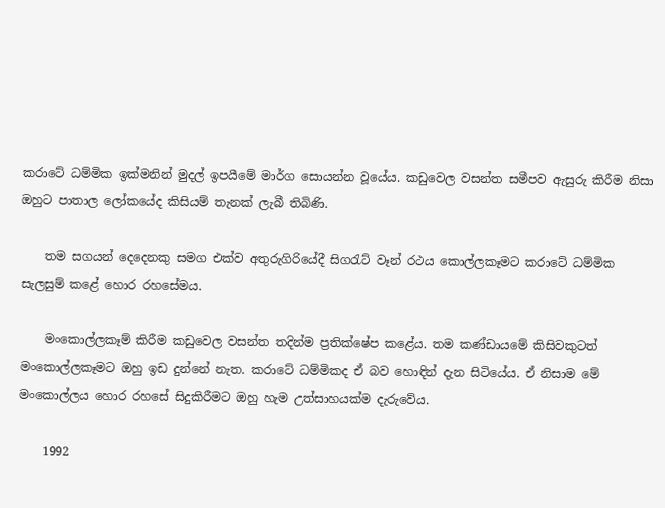කරාටේ ධම්මික ඉක්‌මනින් මුදල් ඉපයීමේ මාර්ග සොයන්න වූයේය. කඩුවෙල වසන්ත සමීපව ඇසුරු කිරීම නිසා ඔහුට පාතාල ලෝකයේද කිසියම් තැනක්‌ ලැබී තිබිණි.

    තම සගයන් දෙදෙනකු සමග එක්‌ව අතුරුගිරියේදී සිගරැට්‌ වෑන් රථය කොල්ලකෑමට කරාටේ ධම්මික සැලසුම් කළේ හොර රහසේමය.

    මංකොල්ලකෑම් කිරීම කඩුවෙල වසන්ත තදින්ම ප්‍රතික්‌ෂේප කළේය. තම කණ්‌ඩායමේ කිසිවකුටත් මංකොල්ලකෑමට ඔහු ඉඩ දුන්නේ නැත. කරාටේ ධම්මිකද ඒ බව හොඳින් දැන සිටියේය. ඒ නිසාම මේ මංකොල්ලය හොර රහසේ සිදුකිරීමට ඔහු හැම උත්සාහයක්‌ම දැරුවේය.

    1992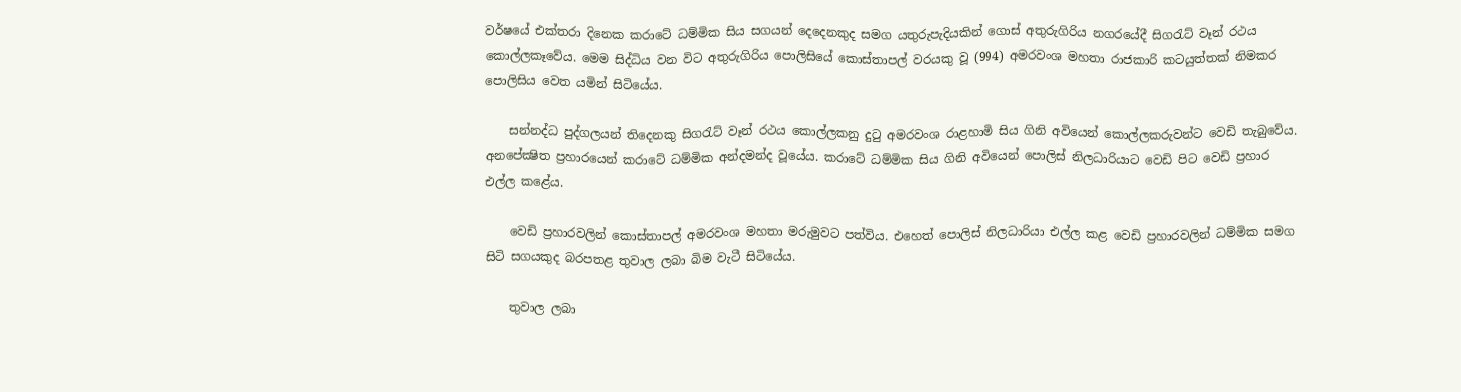වර්ෂයේ එක්‌තරා දිනෙක කරාටේ ධම්මික සිය සගයන් දෙදෙනකුද සමග යතුරුපැදියකින් ගොස්‌ අතුරුගිරිය නගරයේදී සිගරැට්‌ වෑන් රථය කොල්ලකෑවේය. මෙම සිද්ධිය වන විට අතුරුගිරිය පොලිසියේ කොස්‌තාපල් වරයකු වූ (994) අමරවංශ මහතා රාජකාරි කටයුත්තක්‌ නිමකර පොලිසිය වෙත යමින් සිටියේය.

    සන්නද්ධ පුද්ගලයන් තිදෙනකු සිගරැට්‌ වෑන් රථය කොල්ලකනු දුටු අමරවංශ රාළහාමි සිය ගිනි අවියෙන් කොල්ලකරුවන්ට වෙඩි තැබුවේය. අනපේක්‍ෂිත ප්‍රහාරයෙන් කරාටේ ධම්මික අන්දමන්ද වූයේය. කරාටේ ධම්මික සිය ගිනි අවියෙන් පොලිස්‌ නිලධාරියාට වෙඩි පිට වෙඩි ප්‍රහාර එල්ල කළේය.

    වෙඩි ප්‍රහාරවලින් කොස්‌තාපල් අමරවංශ මහතා මරුමුවට පත්විය. එහෙත් පොලිස්‌ නිලධාරියා එල්ල කළ වෙඩි ප්‍රහාරවලින් ධම්මික සමග සිටි සගයකුද බරපතළ තුවාල ලබා බිම වැටී සිටියේය.

    තුවාල ලබා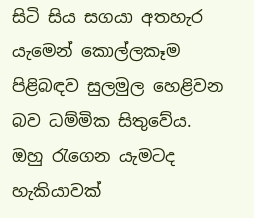සිටි සිය සගයා අතහැර යැමෙන් කොල්ලකෑම පිළිබඳව සුලමුල හෙළිවන බව ධම්මික සිතුවේය. ඔහු රැගෙන යැමටද හැකියාවක්‌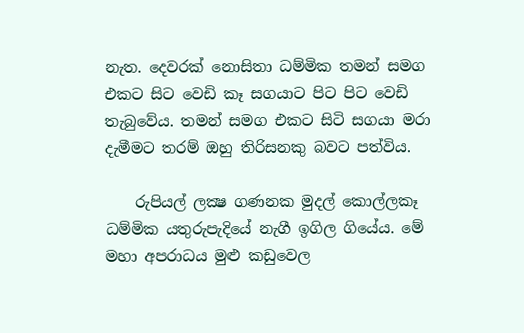නැත. දෙවරක්‌ නොසිතා ධම්මික තමන් සමග එකට සිට වෙඩි කෑ සගයාට පිට පිට වෙඩි තැබුවේය. තමන් සමග එකට සිටි සගයා මරා දැමීමට තරම් ඔහු තිරිසනකු බවට පත්විය.

    රුපියල් ලක්‍ෂ ගණනක මුදල් කොල්ලකෑ ධම්මික යතුරුපැදියේ නැගී ඉගිල ගියේය. මේ මහා අපරාධය මුළු කඩුවෙල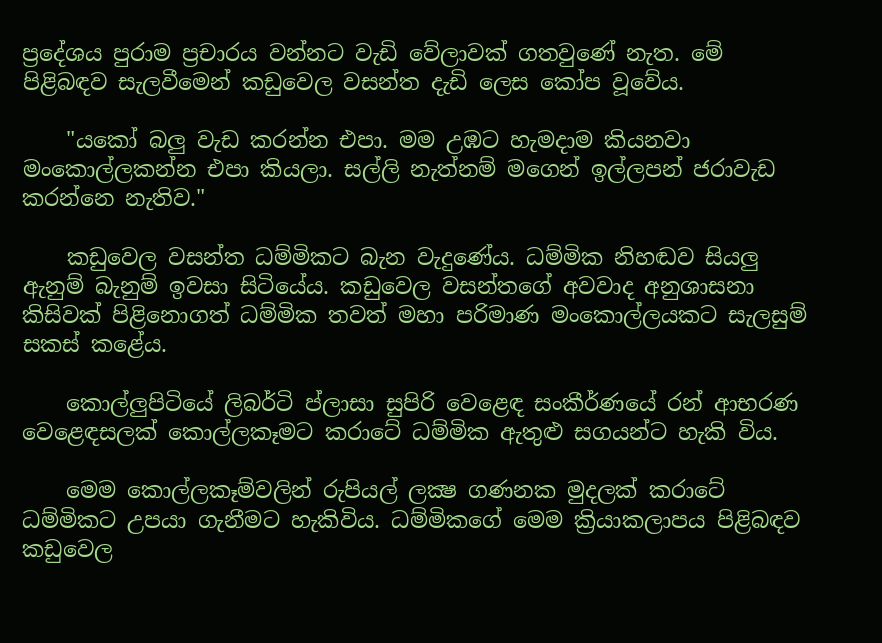ප්‍රදේශය පුරාම ප්‍රචාරය වන්නට වැඩි වේලාවක්‌ ගතවුණේ නැත. මේ පිළිබඳව සැලවීමෙන් කඩුවෙල වසන්ත දැඩි ලෙස කෝප වූවේය.

    "යකෝ බලු වැඩ කරන්න එපා. මම උඹට හැමදාම කියනවා මංකොල්ලකන්න එපා කියලා. සල්ලි නැත්නම් මගෙන් ඉල්ලපන් ජරාවැඩ කරන්නෙ නැතිව."

    කඩුවෙල වසන්ත ධම්මිකට බැන වැදුණේය. ධම්මික නිහඬව සියලු ඇනුම් බැනුම් ඉවසා සිටියේය. කඩුවෙල වසන්තගේ අවවාද අනුශාසනා කිසිවක්‌ පිළිනොගත් ධම්මික තවත් මහා පරිමාණ මංකොල්ලයකට සැලසුම් සකස්‌ කළේය.

    කොල්ලුපිටියේ ලිබර්ටි ප්ලාසා සුපිරි වෙළෙඳ සංකීර්ණයේ රන් ආභරණ වෙළෙඳසලක්‌ කොල්ලකෑමට කරාටේ ධම්මික ඇතුළු සගයන්ට හැකි විය.

    මෙම කොල්ලකෑම්වලින් රුපියල් ලක්‍ෂ ගණනක මුදලක්‌ කරාටේ ධම්මිකට උපයා ගැනීමට හැකිවිය. ධම්මිකගේ මෙම ක්‍රියාකලාපය පිළිබඳව කඩුවෙල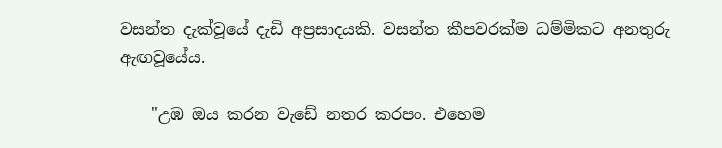වසන්ත දැක්‌වූයේ දැඩි අප්‍රසාදයකි. වසන්ත කීපවරක්‌ම ධම්මිකට අනතුරු ඇඟවූයේය.

    "උඹ ඔය කරන වැඩේ නතර කරපං. එහෙම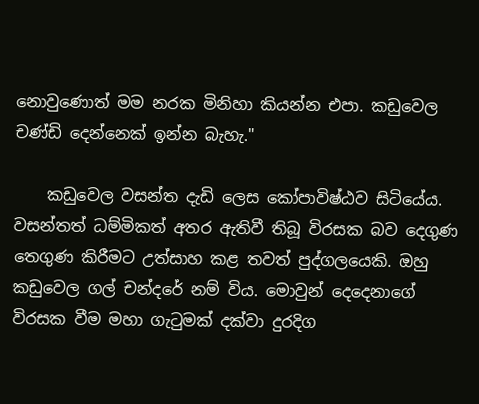නොවුණොත් මම නරක මිනිහා කියන්න එපා. කඩුවෙල චණ්‌ඩි දෙන්නෙක්‌ ඉන්න බැහැ."

    කඩුවෙල වසන්ත දැඩි ලෙස කෝපාවිෂ්ඨව සිටියේය. වසන්තත් ධම්මිකත් අතර ඇතිවී තිබූ විරසක බව දෙගුණ තෙගුණ කිරීමට උත්සාහ කළ තවත් පුද්ගලයෙකි. ඔහු කඩුවෙල ගල් චන්දරේ නම් විය. මොවුන් දෙදෙනාගේ විරසක වීම මහා ගැටුමක්‌ දක්‌වා දුරදිග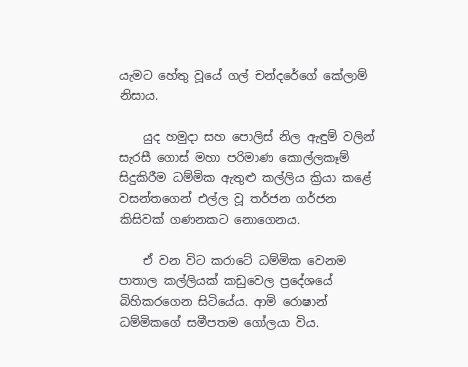යැමට හේතු වූයේ ගල් චන්දරේගේ කේලාම් නිසාය.

    යුද හමුදා සහ පොලිස්‌ නිල ඇඳුම් වලින් සැරසී ගොස්‌ මහා පරිමාණ කොල්ලකෑම් සිදුකිරීම ධම්මික ඇතුළු කල්ලිය ක්‍රියා කළේ වසන්තගෙන් එල්ල වූ තර්ජන ගර්ජන කිසිවක්‌ ගණනකට නොගෙනය.

    ඒ වන විට කරාටේ ධම්මික වෙනම පාතාල කල්ලියක්‌ කඩුවෙල ප්‍රදේශයේ බිහිකරගෙන සිටියේය. ආමි රොෂාන් ධම්මිකගේ සමීපතම ගෝලයා විය.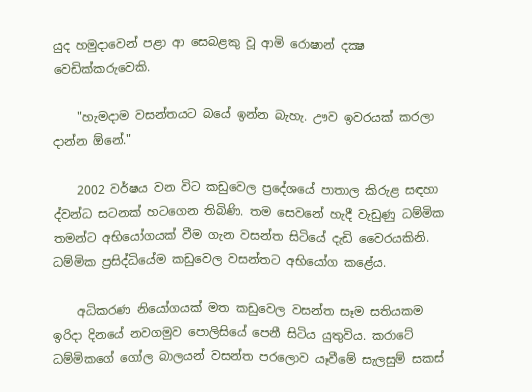යුද හමුදාවෙන් පළා ආ සෙබළකු වූ ආමි රොෂාන් දක්‍ෂ වෙඩික්‌කරුවෙකි.

    "හැමදාම වසන්තයට බයේ ඉන්න බැහැ. ඌව ඉවරයක්‌ කරලා දාන්න ඕනේ."

    2002 වර්ෂය වන විට කඩුවෙල ප්‍රදේශයේ පාතාල කිරුළ සඳහා ද්වන්ධ සටනක්‌ හටගෙන තිබිණි. තම සෙවනේ හැදී වැඩුණු ධම්මික තමන්ට අභියෝගයක්‌ වීම ගැන වසන්ත සිටියේ දැඩි වෛරයකිනි. ධම්මික ප්‍රසිද්ධියේම කඩුවෙල වසන්තට අභියෝග කළේය.

    අධිකරණ නියෝගයක්‌ මත කඩුවෙල වසන්ත සෑම සතියකම ඉරිදා දිනයේ නවගමුව පොලිසියේ පෙනී සිටිය යුතුවිය. කරාටේ ධම්මිකගේ ගෝල බාලයන් වසන්ත පරලොව යෑවීමේ සැලසුම් සකස්‌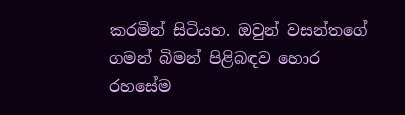කරමින් සිටියහ. ඔවුන් වසන්තගේ ගමන් බිමන් පිළිබඳව හොර රහසේම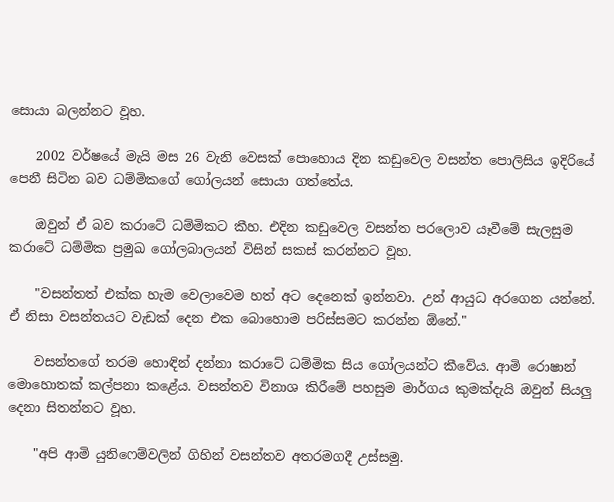සොයා බලන්නට වූහ.

    2002 වර්ෂයේ මැයි මස 26 වැනි වෙසක්‌ පොහොය දින කඩුවෙල වසන්ත පොලිසිය ඉදිරියේ පෙනී සිටින බව ධම්මිකගේ ගෝලයන් සොයා ගත්තේය.

    ඔවුන් ඒ බව කරාටේ ධම්මිකට කීහ. එදින කඩුවෙල වසන්ත පරලොව යෑවීමේ සැලසුම කරාටේ ධම්මික ප්‍රමුඛ ගෝලබාලයන් විසින් සකස්‌ කරන්නට වූහ.

    "වසන්තත් එක්‌ක හැම වෙලාවෙම හත් අට දෙනෙක්‌ ඉන්නවා. උන් ආයුධ අරගෙන යන්නේ. ඒ නිසා වසන්තයට වැඩක්‌ දෙන එක බොහොම පරිස්‌සමට කරන්න ඕනේ."

    වසන්තගේ තරම හොඳින් දන්නා කරාටේ ධම්මික සිය ගෝලයන්ට කීවේය. ආමි රොෂාන් මොහොතක්‌ කල්පනා කළේය. වසන්තව විනාශ කිරීමේ පහසුම මාර්ගය කුමක්‌දැයි ඔවුන් සියලු දෙනා සිතන්නට වූහ.

    "අපි ආමි යුනිෆෙම්වලින් ගිහින් වසන්තව අතරමගදී උස්‌සමු.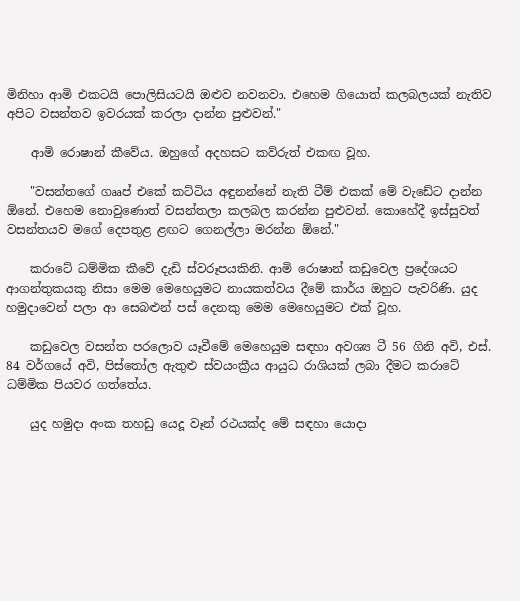මිනිහා ආමි එකටයි පොලිසියටයි ඔළුව නවනවා. එහෙම ගියොත් කලබලයක්‌ නැතිව අපිට වසන්තව ඉවරයක්‌ කරලා දාන්න පුළුවන්."

    ආමි රොෂාන් කීවේය. ඔහුගේ අදහසට කව්රුත් එකඟ වූහ.

    "වසන්තගේ ගෲප් එකේ කට්‌ටිය අඳුනන්නේ නැති ටීම් එකක්‌ මේ වැඩේට දාන්න ඕනේ. එහෙම නොවුණොත් වසන්තලා කලබල කරන්න පුළුවන්. කොහේදී ඉස්‌සුවත් වසන්තයව මගේ දෙපතුළ ළඟට ගෙනල්ලා මරන්න ඕනේ."

    කරාටේ ධම්මික කීවේ දැඩි ස්‌වරූපයකිනි. ආමි රොෂාන් කඩුවෙල ප්‍රදේශයට ආගන්තුකයකු නිසා මෙම මෙහෙයුමට නායකත්වය දීමේ කාර්ය ඔහුට පැවරිණි. යුද හමුදාවෙන් පලා ආ සෙබළුන් පස්‌ දෙනකු මෙම මෙහෙයුමට එක්‌ වූහ.

    කඩුවෙල වසන්ත පරලොව යෑවීමේ මෙහෙයුම සඳහා අවශ්‍ය ටී 56 ගිනි අවි, එස්‌. 84 වර්ගයේ අවි, පිස්‌තෝල ඇතුළු ස්‌වයංක්‍රීය ආයුධ රාශියක්‌ ලබා දීමට කරාටේ ධම්මික පියවර ගත්තේය.

    යුද හමුදා අංක තහඩු යෙදූ වෑන් රථයක්‌ද මේ සඳහා යොදා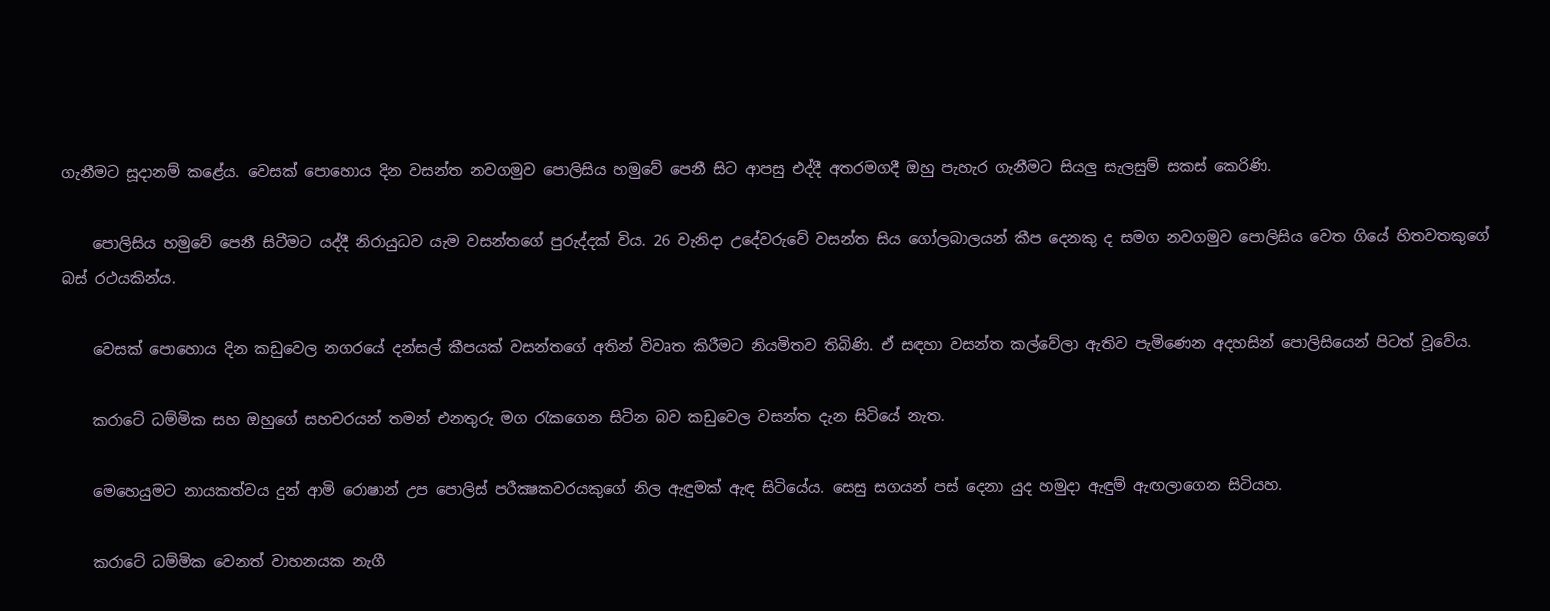ගැනීමට සූදානම් කළේය. වෙසක්‌ පොහොය දින වසන්ත නවගමුව පොලිසිය හමුවේ පෙනී සිට ආපසු එද්දී අතරමගදී ඔහු පැහැර ගැනීමට සියලු සැලසුම් සකස්‌ කෙරිණි.

    පොලිසිය හමුවේ පෙනී සිටීමට යද්දී නිරායුධව යැම වසන්තගේ පුරුද්දක්‌ විය. 26 වැනිදා උදේවරුවේ වසන්ත සිය ගෝලබාලයන් කීප දෙනකු ද සමග නවගමුව පොලිසිය වෙත ගියේ හිතවතකුගේ බස්‌ රථයකින්ය.

    වෙසක්‌ පොහොය දින කඩුවෙල නගරයේ දන්සල් කීපයක්‌ වසන්තගේ අතින් විවෘත කිරීමට නියමිතව තිබිණි. ඒ සඳහා වසන්ත කල්වේලා ඇතිව පැමිණෙන අදහසින් පොලිසියෙන් පිටත් වූවේය.

    කරාටේ ධම්මික සහ ඔහුගේ සහචරයන් තමන් එනතුරු මග රැකගෙන සිටින බව කඩුවෙල වසන්ත දැන සිටියේ නැත.

    මෙහෙයුමට නායකත්වය දුන් ආමි රොෂාන් උප පොලිස්‌ පරීක්‍ෂකවරයකුගේ නිල ඇඳුමක්‌ ඇඳ සිටියේය. සෙසු සගයන් පස්‌ දෙනා යුද හමුදා ඇඳුම් ඇඟලාගෙන සිටියහ.

    කරාටේ ධම්මික වෙනත් වාහනයක නැගී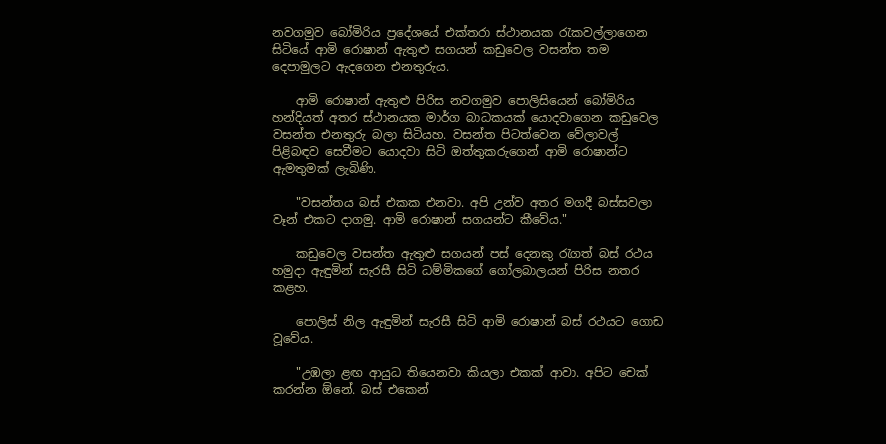නවගමුව බෝමිරිය ප්‍රදේශයේ එක්‌තරා ස්‌ථානයක රැකවල්ලාගෙන සිටියේ ආමි රොෂාන් ඇතුළු සගයන් කඩුවෙල වසන්ත තම දෙපාමුලට ඇදගෙන එනතුරුය.

    ආමි රොෂාන් ඇතුළු පිරිස නවගමුව පොලිසියෙන් බෝමිරිය හන්දියත් අතර ස්‌ථානයක මාර්ග බාධකයක්‌ යොදවාගෙන කඩුවෙල වසන්ත එනතුරු බලා සිටියහ. වසන්ත පිටත්වෙන වේලාවල් පිළිබඳව සෙවීමට යොදවා සිටි ඔත්තුකරුගෙන් ආමි රොෂාන්ට ඇමතුමක්‌ ලැබිණි.

    "වසන්තය බස්‌ එකක එනවා. අපි උන්ව අතර මගදී බස්‌සවලා වෑන් එකට දාගමු. ආමි රොෂාන් සගයන්ට කීවේය."

    කඩුවෙල වසන්ත ඇතුළු සගයන් පස්‌ දෙනකු රැගත් බස්‌ රථය හමුදා ඇඳුමින් සැරසී සිටි ධම්මිකගේ ගෝලබාලයන් පිරිස නතර කළහ.

    පොලිස්‌ නිල ඇඳුමින් සැරසී සිටි ආමි රොෂාන් බස්‌ රථයට ගොඩ වූවේය.

    "උඹලා ළඟ ආයුධ තියෙනවා කියලා එකක්‌ ආවා. අපිට චෙක්‌ කරන්න ඕනේ. බස්‌ එකෙන්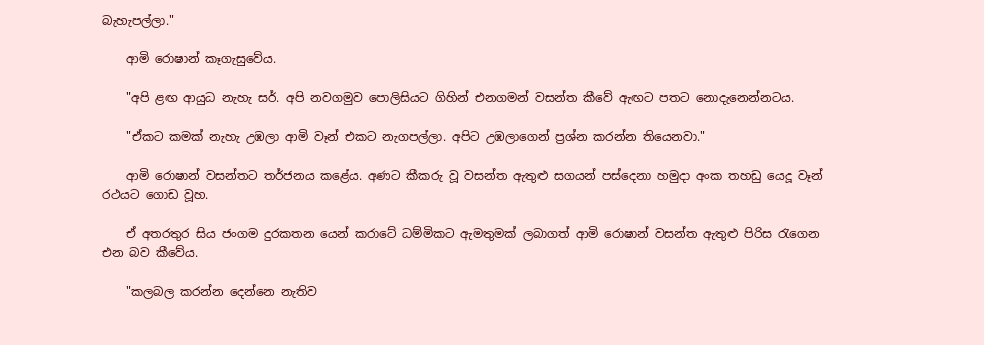බැහැපල්ලා."

    ආමි රොෂාන් කෑගැසුවේය.

    "අපි ළඟ ආයුධ නැහැ සර්. අපි නවගමුව පොලිසියට ගිහින් එනගමන් වසන්ත කීවේ ඇඟට පතට නොදැනෙන්නටය.

    "ඒකට කමක්‌ නැහැ උඹලා ආමි වෑන් එකට නැගපල්ලා. අපිට උඹලාගෙන් ප්‍රශ්න කරන්න තියෙනවා."

    ආමි රොෂාන් වසන්තට තර්ජනය කළේය. අණට කීකරු වූ වසන්ත ඇතුළු සගයන් පස්‌දෙනා හමුදා අංක තහඩු යෙදූ වෑන් රථයට ගොඩ වූහ.

    ඒ අතරතුර සිය ජංගම දුරකතන යෙන් කරාටේ ධම්මිකට ඇමතුමක්‌ ලබාගත් ආමි රොෂාන් වසන්ත ඇතුළු පිරිස රැගෙන එන බව කීවේය.

    "කලබල කරන්න දෙන්නෙ නැතිව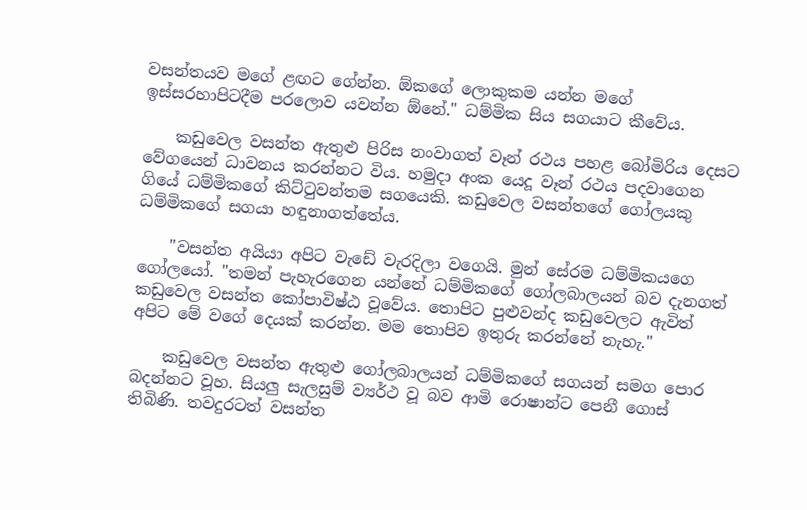වසන්තයව මගේ ළඟට ගේන්න. ඕකගේ ලොකුකම යන්න මගේ ඉස්‌සරහාපිටදීම පරලොව යවන්න ඕනේ." ධම්මික සිය සගයාට කීවේය.

    කඩුවෙල වසන්ත ඇතුළු පිරිස නංවාගත් වෑන් රථය පහළ බෝමිරිය දෙසට වේගයෙන් ධාවනය කරන්නට විය. හමුදා අංක යෙදූ වෑන් රථය පදවාගෙන ගියේ ධම්මිකගේ කිට්‌ටුවන්තම සගයෙකි. කඩුවෙල වසන්තගේ ගෝලයකු ධම්මිකගේ සගයා හඳුනාගත්තේය.

    "වසන්ත අයියා අපිට වැඩේ වැරදිලා වගෙයි. මුන් සේරම ධම්මිකයගෙ ගෝලයෝ. "තමන් පැහැරගෙන යන්නේ ධම්මිකගේ ගෝලබාලයන් බව දැනගත් කඩුවෙල වසන්ත කෝපාවිෂ්ඨ වූවේය. තොපිට පුළුවන්ද කඩුවෙලට ඇවිත් අපිට මේ වගේ දෙයක්‌ කරන්න. මම තොපිව ඉතුරු කරන්නේ නැහැ."

    කඩුවෙල වසන්ත ඇතුළු ගෝලබාලයන් ධම්මිකගේ සගයන් සමග පොර බදන්නට වූහ. සියලු සැලසුම් ව්‍යර්ථ වූ බව ආමි රොෂාන්ට පෙනී ගොස්‌ තිබිණි. තවදුරටත් වසන්ත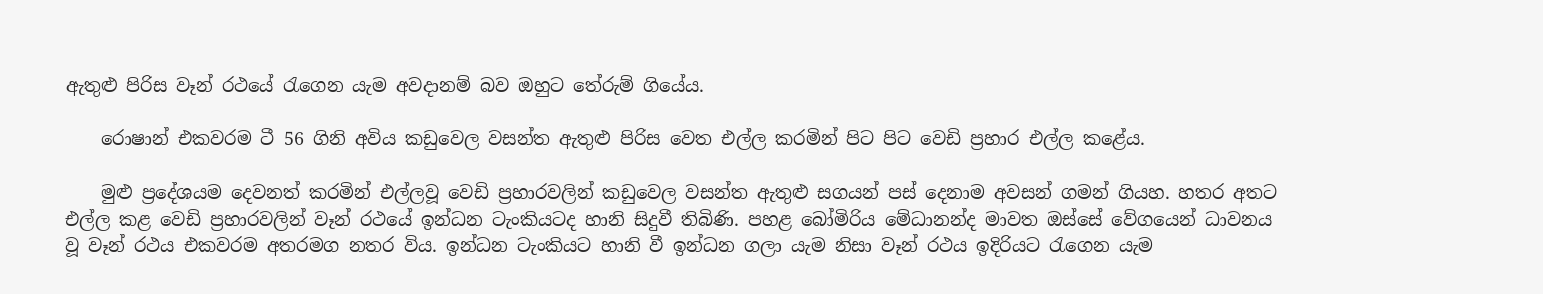ඇතුළු පිරිස වෑන් රථයේ රැගෙන යැම අවදානම් බව ඔහුට තේරුම් ගියේය.

    රොෂාන් එකවරම ටී 56 ගිනි අවිය කඩුවෙල වසන්ත ඇතුළු පිරිස වෙත එල්ල කරමින් පිට පිට වෙඩි ප්‍රහාර එල්ල කළේය.

    මුළු ප්‍රදේශයම දෙවනත් කරමින් එල්ලවූ වෙඩි ප්‍රහාරවලින් කඩුවෙල වසන්ත ඇතුළු සගයන් පස්‌ දෙනාම අවසන් ගමන් ගියහ. හතර අතට එල්ල කළ වෙඩි ප්‍රහාරවලින් වෑන් රථයේ ඉන්ධන ටැංකියටද හානි සිදුවී තිබිණි. පහළ බෝමිරිය මේධානන්ද මාවත ඔස්‌සේ වේගයෙන් ධාවනය වූ වෑන් රථය එකවරම අතරමග නතර විය. ඉන්ධන ටැංකියට හානි වී ඉන්ධන ගලා යැම නිසා වෑන් රථය ඉදිරියට රැගෙන යැම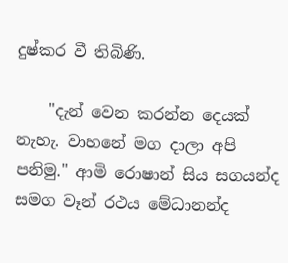දුෂ්කර වී තිබිණි.

    "දැන් වෙන කරන්න දෙයක්‌ නැහැ. වාහනේ මග දාලා අපි පනිමු." ආමි රොෂාන් සිය සගයන්ද සමග වෑන් රථය මේධානන්ද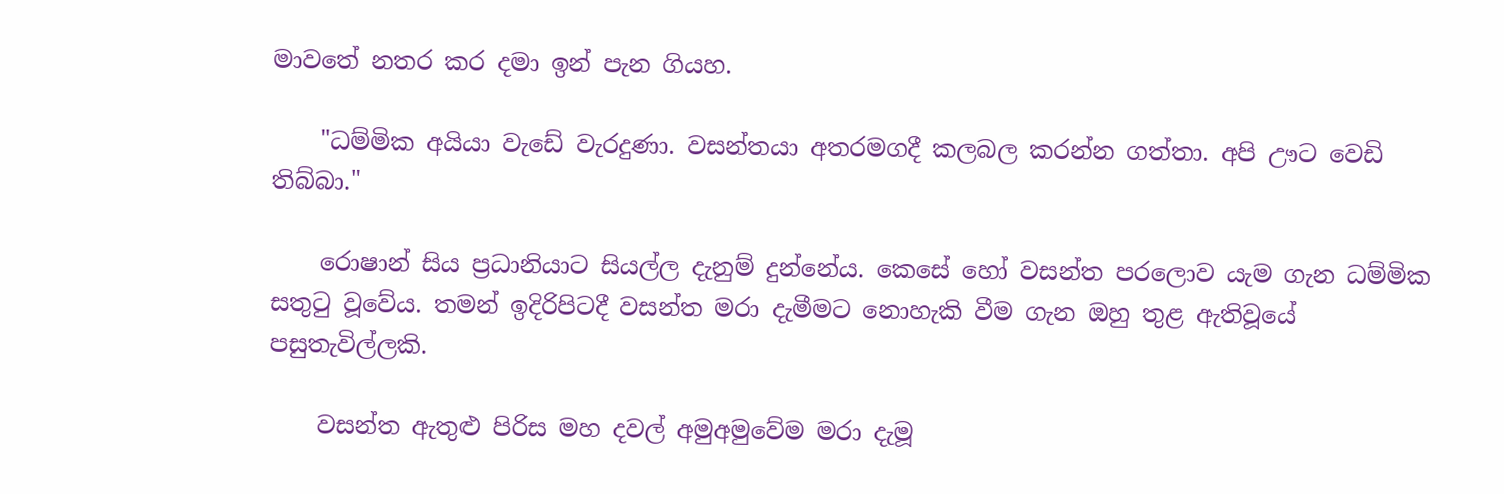මාවතේ නතර කර දමා ඉන් පැන ගියහ.

    "ධම්මික අයියා වැඩේ වැරදුණා. වසන්තයා අතරමගදී කලබල කරන්න ගත්තා. අපි ඌට වෙඩි තිබ්බා."

    රොෂාන් සිය ප්‍රධානියාට සියල්ල දැනුම් දුන්නේය. කෙසේ හෝ වසන්ත පරලොව යැම ගැන ධම්මික සතුටු වූවේය. තමන් ඉදිරිපිටදී වසන්ත මරා දැමීමට නොහැකි වීම ගැන ඔහු තුළ ඇතිවූයේ පසුතැවිල්ලකි.

    වසන්ත ඇතුළු පිරිස මහ දවල් අමුඅමුවේම මරා දැමූ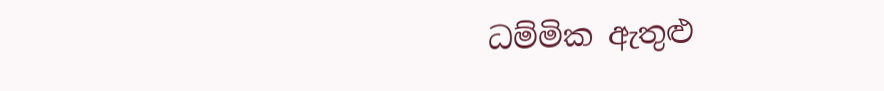ධම්මික ඇතුළු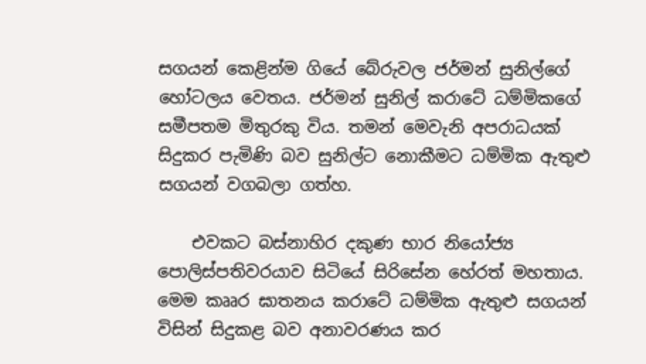සගයන් කෙළින්ම ගියේ බේරුවල ජර්මන් සුනිල්ගේ හෝටලය වෙතය. ජර්මන් සුනිල් කරාටේ ධම්මිකගේ සමීපතම මිතුරකු විය. තමන් මෙවැනි අපරාධයක්‌ සිදුකර පැමිණි බව සුනිල්ට නොකීමට ධම්මික ඇතුළු සගයන් වගබලා ගත්හ.

    එවකට බස්‌නාහිර දකුණ භාර නියෝජ්‍ය පොලිස්‌පතිවරයාව සිටියේ සිරිසේන හේරත් මහතාය. මෙම කෲර ඝාතනය කරාටේ ධම්මික ඇතුළු සගයන් විසින් සිදුකළ බව අනාවරණය කර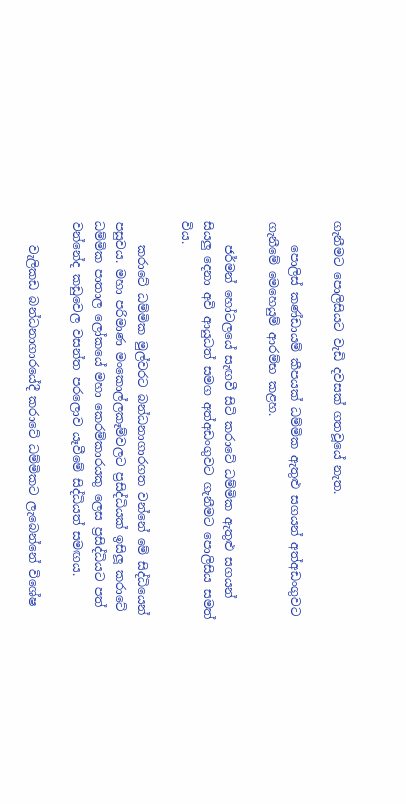ගැනීමට පොලිසියට වැඩි දවසක්‌ ගතවූයේ නැත.

    පොලිස්‌ කණ්‌ඩායම් කීපයක්‌ ධම්මික ඇතුළු සගයන් අත්අඩංගුවට ගැනීමේ මෙහෙයුම් ආරම්භ කළහ.

    ජර්මන් හෝටලයේ සැඟවී සිටි කරාටේ ධම්මික ඇතුළු සගයන් සියලු දෙනා අවි ආයුධත් සමග අත්අඩංගුවට ගැනීමට පොලිසිය සමත් විය.

    කරාටේ ධම්මික මුල්වරට බන්ධනාගාරගත වන්නේ මේ සිද්ධියෙන් පසුවය. මහා පරිමාණ මංකොල්ලකෑම්වලට ප්‍රසිද්ධියක්‌ ඉසිලූ කරාටේ ධම්මික පාතාල ලෝකයේ මහා කෙරම්කාරයකු ලෙස ප්‍රසිද්ධියට පත් වන්නේද කඩුවෙල වසන්ත පරලොව යෑවීමේ සිද්ධියත් සමඟය.

    වැලිකඩ බන්ධනාගාරයේදී කරාටේ ධම්මිකට ලැබෙන්නේ විශේෂ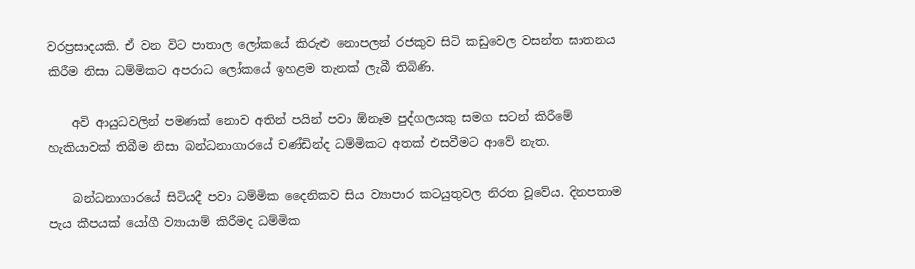වරප්‍රසාදයකි. ඒ වන විට පාතාල ලෝකයේ කිරුළු නොපලන් රජකුව සිටි කඩුවෙල වසන්ත ඝාතනය කිරීම නිසා ධම්මිකට අපරාධ ලෝකයේ ඉහළම තැනක්‌ ලැබී තිබිණි.

    අවි ආයුධවලින් පමණක්‌ නොව අතින් පයින් පවා ඕනෑම පුද්ගලයකු සමග සටන් කිරීමේ හැකියාවක්‌ තිබීම නිසා බන්ධනාගාරයේ චණ්‌ඩින්ද ධම්මිකට අතක්‌ එසවීමට ආවේ නැත.

    බන්ධනාගාරයේ සිටියදී පවා ධම්මික දෛනිකව සිය ව්‍යාපාර කටයුතුවල නිරත වූවේය. දිනපතාම පැය කීපයක්‌ යෝගී ව්‍යායාම් කිරීමද ධම්මික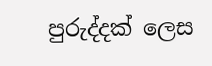පුරුද්දක්‌ ලෙස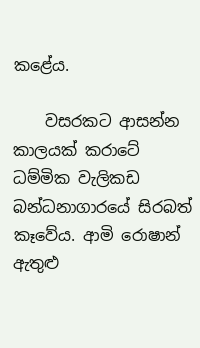කළේය.

    වසරකට ආසන්න කාලයක්‌ කරාටේ ධම්මික වැලිකඩ බන්ධනාගාරයේ සිරබත් කෑවේය. ආමි රොෂාන් ඇතුළු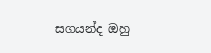සගයන්ද ඔහු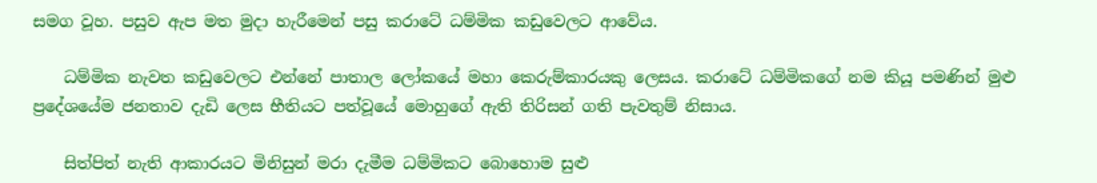සමග වූහ. පසුව ඇප මත මුදා හැරීමෙන් පසු කරාටේ ධම්මික කඩුවෙලට ආවේය.

    ධම්මික නැවත කඩුවෙලට එන්නේ පාතාල ලෝකයේ මහා කෙරුම්කාරයකු ලෙසය. කරාටේ ධම්මිකගේ නම කියූ පමණින් මුළු ප්‍රදේශයේම ජනතාව දැඩි ලෙස භීතියට පත්වූයේ මොහුගේ ඇති තිරිසන් ගති පැවතුම් නිසාය.

    සිත්පිත් නැති ආකාරයට මිනිසුන් මරා දැමීම ධම්මිකට බොහොම සුළු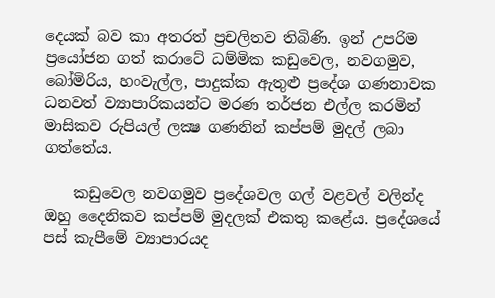දෙයක්‌ බව කා අතරත් ප්‍රචලිතව තිබිණි. ඉන් උපරිම ප්‍රයෝජන ගත් කරාටේ ධම්මික කඩුවෙල, නවගමුව, බෝමිරිය, හංවැල්ල, පාදුක්‌ක ඇතුළු ප්‍රදේශ ගණනාවක ධනවත් ව්‍යාපාරිකයන්ට මරණ තර්ජන එල්ල කරමින් මාසිකව රුපියල් ලක්‍ෂ ගණනින් කප්පම් මුදල් ලබා ගත්තේය.

    කඩුවෙල නවගමුව ප්‍රදේශවල ගල් වළවල් වලින්ද ඔහු දෛනිකව කප්පම් මුදලක්‌ එකතු කළේය. ප්‍රදේශයේ පස්‌ කැපීමේ ව්‍යාපාරයද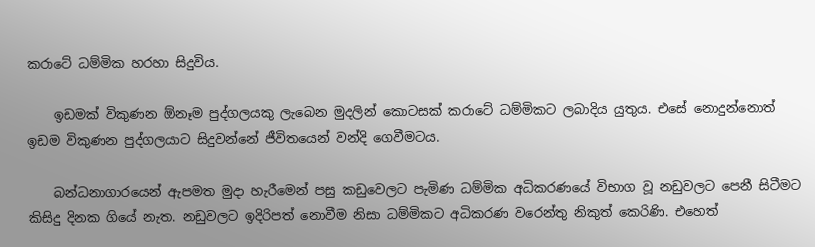කරාටේ ධම්මික හරහා සිදුවිය.

    ඉඩමක්‌ විකුණන ඕනෑම පුද්ගලයකු ලැබෙන මුදලින් කොටසක්‌ කරාටේ ධම්මිකට ලබාදිය යුතුය. එසේ නොදුන්නොත් ඉඩම විකුණන පුද්ගලයාට සිදුවන්නේ ජීවිතයෙන් වන්දි ගෙවීමටය.

    බන්ධනාගාරයෙන් ඇපමත මුදා හැරීමෙන් පසු කඩුවෙලට පැමිණ ධම්මික අධිකරණයේ විභාග වූ නඩුවලට පෙනී සිටීමට කිසිදු දිනක ගියේ නැත. නඩුවලට ඉදිරිපත් නොවීම නිසා ධම්මිකට අධිකරණ වරෙන්තු නිකුත් කෙරිණි. එහෙත්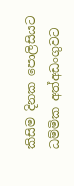කිසිම දිනක පොලිසියට ධම්මික අත්අඩංගුවට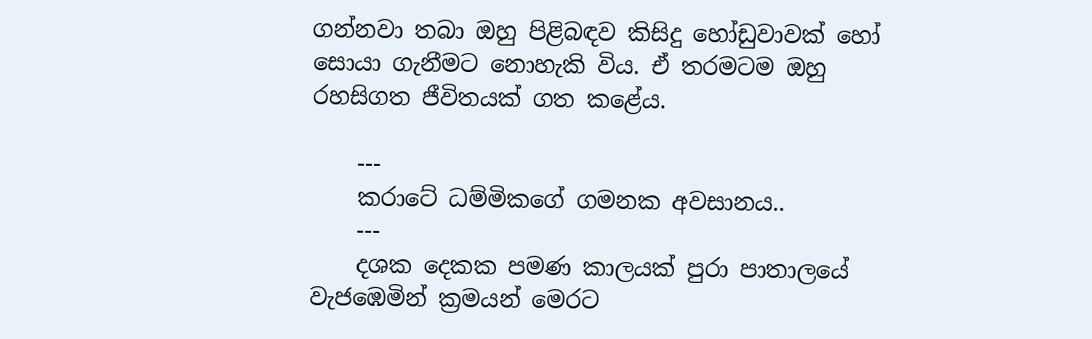ගන්නවා තබා ඔහු පිළිබඳව කිසිදු හෝඩුවාවක්‌ හෝ සොයා ගැනීමට නොහැකි විය. ඒ තරමටම ඔහු රහසිගත ජීවිතයක්‌ ගත කළේය.

    ---
    කරාටේ ධම්මිකගේ ගමනක අවසානය..
    ---
    දශක දෙකක පමණ කාලයක්‌ පුරා පාතාලයේ වැජඹෙමින් ක්‍රමයන් මෙරට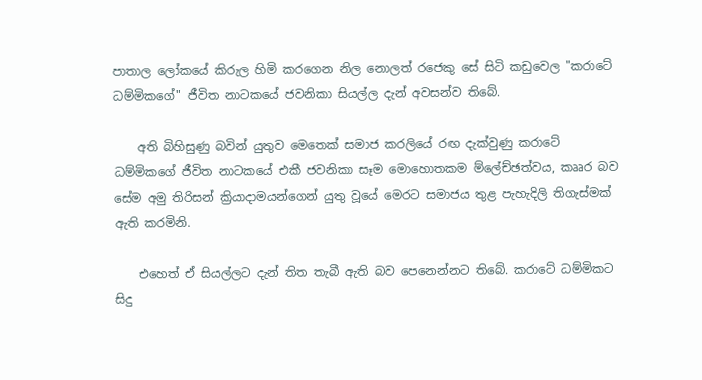පාතාල ලෝකයේ කිරුල හිමි කරගෙන නිල නොලත් රජෙකු සේ සිටි කඩුවෙල "කරාටේ ධම්මිකගේ" ජීවිත නාටකයේ ජවනිකා සියල්ල දැන් අවසන්ව තිබේ.

    අති බිහිසුණු බවින් යුතුව මෙතෙක්‌ සමාජ කරලියේ රඟ දැක්‌වුණු කරාටේ ධම්මිකගේ ජීවිත නාටකයේ එකී ජවනිකා සෑම මොහොතකම ම්ලේච්ඡත්වය, කෲර බව සේම අමු තිරිසන් ක්‍රියාදාමයන්ගෙන් යුතු වූයේ මෙරට සමාජය තුළ පැහැදිලි තිගැස්‌මක්‌ ඇති කරමිනි.

    එහෙත් ඒ සියල්ලට දැන් තිත තැබී ඇති බව පෙනෙන්නට තිබේ. කරාටේ ධම්මිකට සිදු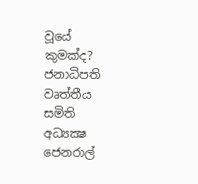වූයේ කුමක්‌ද? ජනාධිපති වෘත්තීය සමිති අධ්‍යක්‍ෂ ජෙනරාල්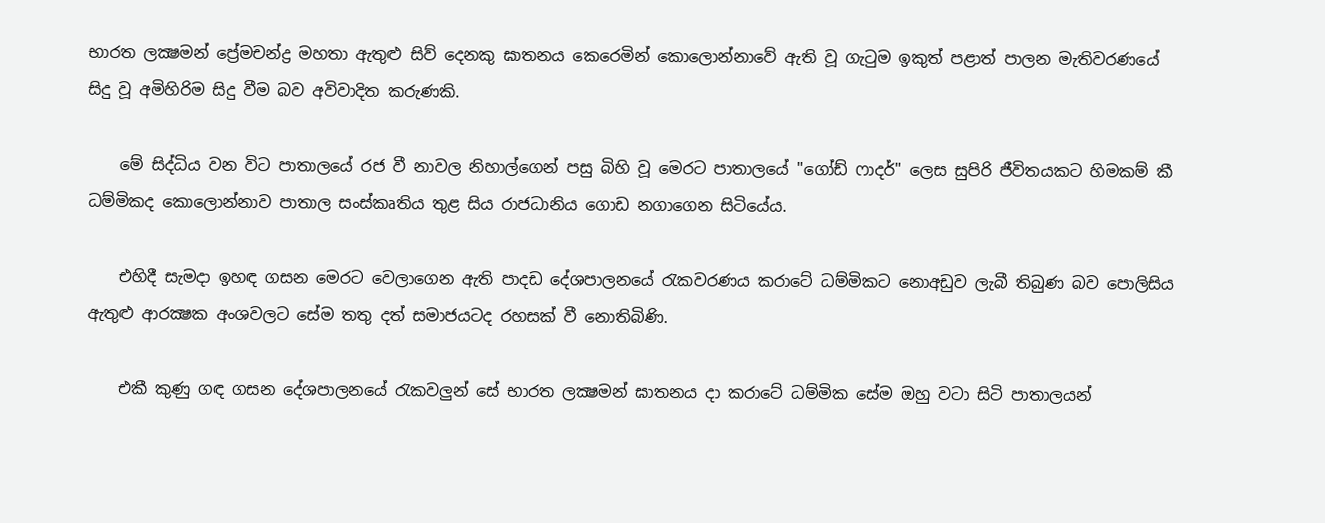භාරත ලක්‍ෂමන් ප්‍රේමචන්ද්‍ර මහතා ඇතුළු සිව් දෙනකු ඝාතනය කෙරෙමින් කොලොන්නාවේ ඇති වූ ගැටුම ඉකුත් පළාත් පාලන මැතිවරණයේ සිදු වූ අමිහිරිම සිදු වීම බව අවිවාදිත කරුණකි.

    මේ සිද්ධිය වන විට පාතාලයේ රජ වී නාවල නිහාල්ගෙන් පසු බිහි වූ මෙරට පාතාලයේ "ගෝඩ් ෆාදර්" ලෙස සුපිරි ජීවිතයකට හිමකම් කී ධම්මිකද කොලොන්නාව පාතාල සංස්‌කෘතිය තුළ සිය රාජධානිය ගොඩ නගාගෙන සිටියේය.

    එහිදී සැමදා ඉහඳ ගසන මෙරට වෙලාගෙන ඇති පාදඩ දේශපාලනයේ රැකවරණය කරාටේ ධම්මිකට නොඅඩුව ලැබී තිබුණ බව පොලිසිය ඇතුළු ආරක්‍ෂක අංශවලට සේම තතු දත් සමාජයටද රහසක්‌ වී නොතිබිණි.

    එකී කුණු ගඳ ගසන දේශපාලනයේ රැකවලුන් සේ භාරත ලක්‍ෂමන් ඝාතනය දා කරාටේ ධම්මික සේම ඔහු වටා සිටි පාතාලයන්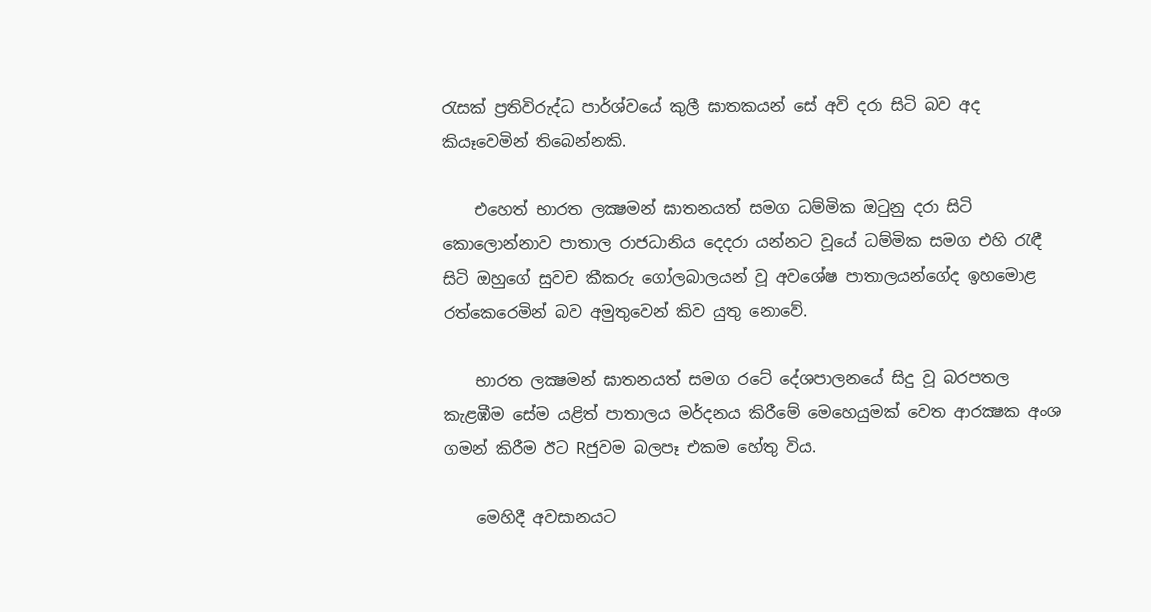රැසක්‌ ප්‍රතිවිරුද්ධ පාර්ශ්වයේ කුලී ඝාතකයන් සේ අවි දරා සිටි බව අද කියෑවෙමින් තිබෙන්නකි.

    එහෙත් භාරත ලක්‍ෂමන් ඝාතනයත් සමග ධම්මික ඔටුනු දරා සිටි කොලොන්නාව පාතාල රාජධානිය දෙදරා යන්නට වූයේ ධම්මික සමග එහි රැඳී සිටි ඔහුගේ සුවච කීකරු ගෝලබාලයන් වූ අවශේෂ පාතාලයන්ගේද ඉහමොළ රත්කෙරෙමින් බව අමුතුවෙන් කිව යුතු නොවේ.

    භාරත ලක්‍ෂමන් ඝාතනයත් සමග රටේ දේශපාලනයේ සිදු වූ බරපතල කැළඹීම සේම යළිත් පාතාලය මර්දනය කිරීමේ මෙහෙයුමක්‌ වෙත ආරක්‍ෂක අංශ ගමන් කිරීම ඊට Rජුවම බලපෑ එකම හේතු විය.

    මෙහිදී අවසානයට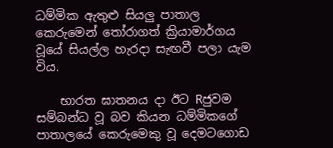ධම්මික ඇතුළු සියලු පාතාල කෙරුමෙන් තෝරාගත් ක්‍රියාමාර්ගය වූයේ සියල්ල හැරදා සැඟවී පලා යැම විය.

    භාරත ඝාතනය දා ඊට Rජුවම සම්බන්ධ වූ බව කියන ධම්මිකගේ පාතාලයේ කෙරුමෙකු වූ දෙමටගොඩ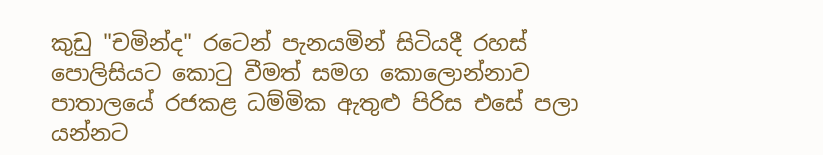කුඩු "චමින්ද" රටෙන් පැනයමින් සිටියදී රහස්‌ පොලිසියට කොටු වීමත් සමග කොලොන්නාව පාතාලයේ රජකළ ධම්මික ඇතුළු පිරිස එසේ පලා යන්නට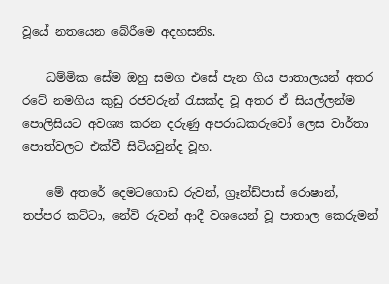වූයේ නතයෙන බේරීමෙ අදහසනිs.

    ධම්මික සේම ඔහු සමග එසේ පැන ගිය පාතාලයන් අතර රටේ නමගිය කුඩු රජවරුන් රැසක්‌ද වූ අතර ඒ සියල්ලන්ම පොලිසියට අවශ්‍ය කරන දරුණු අපරාධකරුවෝ ලෙස වාර්තා පොත්වලට එක්‌වී සිටියවුන්ද වූහ.

    මේ අතරේ දෙමටගොඩ රුවන්, ග්‍රෑන්ඩ්පාස්‌ රොෂාන්, තප්පර කට්‌ටා, නේවි රුවන් ආදී වශයෙන් වූ පාතාල කෙරුමන්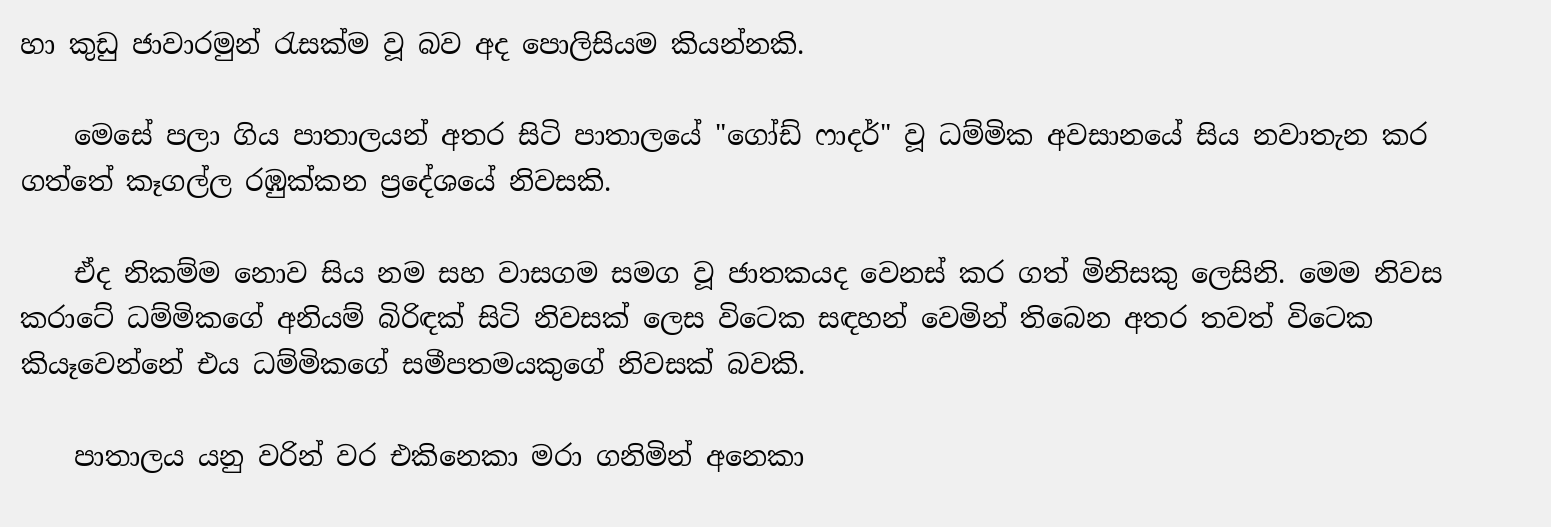හා කුඩු ජාවාරමුන් රැසක්‌ම වූ බව අද පොලිසියම කියන්නකි.

    මෙසේ පලා ගිය පාතාලයන් අතර සිටි පාතාලයේ "ගෝඩ් ෆාදර්" වූ ධම්මික අවසානයේ සිය නවාතැන කර ගත්තේ කෑගල්ල රඹුක්‌කන ප්‍රදේශයේ නිවසකි.

    ඒද නිකම්ම නොව සිය නම සහ වාසගම සමග වූ ජාතකයද වෙනස්‌ කර ගත් මිනිසකු ලෙසිනි. මෙම නිවස කරාටේ ධම්මිකගේ අනියම් බිරිඳක්‌ සිටි නිවසක්‌ ලෙස විටෙක සඳහන් වෙමින් තිබෙන අතර තවත් විටෙක කියෑවෙන්නේ එය ධම්මිකගේ සමීපතමයකුගේ නිවසක්‌ බවකි.

    පාතාලය යනු වරින් වර එකිනෙකා මරා ගනිමින් අනෙකා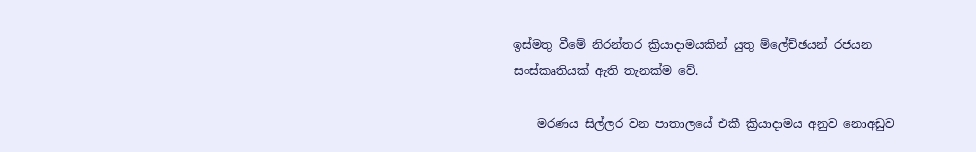ඉස්‌මතු වීමේ නිරන්තර ක්‍රියාදාමයකින් යුතු ම්ලේච්ඡයන් රජයන සංස්‌කෘතියක්‌ ඇති තැනක්‌ම වේ.

    මරණය සිල්ලර වන පාතාලයේ එකී ක්‍රියාදාමය අනුව නොඅඩුව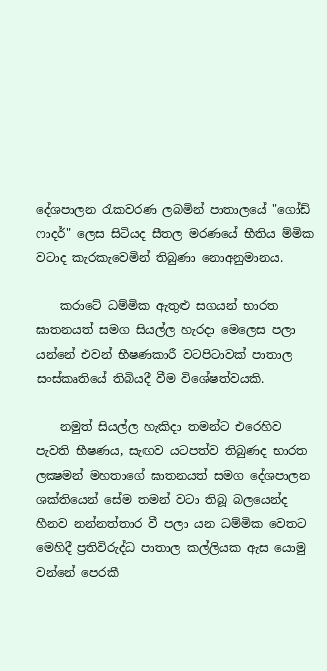දේශපාලන රැකවරණ ලබමින් පාතාලයේ "ගෝඩ් ෆාදර්" ලෙස සිටියද සීතල මරණයේ භීතිය ම්මික වටාද කැරකැවෙමින් තිබුණා නොඅනුමානය.

    කරාටේ ධම්මික ඇතුළු සගයන් භාරත ඝාතනයත් සමග සියල්ල හැරදා මෙලෙස පලා යන්නේ එවන් භීෂණකාරී වටපිටාවක්‌ පාතාල සංස්‌කෘතියේ තිබියදී වීම විශේෂත්වයකි.

    නමුත් සියල්ල හැකිදා තමන්ට එරෙහිව පැවති භීෂණය, සැඟව යටපත්ව තිබුණද භාරත ලක්‍ෂමන් මහතාගේ ඝාතනයත් සමග දේශපාලන ශක්‌තියෙන් සේම තමන් වටා තිබූ බලයෙන්ද හීනව නන්නත්තාර වී පලා යන ධම්මික වෙතට මෙහිදී ප්‍රතිවිරුද්ධ පාතාල කල්ලියක ඇස යොමු වන්නේ පෙරකී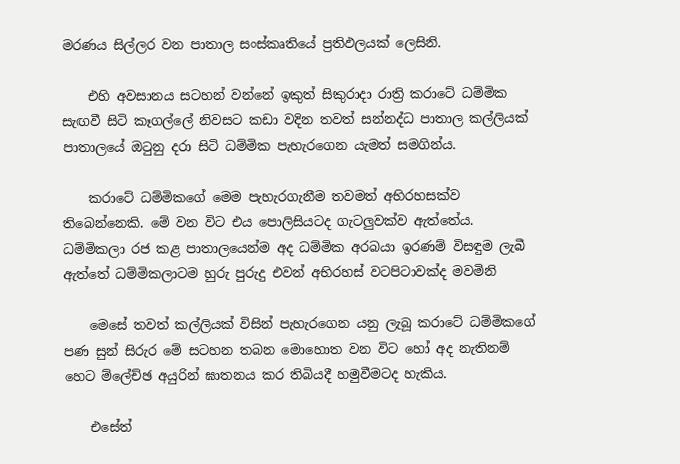මරණය සිල්ලර වන පාතාල සංස්‌කෘතියේ ප්‍රතිඵලයක්‌ ලෙසිනි.

    එහි අවසානය සටහන් වන්නේ ඉකුත් සිකුරාදා රාත්‍රි කරාටේ ධම්මික සැඟවී සිටි කෑගල්ලේ නිවසට කඩා වදින තවත් සන්නද්ධ පාතාල කල්ලියක්‌ පාතාලයේ ඔටුනු දරා සිටි ධම්මික පැහැරගෙන යැමත් සමගින්ය.

    කරාටේ ධම්මිකගේ මෙම පැහැරගැනීම තවමත් අභිරහසක්‌ව තිබෙන්නෙකි. මේ වන විට එය පොලිසියටද ගැටලුවක්‌ව ඇත්තේය. ධම්මිකලා රජ කළ පාතාලයෙන්ම අද ධම්මික අරබයා ඉරණම් විසඳුම ලැබී ඇත්තේ ධම්මිකලාටම හුරු පුරුදු එවන් අභිරහස්‌ වටපිටාවක්‌ද මවමිනි

    මෙසේ තවත් කල්ලියක්‌ විසින් පැහැරගෙන යනු ලැබූ කරාටේ ධම්මිකගේ පණ සුන් සිරුර මේ සටහන තබන මොහොත වන විට හෝ අද නැතිනම් හෙට ම්ලේච්ඡ අයුරින් ඝාතනය කර තිබියදී හමුවීමටද හැකිය.

    එසේත්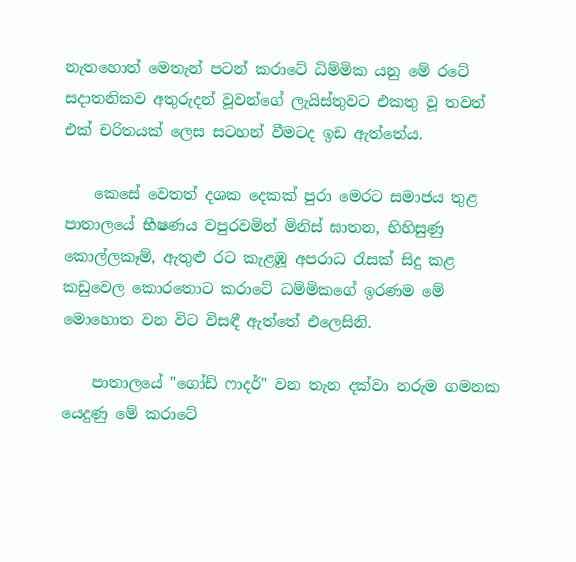නැතහොත් මෙතැන් පටන් කරාටේ ධිම්මික යනු මේ රටේ සදාතනිකව අතුරුදන් වූවන්ගේ ලැයිස්‌තුවට එකතු වූ තවත් එක්‌ චරිතයක්‌ ලෙස සටහන් වීමටද ඉඩ ඇත්තේය.

    කෙසේ වෙතත් දශක දෙකක්‌ පුරා මෙරට සමාජය තුළ පාතාලයේ භීෂණය වපුරවමින් මිනිස්‌ ඝාතන, භිහිසුණු කොල්ලකෑම්, ඇතුළු රට කැළඹූ අපරාධ රැසක්‌ සිදු කළ කඩුවෙල කොරතොට කරාටේ ධම්මිකගේ ඉරණම මේ මොහොත වන විට විසඳී ඇත්තේ එලෙසිනි.

    පාතාලයේ "ගෝඩ් ෆාදර්" වන තැන දක්‌වා නරුම ගමනක යෙදුණු මේ කරාටේ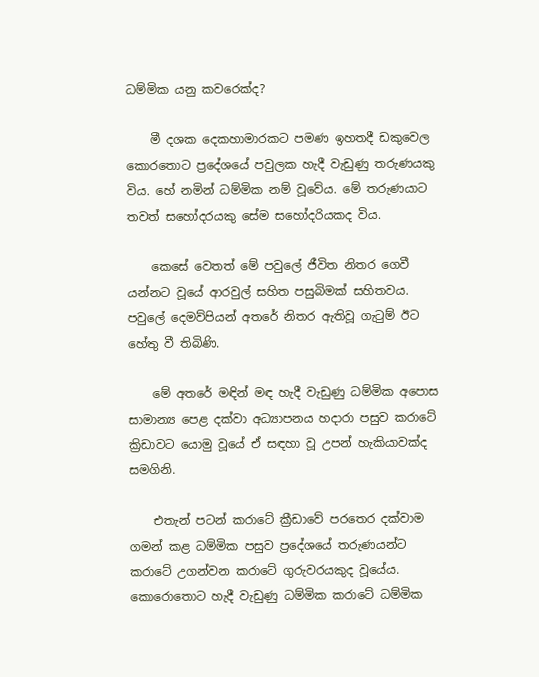ධම්මික යනු කවරෙක්‌ද?

    මී දශක දෙකහාමාරකට පමණ ඉහතදී ඩකුවෙල කොරතොට ප්‍රදේශයේ පවුලක හැදී වැඩුණු තරුණයකු විය. හේ නමින් ධම්මික නම් වූවේය. මේ තරුණයාට තවත් සහෝදරයකු සේම සහෝදරියකද විය.

    කෙසේ වෙතත් මේ පවුලේ ජීවිත නිතර ගෙවී යන්නට වූයේ ආරවුල් සහිත පසුබිමක්‌ සහිතවය. පවුලේ දෙමව්පියන් අතරේ නිතර ඇතිවූ ගැටුම් ඊට හේතු වී තිබිණි.

    මේ අතරේ මඳින් මඳ හැදී වැඩුණු ධම්මික අපොස සාමාන්‍ය පෙළ දක්‌වා අධ්‍යාපනය හදාරා පසුව කරාටේ ක්‍රිඩාවට යොමු වූයේ ඒ සඳහා වූ උපන් හැකියාවක්‌ද සමගිනි.

    එතැන් පටන් කරාටේ ක්‍රීඩාවේ පරතෙර දක්‌වාම ගමන් කළ ධම්මික පසුව ප්‍රදේශයේ තරුණයන්ට කරාටේ උගන්වන කරාටේ ගුරුවරයකුද වූයේය. කොරොතොට හැදී වැඩුණු ධම්මික කරාටේ ධම්මික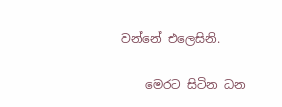වන්නේ එලෙසිනි.

    මෙරට සිටින ධන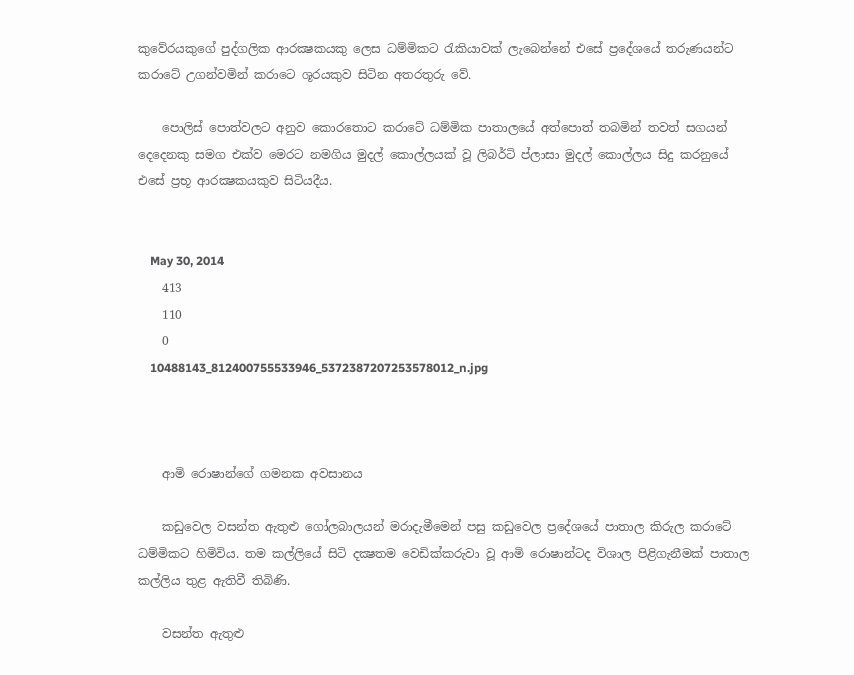කුවේරයකුගේ පුද්ගලික ආරක්‍ෂකයකු ලෙස ධම්මිකට රැකියාවක්‌ ලැබෙන්නේ එසේ ප්‍රදේශයේ තරුණයන්ට කරාටේ උගන්වමින් කරාටෙ ශූරයකුව සිටින අතරතුරු වේ.

    පොලිස්‌ පොත්වලට අනුව කොරතොට කරාටේ ධම්මික පාතාලයේ අත්පොත් තබමින් තවත් සගයන් දෙදෙනකු සමග එක්‌ව මෙරට නමගිය මුදල් කොල්ලයක්‌ වූ ලිබර්ටි ප්ලාසා මුදල් කොල්ලය සිදු කරනුයේ එසේ ප්‍රභූ ආරක්‍ෂකයකුව සිටියදීය.


    May 30, 2014
    413
    110
    0
    10488143_812400755533946_5372387207253578012_n.jpg



    ආමි රොෂාන්ගේ ගමනක අවසානය

    කඩුවෙල වසන්ත ඇතුළු ගෝලබාලයන් මරාදැමීමෙන් පසු කඩුවෙල ප්‍රදේශයේ පාතාල කිරුල කරාටේ ධම්මිකට හිමිවිය. තම කල්ලියේ සිටි දක්‍ෂතම වෙඩික්‌කරුවා වූ ආමි රොෂාන්ටද විශාල පිළිගැනීමක්‌ පාතාල කල්ලිය තුළ ඇතිවී තිබිණි.

    වසන්ත ඇතුළු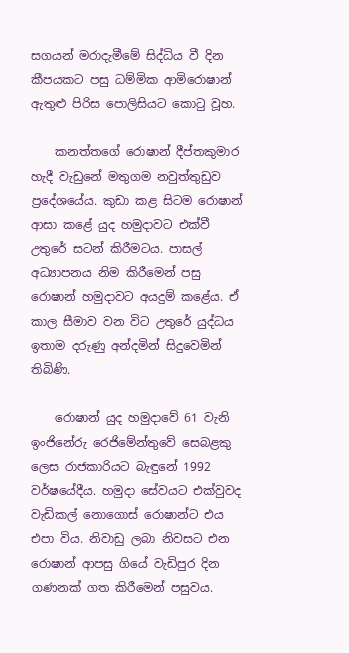සගයන් මරාදැමීමේ සිද්ධිය වී දින කීපයකට පසු ධම්මික ආමිරොෂාන් ඇතුළු පිරිස පොලිසියට කොටු වූහ.

    කනත්තගේ රොෂාන් දීප්තකුමාර හැදී වැඩුනේ මතුගම නවුත්තුඩුව ප්‍රදේශයේය. කුඩා කළ සිටම රොෂාන් ආසා කළේ යුද හමුදාවට එක්‌වී උතුරේ සටන් කිරීමටය. පාසල් අධ්‍යාපනය නිම කිරීමෙන් පසු රොෂාන් හමුදාවට අයදුම් කළේය. ඒ කාල සීමාව වන විට උතුරේ යුද්ධය ඉතාම දරුණු අන්දමින් සිදුවෙමින් තිබිණි.

    රොෂාන් යුද හමුදාවේ 61 වැනි ඉංජිනේරු රෙජිමේන්තුවේ සෙබළකු ලෙස රාජකාරියට බැඳුනේ 1992 වර්ෂයේදීය. හමුදා සේවයට එක්‌වුවද වැඩිකල් නොගොස්‌ රොෂාන්ට එය එපා විය. නිවාඩු ලබා නිවසට එන රොෂාන් ආපසු ගියේ වැඩිපුර දින ගණනක්‌ ගත කිරීමෙන් පසුවය.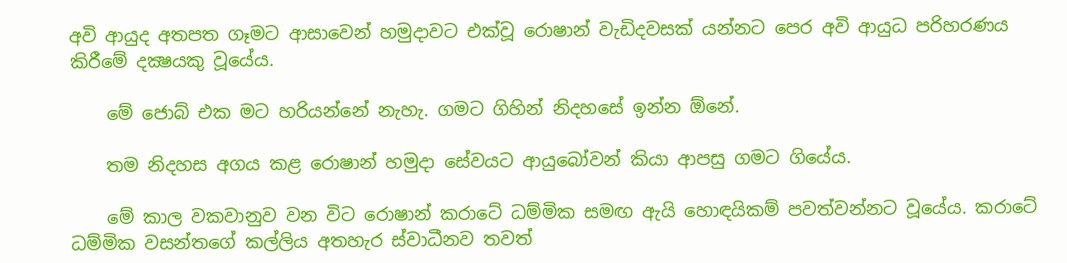අවි ආයුද අතපත ගෑමට ආසාවෙන් හමුදාවට එක්‌වූ රොෂාන් වැඩිදවසක්‌ යන්නට පෙර අවි ආයුධ පරිහරණය කිරීමේ දක්‍ෂයකු වූයේය.

    මේ ජොබ් එක මට හරියන්නේ නැහැ. ගමට ගිහින් නිදහසේ ඉන්න ඕනේ.

    තම නිදහස අගය කළ රොෂාන් හමුදා සේවයට ආයුබෝවන් කියා ආපසු ගමට ගියේය.

    මේ කාල වකවානුව වන විට රොෂාන් කරාටේ ධම්මික සමඟ ඇයි හොඳයිකම් පවත්වන්නට වූයේය. කරාටේ ධම්මික වසන්තගේ කල්ලිය අතහැර ස්‌වාධීනව තවත්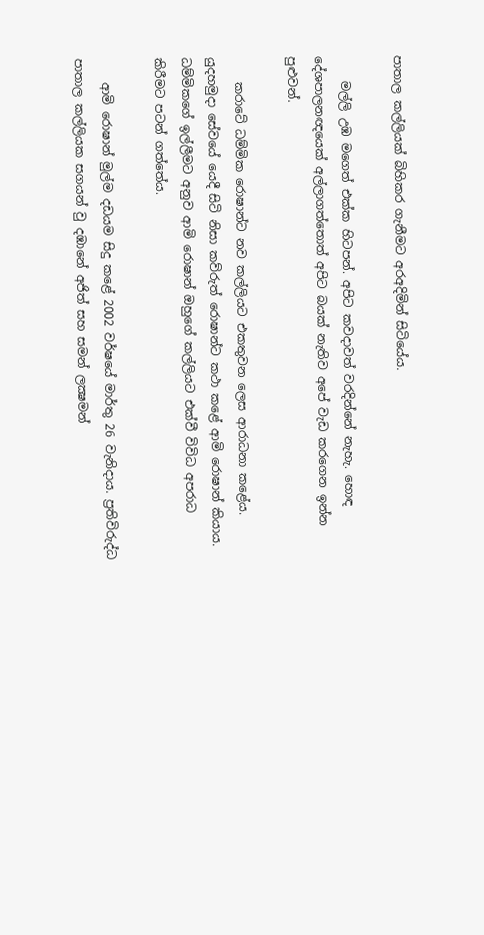පාතාල කල්ලියක්‌ බිහිකර ගැනීමට අරඅදිමින් සිටියේය.

    මල්ලි උඹ මගෙත් එක්‌ක හිටපන්. අපිට කවදාවත් වරදින්නේ නැහැ. හොඳ දේශපාලනඥයෙක්‌ අල්ලාගත්තොත් අපිට බයක්‌ නැතිව අපේ වැඩ කරගෙන ඉන්න පුළුවන්.

    කරාටේ ධම්මික රොෂාන්ට නව කල්ලියට එකතුවන ලෙස ආරාධනා කළේය. යුදහමුදා සේවයේ යෙදී සිටි නිසා කව්රුත් රොෂාන්ට කථා කළේ ආමි රොෂාන් කියාය. ධම්මිකගේ ඉල්ලීමට අනුව ආමි රොෂාන් ඔහුගේ කල්ලියට එක්‌වී විවිධ අපරාධ කිරීමට පටන් ගත්තේය.

    ආමි රොෂාන් මුල්ම දඩයම සිදු කළේ 2002 වර්ෂයේ මාර්තු 26 වැනිදාය. ප්‍රතිවිරුද්ධ පාතාල කල්ලියක සගයන් වු දඹානේ අජිත් සහ සමන් ලක්‍ෂමන්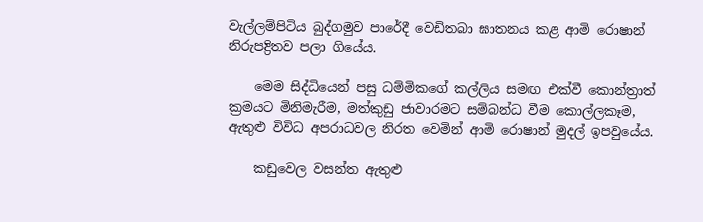වැල්ලම්පිටිය බුද්ගමුව පාරේදී වෙඩිතබා ඝාතනය කළ ආමි රොෂාන් නිරුපද්‍රිතව පලා ගියේය.

    මෙම සිද්ධියෙන් පසු ධම්මිකගේ කල්ලිය සමඟ එක්‌වී කොන්ත්‍රාත් ක්‍රමයට මිනිමැරීම, මත්කුඩු ජාවාරමට සම්බන්ධ වීම කොල්ලකෑම, ඇතුළු විවිධ අපරාධවල නිරත වෙමින් ආමි රොෂාන් මුදල් ඉපවුයේය.

    කඩුවෙල වසන්ත ඇතුළු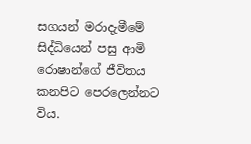සගයන් මරාදැමීමේ සිද්ධියෙන් පසු ආමි රොෂාන්ගේ ජීවිතය කනපිට පෙරලෙන්නට විය.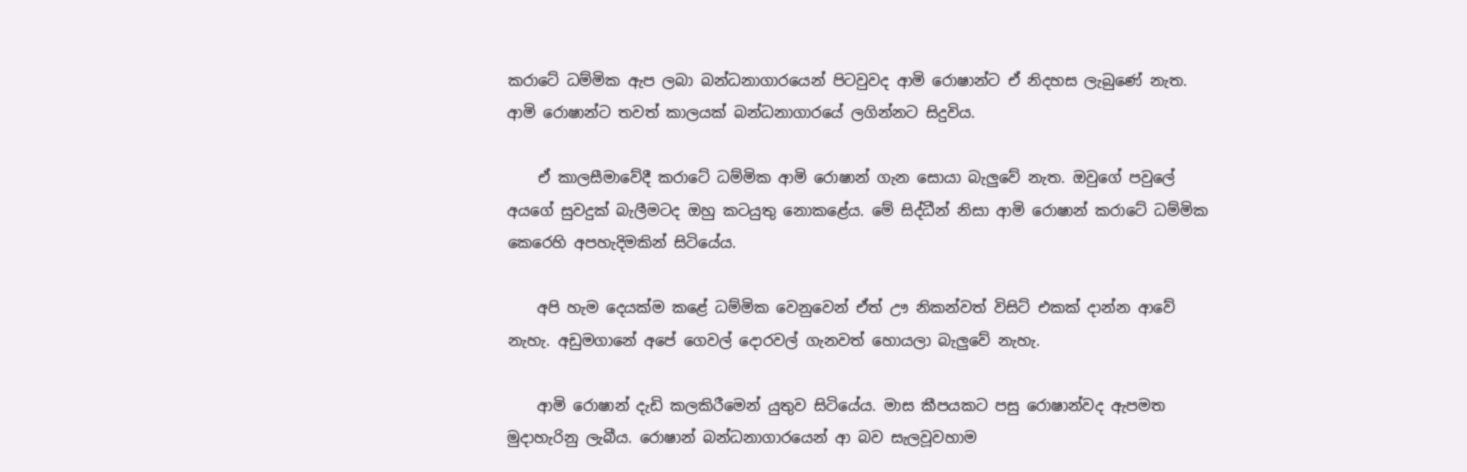කරාටේ ධම්මික ඇප ලබා බන්ධනාගාරයෙන් පිටවුවද ආමි රොෂාන්ට ඒ නිදහස ලැබුණේ නැත. ආමි රොෂාන්ට තවත් කාලයක්‌ බන්ධනාගාරයේ ලගින්නට සිදුවිය.

    ඒ කාලසීමාවේදී කරාටේ ධම්මික ආමි රොෂාන් ගැන සොයා බැලුවේ නැත. ඔවුගේ පවුලේ අයගේ සුවදුක්‌ බැලීමටද ඔහු කටයුතු නොකළේය. මේ සිද්ධීන් නිසා ආමි රොෂාන් කරාටේ ධම්මික කෙරෙහි අපහැදිමකින් සිටියේය.

    අපි හැම දෙයක්‌ම කළේ ධම්මික වෙනුවෙන් ඒත් ඌ නිකන්වත් විසිට්‌ එකක්‌ දාන්න ආවේ නැහැ. අඩුමගානේ අපේ ගෙවල් දොරවල් ගැනවත් හොයලා බැලුවේ නැහැ.

    ආමි රොෂාන් දැඩි කලකිරීමෙන් යුතුව සිටියේය. මාස කීපයකට පසු රොෂාන්වද ඇපමත මුදාහැරිනු ලැබීය. රොෂාන් බන්ධනාගාරයෙන් ආ බව සැලවූවහාම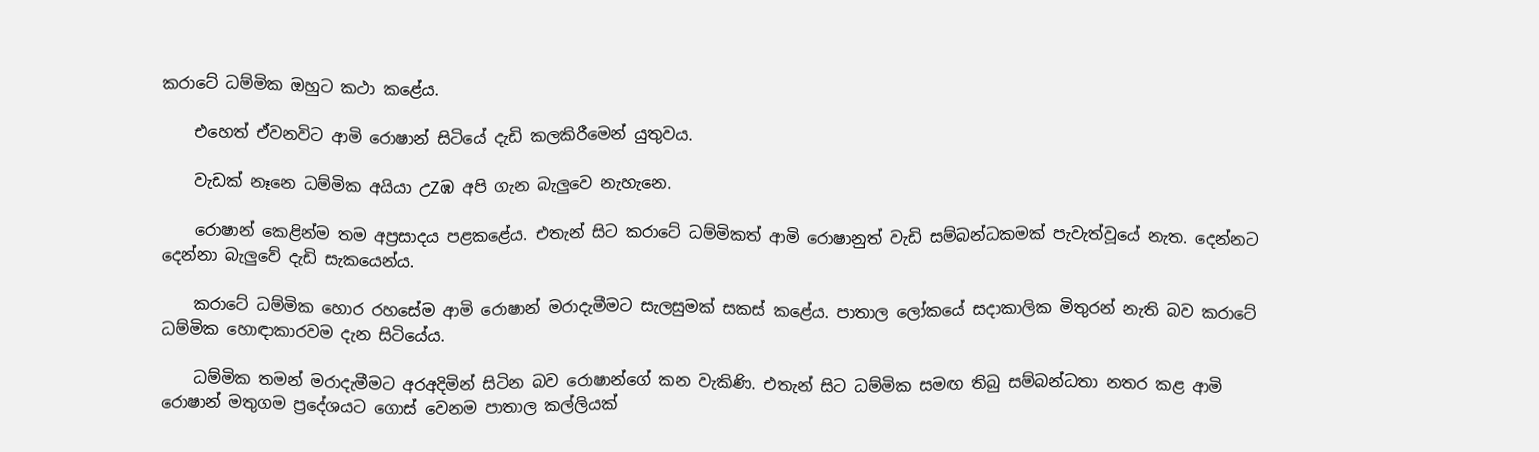කරාටේ ධම්මික ඔහුට කථා කළේය.

    එහෙත් ඒවනවිට ආමි රොෂාන් සිටියේ දැඩි කලකිරීමෙන් යුතුවය.

    වැඩක්‌ නෑනෙ ධම්මික අයියා උZඹ අපි ගැන බැලුවෙ නැහැනෙ.

    රොෂාන් කෙළින්ම තම අප්‍රසාදය පළකළේය. එතැන් සිට කරාටේ ධම්මිකත් ආමි රොෂානුත් වැඩි සම්බන්ධකමක්‌ පැවැත්වූයේ නැත. දෙන්නට දෙන්නා බැලුවේ දැඩි සැකයෙන්ය.

    කරාටේ ධම්මික හොර රහසේම ආමි රොෂාන් මරාදැමීමට සැලසුමක්‌ සකස්‌ කළේය. පාතාල ලෝකයේ සදාකාලික මිතුරන් නැති බව කරාටේ ධම්මික හොඳාකාරවම දැන සිටියේය.

    ධම්මික තමන් මරාදැමීමට අරඅදිමින් සිටින බව රොෂාන්ගේ කන වැකිණි. එතැන් සිට ධම්මික සමඟ තිබු සම්බන්ධතා නතර කළ ආමි රොෂාන් මතුගම ප්‍රදේශයට ගොස්‌ වෙනම පාතාල කල්ලියක්‌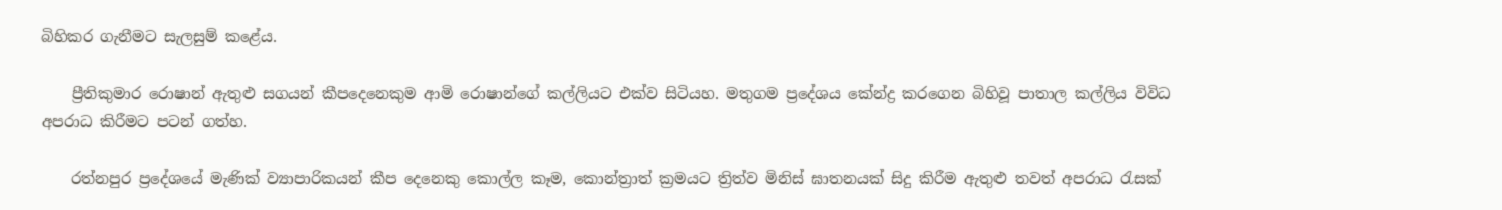බිහිකර ගැනීමට සැලසුම් කළේය.

    ප්‍රීතිකුමාර රොෂාන් ඇතුළු සගයන් කීපදෙනෙකුම ආමි රොෂාන්ගේ කල්ලියට එක්‌ව සිටියහ. මතුගම ප්‍රදේශය කේන්ද්‍ර කරගෙන බිහිවූ පාතාල කල්ලිය විවිධ අපරාධ කිරීමට පටන් ගත්හ.

    රත්නපුර ප්‍රදේශයේ මැණික්‌ ව්‍යාපාරිකයන් කීප දෙනෙකු කොල්ල කෑම, කොන්ත්‍රාත් ක්‍රමයට ත්‍රිත්ව මිනිස්‌ ඝාතනයක්‌ සිදු කිරීම ඇතුළු තවත් අපරාධ රැසක්‌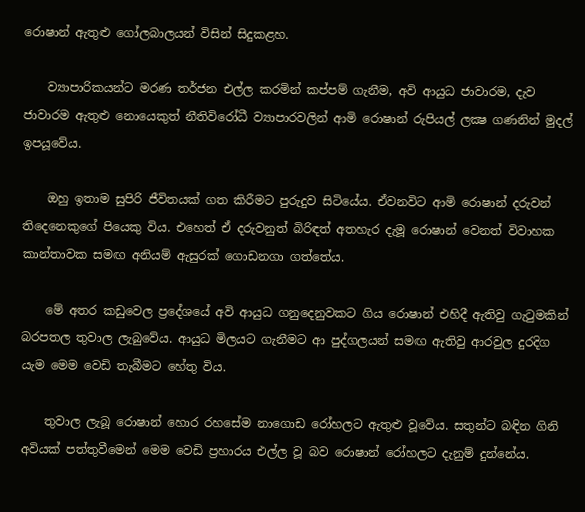රොෂාන් ඇතුළු ගෝලබාලයන් විසින් සිදුකළහ.

    ව්‍යාපාරිකයන්ට මරණ තර්ජන එල්ල කරමින් කප්පම් ගැනීම, අවි ආයුධ ජාවාරම, දැව ජාවාරම ඇතුළු නොයෙකුත් නීතිවිරෝධී ව්‍යාපාරවලින් ආමි රොෂාන් රුපියල් ලක්‍ෂ ගණනින් මුදල් ඉපයූවේය.

    ඔහු ඉතාම සුපිරි ජීවිතයක්‌ ගත කිරීමට පුරුදුව සිටියේය. ඒවනවිට ආමි රොෂාන් දරුවන් තිදෙනෙකුගේ පියෙකු විය. එහෙත් ඒ දරුවනුත් බිරිඳත් අතහැර දැමූ රොෂාන් වෙනත් විවාහක කාන්තාවක සමඟ අනියම් ඇසුරක්‌ ගොඩනගා ගත්තේය.

    මේ අතර කඩුවෙල ප්‍රදේශයේ අවි ආයුධ ගනුදෙනුවකට ගිය රොෂාන් එහිදී ඇතිවු ගැටුමකින් බරපතල තුවාල ලැබුවේය. ආයුධ මිලයට ගැනීමට ආ පුද්ගලයන් සමඟ ඇතිවු ආරවුල දුරදිග යැම මෙම වෙඩි තැබීමට හේතු විය.

    තුවාල ලැබූ රොෂාන් හොර රහසේම නාගොඩ රෝහලට ඇතුළු වූවේය. සතුන්ට බඳින ගිනි අවියක්‌ පත්තුවීමෙන් මෙම වෙඩි ප්‍රහාරය එල්ල වූ බව රොෂාන් රෝහලට දැනුම් දුන්නේය.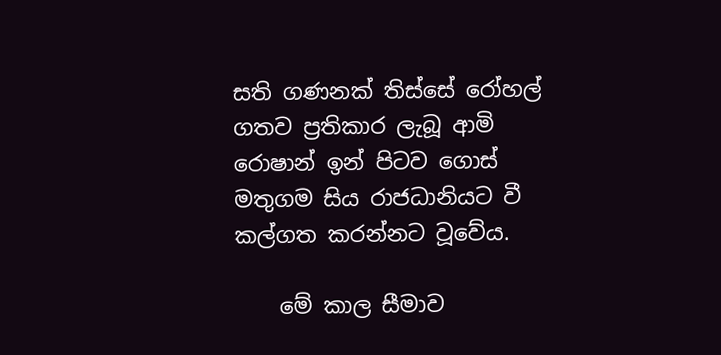සති ගණනක්‌ තිස්‌සේ රෝහල් ගතව ප්‍රතිකාර ලැබූ ආමි රොෂාන් ඉන් පිටව ගොස්‌ මතුගම සිය රාජධානියට වී කල්ගත කරන්නට වූවේය.

    මේ කාල සීමාව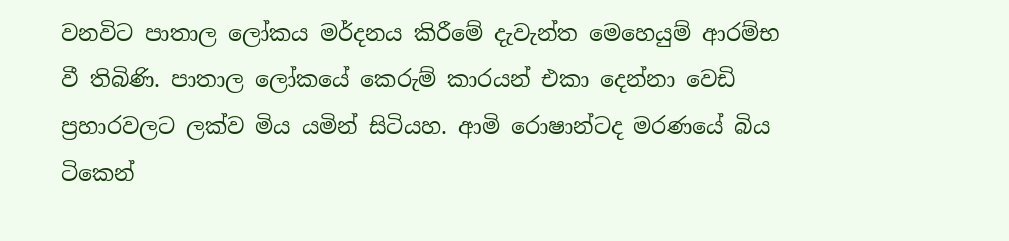වනවිට පාතාල ලෝකය මර්දනය කිරීමේ දැවැන්ත මෙහෙයුම් ආරම්භ වී තිබිණි. පාතාල ලෝකයේ කෙරුම් කාරයන් එකා දෙන්නා වෙඩි ප්‍රහාරවලට ලක්‌ව මිය යමින් සිටියහ. ආමි රොෂාන්ටද මරණයේ බිය ටිකෙන්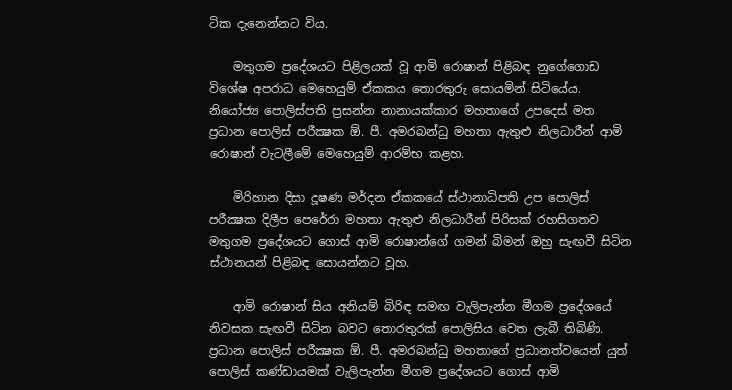ටික දැනෙන්නට විය.

    මතුගම ප්‍රදේශයට පිළිලයක්‌ වූ ආමි රොෂාන් පිළිබඳ නුගේගොඩ විශේෂ අපරාධ මෙහෙයුම් ඒකකය තොරතුරු සොයමින් සිටියේය. නියෝජ්‍ය පොලිස්‌පති ප්‍රසන්න නානායක්‌කාර මහතාගේ උපදෙස්‌ මත ප්‍රධාන පොලිස්‌ පරීක්‍ෂක ඕ. පී. අමරබන්ධු මහතා ඇතුළු නිලධාරීන් ආමි රොෂාන් වැටලීමේ මෙහෙයුම් ආරම්භ කළහ.

    මිරිහාන දිසා දූෂණ මර්දන ඒකකයේ ස්‌ථානාධිපති උප පොලිස්‌ පරීක්‍ෂක දිලීප පෙරේරා මහතා ඇතුළු නිලධාරීන් පිරිසක්‌ රහසිගතව මතුගම ප්‍රදේශයට ගොස්‌ ආමි රොෂාන්ගේ ගමන් බිමන් ඔහු සැඟවී සිටින ස්‌ථානයන් පිළිබඳ සොයන්නට වූහ.

    ආමි රොෂාන් සිය අනියම් බිරිඳ සමඟ වැලිපැන්න මීගම ප්‍රදේශයේ නිවසක සැඟවී සිටින බවට තොරතුරක්‌ පොලිසිය වෙත ලැබී තිබිණි. ප්‍රධාන පොලිස්‌ පරීක්‍ෂක ඕ. පී. අමරබන්ධු මහතාගේ ප්‍රධානත්වයෙන් යුත් පොලිස්‌ කණ්‌ඩායමක්‌ වැලිපැන්න මීගම ප්‍රදේශයට ගොස්‌ ආමි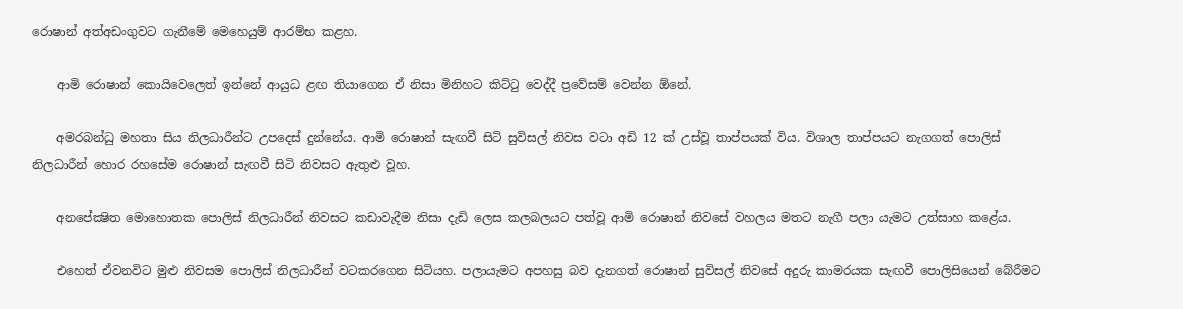රොෂාන් අත්අඩංගුවට ගැනීමේ මෙහෙයුම් ආරම්භ කළහ.

    ආමි රොෂාන් කොයිවෙලෙත් ඉන්නේ ආයුධ ළඟ තියාගෙන ඒ නිසා මිනිහට කිට්‌ටු වෙද්දී ප්‍රවේසම් වෙන්න ඕනේ.

    අමරබන්ධු මහතා සිය නිලධාරීන්ට උපදෙස්‌ දුන්නේය. ආමි රොෂාන් සැඟවී සිටි සුවිසල් නිවස වටා අඩි 12 ක්‌ උස්‌වූ තාප්පයක්‌ විය. විශාල තාප්පයට නැගගත් පොලිස්‌ නිලධාරීන් හොර රහසේම රොෂාන් සැඟවී සිටි නිවසට ඇතුළු වූහ.

    අනපේක්‍ෂිත මොහොතක පොලිස්‌ නිලධාරීන් නිවසට කඩාවැදීම නිසා දැඩි ලෙස කලබලයට පත්වූ ආමි රොෂාන් නිවසේ වහලය මතට නැගී පලා යැමට උත්සාහ කළේය.

    එහෙත් ඒවනවිට මුළු නිවසම පොලිස්‌ නිලධාරීන් වටකරගෙන සිටියහ. පලායැමට අපහසු බව දැනගත් රොෂාන් සුවිසල් නිවසේ අදුරු කාමරයක සැඟවී පොලිසියෙන් බේරීමට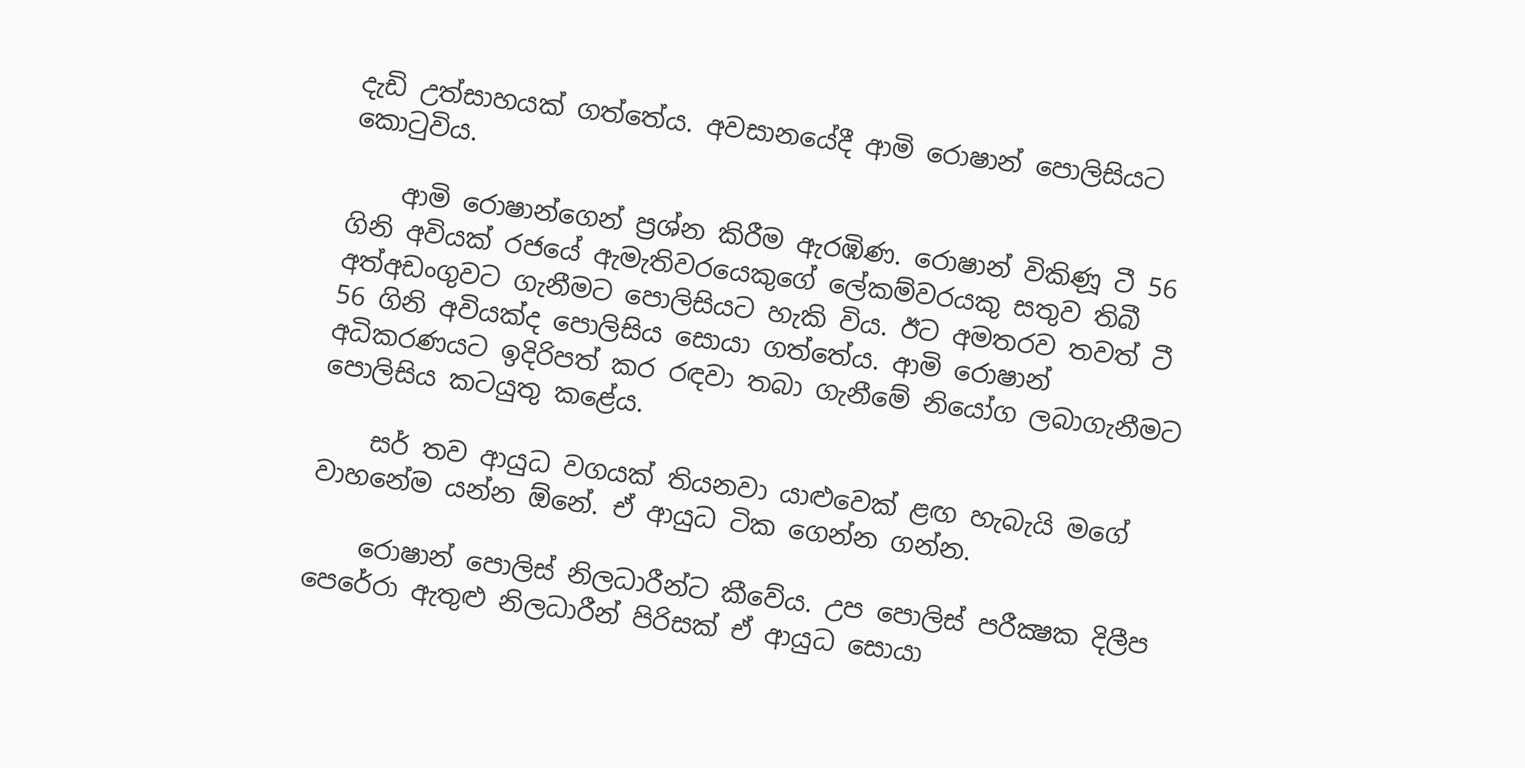දැඩි උත්සාහයක්‌ ගත්තේය. අවසානයේදී ආමි රොෂාන් පොලිසියට කොටුවිය.

    ආමි රොෂාන්ගෙන් ප්‍රශ්න කිරීම ඇරඹිණ. රොෂාන් විකිණූ ටී 56 ගිනි අවියක්‌ රජයේ ඇමැතිවරයෙකුගේ ලේකම්වරයකු සතුව තිබී අත්අඩංගුවට ගැනීමට පොලිසියට හැකි විය. ඊට අමතරව තවත් ටී 56 ගිනි අවියක්‌ද පොලිසිය සොයා ගත්තේය. ආමි රොෂාන් අධිකරණයට ඉදිරිපත් කර රඳවා තබා ගැනීමේ නියෝග ලබාගැනීමට පොලිසිය කටයුතු කළේය.

    සර් තව ආයුධ වගයක්‌ තියනවා යාළුවෙක්‌ ළඟ හැබැයි මගේ වාහනේම යන්න ඕනේ. ඒ ආයුධ ටික ගෙන්න ගන්න.

    රොෂාන් පොලිස්‌ නිලධාරීන්ට කීවේය. උප පොලිස්‌ පරීක්‍ෂක දිලීප පෙරේරා ඇතුළු නිලධාරීන් පිරිසක්‌ ඒ ආයුධ සොයා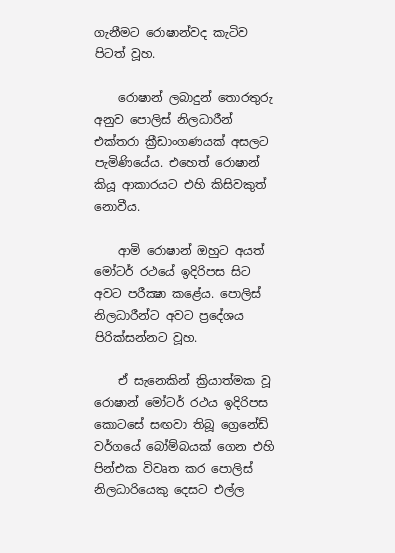ගැනීමට රොෂාන්වද කැටිව පිටත් වූහ.

    රොෂාන් ලබාදුන් තොරතුරු අනුව පොලිස්‌ නිලධාරීන් එක්‌තරා ක්‍රීඩාංගණයක්‌ අසලට පැමිණියේය. එහෙත් රොෂාන් කියූ ආකාරයට එහි කිසිවකුත් නොවීය.

    ආමි රොෂාන් ඔහුට අයත් මෝටර් රථයේ ඉදිරිපස සිට අවට පරීක්‍ෂා කළේය. පොලිස්‌ නිලධාරීන්ට අවට ප්‍රදේශය පිරික්‌සන්නට වූහ.

    ඒ සැනෙකින් ක්‍රියාත්මක වූ රොෂාන් මෝටර් රථය ඉදිරිපස කොටසේ සඟවා තිබූ ග්‍රෙනේඩ් වර්ගයේ බෝම්බයක්‌ ගෙන එහි පින්එක විවෘත කර පොලිස්‌ නිලධාරියෙකු දෙසට එල්ල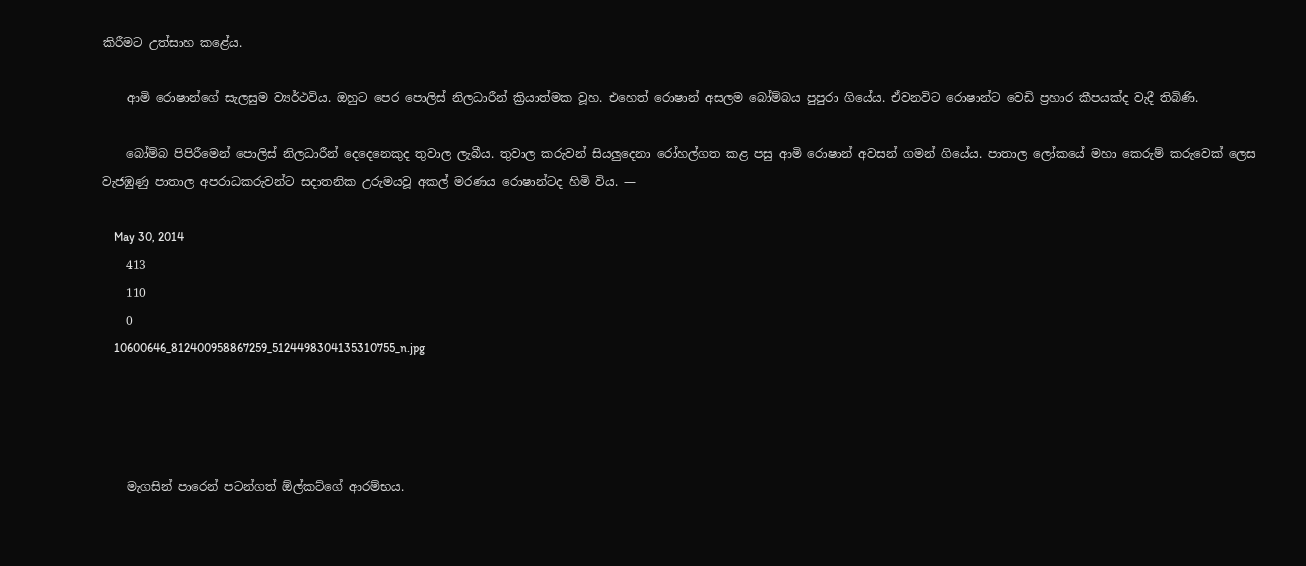කිරීමට උත්සාහ කළේය.

    ආමි රොෂාන්ගේ සැලසුම ව්‍යර්ථවිය. ඔහුට පෙර පොලිස්‌ නිලධාරීන් ක්‍රියාත්මක වූහ. එහෙත් රොෂාන් අසලම බෝම්බය පුපුරා ගියේය. ඒවනවිට රොෂාන්ට වෙඩි ප්‍රහාර කීපයක්‌ද වැදී තිබිණි.

    බෝම්බ පිපිරීමෙන් පොලිස්‌ නිලධාරීන් දෙදෙනෙකුද තුවාල ලැබීය. තුවාල කරුවන් සියලුදෙනා රෝහල්ගත කළ පසු ආමි රොෂාන් අවසන් ගමන් ගියේය. පාතාල ලෝකයේ මහා කෙරුම් කරුවෙක්‌ ලෙස වැජඹුණු පාතාල අපරාධකරුවන්ට සදාතනික උරුමයවූ අකල් මරණය රොෂාන්ටද හිමි විය. —

    May 30, 2014
    413
    110
    0
    10600646_812400958867259_5124498304135310755_n.jpg




    මැගසින් පාරෙන් පටන්ගත් ඕල්කට්‌ගේ ආරම්භය.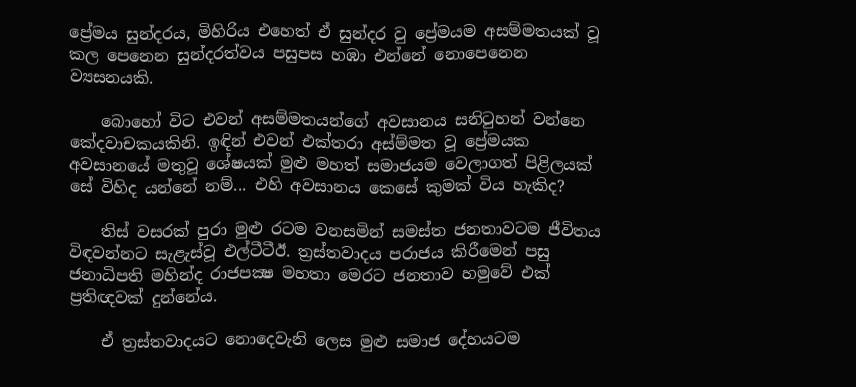ප්‍රේමය සුන්දරය, මිහිරිය එහෙත් ඒ සුන්දර වු ප්‍රේමයම අසම්මතයක්‌ වූ කල පෙනෙන සුන්දරත්වය පසුපස හඹා එන්නේ නොපෙනෙන ව්‍යසනයකි.

    බොහෝ විට එවන් අසම්මතයන්ගේ අවසානය සනිටුහන් වන්නෙ කේදවාචකයකිනි. ඉඳින් එවන් එක්‌තරා අස්‌ම්මත වූ ප්‍රේමයක අවසානයේ මතුවූ ශේෂයක්‌ මුළු මහත් සමාජයම වෙලාගත් පිළිලයක්‌ සේ විහිද යන්නේ නම්... එහි අවසානය කෙසේ කුමක්‌ විය හැකිද?

    තිස්‌ වසරක්‌ පුරා මුළු රටම වනසමින් සමස්‌ත ජනතාවටම ජීවිතය විඳවන්නට සැළැස්‌වූ එල්ටීටීඊ. ත්‍රස්‌තවාදය පරාජය කිරීමෙන් පසු ජනාධිපති මහින්ද රාජපක්‍ෂ මහතා මෙරට ජනතාව හමුවේ එක්‌ ප්‍රතිඥවක්‌ දුන්නේය.

    ඒ ත්‍රස්‌තවාදයට නොදෙවැනි ලෙස මුළු සමාජ දේහයටම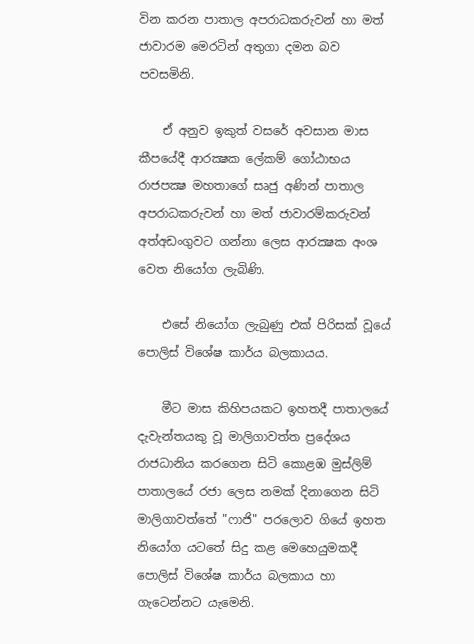වින කරන පාතාල අපරාධකරුවන් හා මත් ජාවාරම මෙරටින් අතුගා දමන බව පවසමිනි.

    ඒ අනුව ඉකුත් වසරේ අවසාන මාස කීපයේදී ආරක්‍ෂක ලේකම් ගෝඨාභය රාජපක්‍ෂ මහතාගේ සෘජු අණින් පාතාල අපරාධකරුවන් හා මත් ජාවාරම්කරුවන් අත්අඩංගුවට ගන්නා ලෙස ආරක්‍ෂක අංශ වෙත නියෝග ලැබිණි.

    එසේ නියෝග ලැබුණු එක්‌ පිරිසක්‌ වූයේ පොලිස්‌ විශේෂ කාර්ය බලකායය.

    මීට මාස කිහිපයකට ඉහතදී පාතාලයේ දැවැන්තයකු වූ මාලිගාවත්ත ප්‍රදේශය රාජධානිය කරගෙන සිටි කොළඹ මුස්‌ලිම් පාතාලයේ රජා ලෙස නමක්‌ දිනාගෙන සිටි මාලිගාවත්තේ "ෆාජි" පරලොව ගියේ ඉහත නියෝග යටතේ සිදු කළ මෙහෙයුමකදී පොලිස්‌ විශේෂ කාර්ය බලකාය හා ගැටෙන්නට යැමෙනි.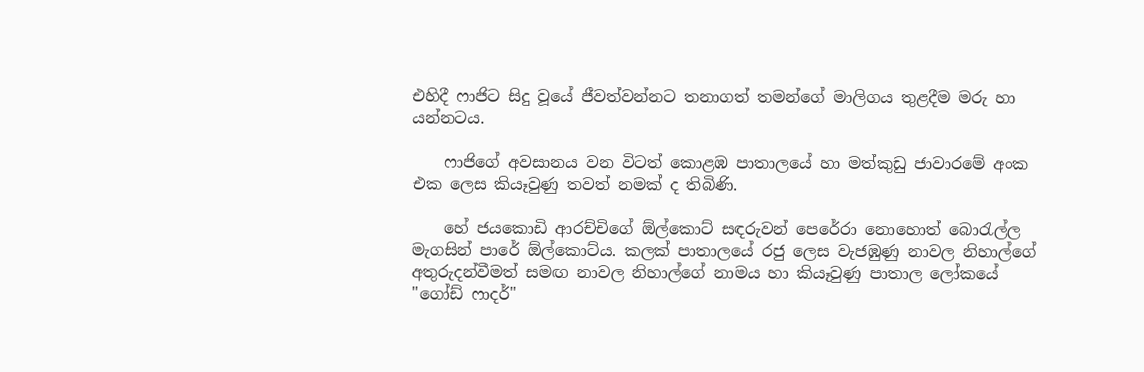එහිදී ෆාජිට සිදු වූයේ ජීවත්වන්නට තනාගත් තමන්ගේ මාලිගය තුළදීම මරු හා යන්නටය.

    ෆාජිගේ අවසානය වන විටත් කොළඹ පාතාලයේ හා මත්කුඩු ජාවාරමේ අංක එක ලෙස කියෑවුණු තවත් නමක්‌ ද තිබිණි.

    හේ ජයකොඩි ආරච්චිගේ ඕල්කොට්‌ සඳරුවන් පෙරේරා නොහොත් බොරැල්ල මැගසින් පාරේ ඕල්කොට්‌ය. කලක්‌ පාතාලයේ රජු ලෙස වැජඹුණු නාවල නිහාල්ගේ අතුරුදන්වීමත් සමඟ නාවල නිහාල්ගේ නාමය හා කියෑවුණු පාතාල ලෝකයේ "ගෝඩ් ෆාදර්"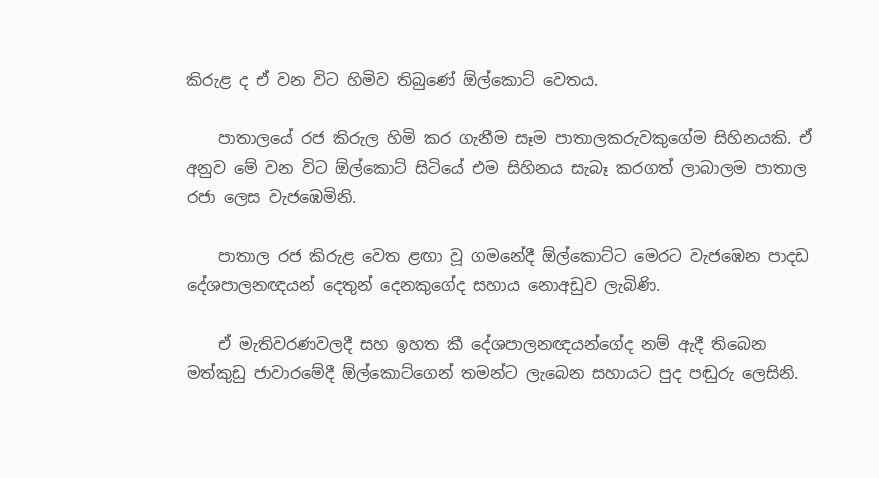කිරුළ ද ඒ වන විට හිමිව තිබුණේ ඕල්කොට්‌ වෙතය.

    පාතාලයේ රජ කිරුල හිමි කර ගැනීම සෑම පාතාලකරුවකුගේම සිහිනයකි. ඒ අනුව මේ වන විට ඕල්කොට්‌ සිටියේ එම සිහිනය සැබෑ කරගත් ලාබාලම පාතාල රජා ලෙස වැජඹෙමිනි.

    පාතාල රජ කිරුළ වෙත ළඟා වූ ගමනේදී ඕල්කොට්‌ට මෙරට වැජඹෙන පාදඩ දේශපාලනඥයන් දෙතුන් දෙනකුගේද සහාය නොඅඩුව ලැබිණි.

    ඒ මැතිවරණවලදී සහ ඉහත කී දේශපාලනඥයන්ගේද නම් ඇදී තිබෙන මත්කුඩු ජාවාරමේදී ඕල්කොට්‌ගෙන් තමන්ට ලැබෙන සහායට පුද පඬුරු ලෙසිනි.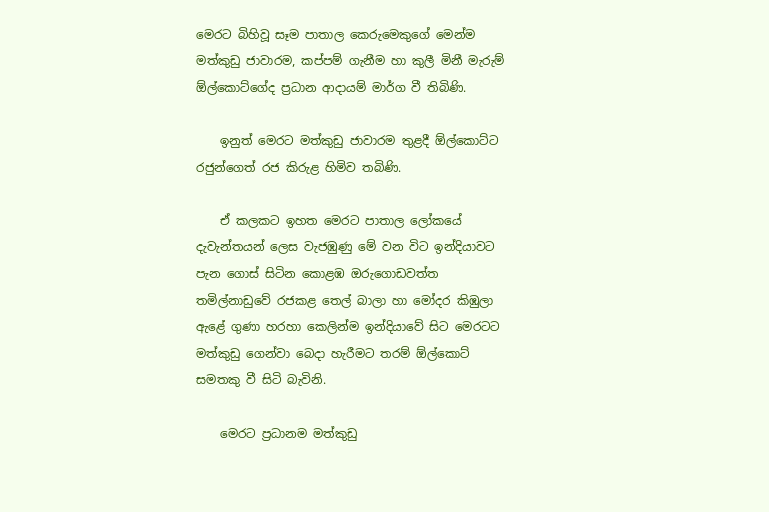මෙරට බිහිවූ සෑම පාතාල කෙරුමෙකුගේ මෙන්ම මත්කුඩු ජාවාරම, කප්පම් ගැනීම හා කුලී මිනී මැරුම් ඕල්කොට්‌ගේද ප්‍රධාන ආදායම් මාර්ග වී තිබිණි.

    ඉනුත් මෙරට මත්කුඩු ජාවාරම තුළදී ඕල්කොට්‌ට රජුන්ගෙත් රජ කිරුළ හිමිව තබිණි.

    ඒ කලකට ඉහත මෙරට පාතාල ලෝකයේ දැවැන්තයන් ලෙස වැජඹුණු මේ වන විට ඉන්දියාවට පැන ගොස්‌ සිටින කොළඹ ඔරුගොඩවත්ත තමිල්නාඩුවේ රජකළ තෙල් බාලා හා මෝදර කිඹුලා ඇළේ ගුණා හරහා කෙලින්ම ඉන්දියාවේ සිට මෙරටට මත්කුඩු ගෙන්වා බෙදා හැරීමට තරම් ඕල්කොට්‌ සමතකු වී සිටි බැවිනි.

    මෙරට ප්‍රධානම මත්කුඩු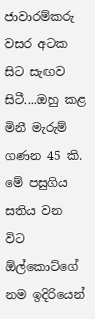ජාවාරම්කරු වසර අටක සිට සැඟව සිටී....ඔහු කළ මිනී මැරුම් ගණන 45 කි. මේ පසුගිය සතිය වන විට ඕල්කොට්‌ගේ නම ඉදිරියෙන්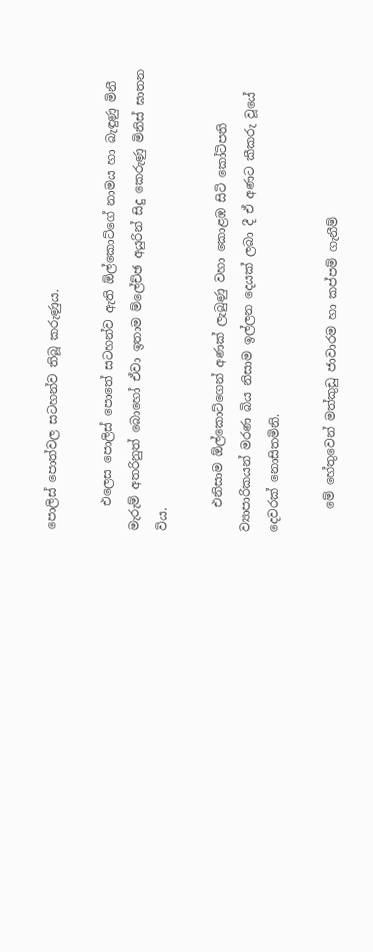පොලිස්‌ පොත්වල සටහන්ව තිබූ කරුණුය.

    එලෙස පොලිස්‌ පොතේ සටහන්ව ඇති ඕල්කොට්‌ගේ නාමය හා බැඳුණු මිනී මැරුම් අතරිනුත් බොහෝ ඒවා ඉතාම ම්ලේච්ඡ අයුරින් සිදු කෙරුණු මිනිස්‌ ඝාතන විය.

    එනිසාම ඕල්කොට්‌ගෙන් අණක්‌ ලැබුණු වහා කොළඹ සිටි කෝටිපති ව්‍යාපාරිකයන් මරණ බිය නිසාම ඉල්ලන දෙයක්‌ ලබා දී ඒ අණට කීකරු වූයේ දෙවරක්‌ නොසිතමිනි.

    මේ හේතුවෙන් මත්කුඩු ජාවාරම හා කප්පම් ගැනීම්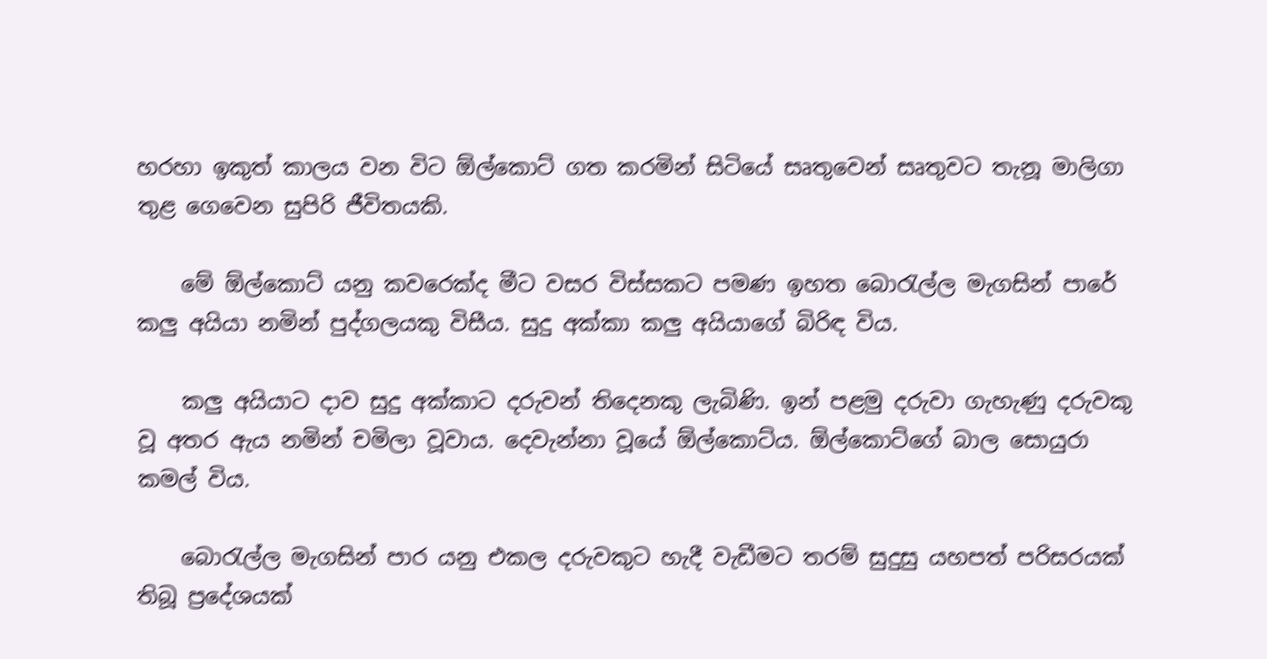හරහා ඉකුත් කාලය වන විට ඕල්කොට්‌ ගත කරමින් සිටියේ සෘතුවෙන් සෘතුවට තැනූ මාලිගා තුළ ගෙවෙන සුපිරි ජීවිතයකි.

    මේ ඕල්කොට්‌ යනු කවරෙක්‌ද මීට වසර විස්‌සකට පමණ ඉහත බොරැල්ල මැගසින් පාරේ කලු අයියා නමින් පුද්ගලයකු විසීය. සුදු අක්‌කා කලු අයියාගේ බිරිඳ විය.

    කලු අයියාට දාව සුදු අක්‌කාට දරුවන් තිදෙනකු ලැබිණි. ඉන් පළමු දරුවා ගැහැණු දරුවකු වූ අතර ඇය නමින් චමිලා වූවාය. දෙවැන්නා වූයේ ඕල්කොට්‌ය. ඕල්කොට්‌ගේ බාල සොයුරා කමල් විය.

    බොරැල්ල මැගසින් පාර යනු එකල දරුවකුට හැදී වැඩීමට තරම් සුදුසු යහපත් පරිසරයක්‌ තිබූ ප්‍රදේශයක්‌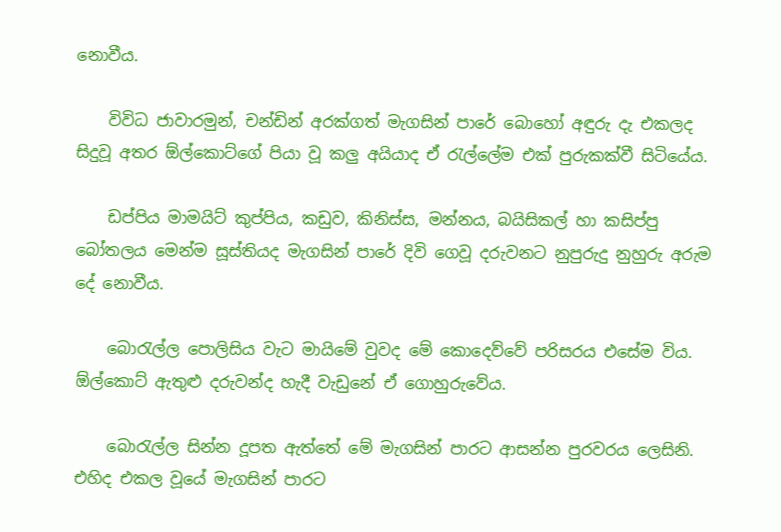නොවීය.

    විවිධ ජාවාරමුන්, චන්ඩින් අරක්‌ගත් මැගසින් පාරේ බොහෝ අඳුරු දැ එකලද සිදුවූ අතර ඕල්කොට්‌ගේ පියා වූ කලු අයියාද ඒ රැල්ලේම එක්‌ පුරුකක්‌වී සිටියේය.

    ඩප්පිය මාමයිට්‌ කුප්පිය, කඩුව, කිනිස්‌ස, මන්නය, බයිසිකල් හා කසිප්පු බෝතලය මෙන්ම සූස්‌තියද මැගසින් පාරේ දිවි ගෙවූ දරුවනට නුපුරුදු නුහුරු අරුම දේ නොවීය.

    බොරැල්ල පොලිසිය වැට මායිමේ වුවද මේ කොදෙව්වේ පරිසරය එසේම විය. ඕල්කොට්‌ ඇතුළු දරුවන්ද හැදී වැඩුනේ ඒ ගොහුරුවේය.

    බොරැල්ල සින්න දූපත ඇත්තේ මේ මැගසින් පාරට ආසන්න පුරවරය ලෙසිනි. එහිද එකල වූයේ මැගසින් පාරට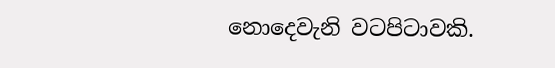නොදෙවැනි වටපිටාවකි.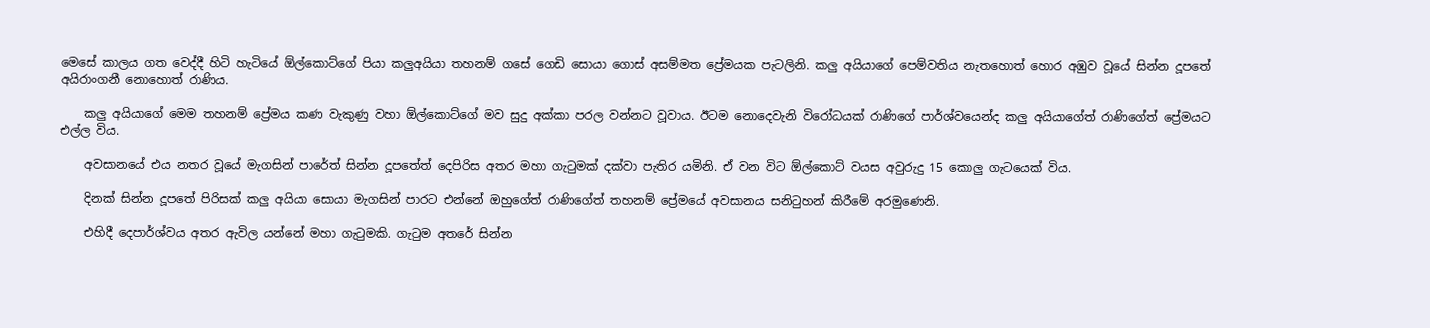මෙසේ කාලය ගත වෙද්දී හිටි හැටියේ ඕල්කොට්‌ගේ පියා කලුඅයියා තහනම් ගසේ ගෙඩි සොයා ගොස්‌ අසම්මත ප්‍රේමයක පැටලිනි. කලු අයියාගේ පෙම්වතිය නැතහොත් හොර අඹුව වූයේ සින්න දූපතේ අයිරාංගනී නොහොත් රාණිය.

    කලු අයියාගේ මෙම තහනම් ප්‍රේමය කණ වැකුණු වහා ඕල්කොට්‌ගේ මව සුදු අක්‌කා පරල වන්නට වූවාය. ඊටම නොදෙවැනි විරෝධයක්‌ රාණිගේ පාර්ශ්වයෙන්ද කලු අයියාගේත් රාණිගේත් ප්‍රේමයට එල්ල විය.

    අවසානයේ එය නතර වූයේ මැගසින් පාරේත් සින්න දූපතේත් දෙපිරිස අතර මහා ගැටුමක්‌ දක්‌වා පැතිර යමිනි. ඒ වන විට ඕල්කොට්‌ වයස අවුරුදු 15 කොලු ගැටයෙක්‌ විය.

    දිනක්‌ සින්න දූපතේ පිරිසක්‌ කලු අයියා සොයා මැගසින් පාරට එන්නේ ඔහුගේත් රාණිගේත් තහනම් ප්‍රේමයේ අවසානය සනිටුහන් කිරීමේ අරමුණෙනි.

    එහිදී දෙපාර්ශ්වය අතර ඇවිල යන්නේ මහා ගැටුමකි. ගැටුම අතරේ සින්න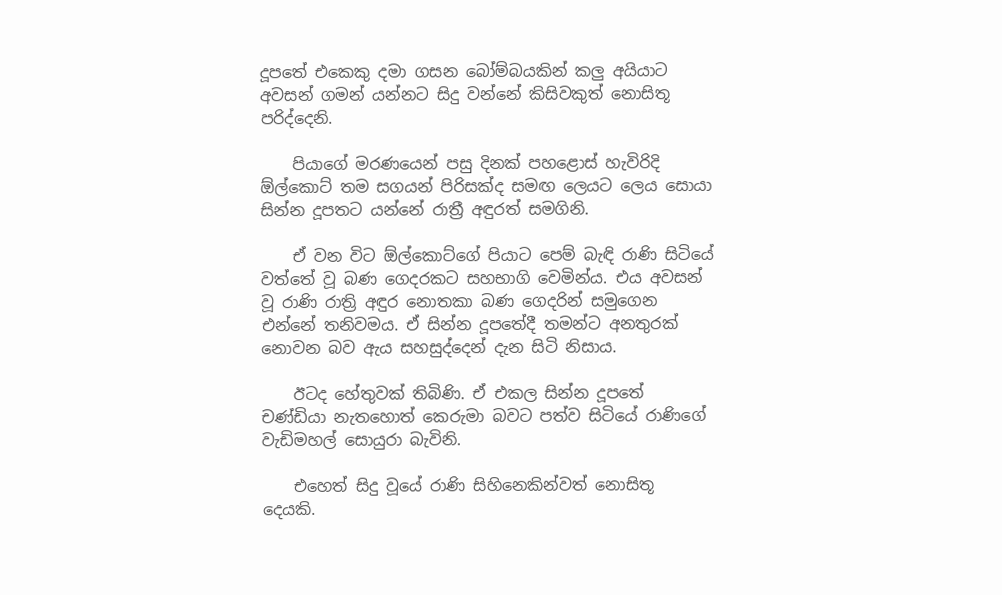දූපතේ එකෙකු දමා ගසන බෝම්බයකින් කලු අයියාට අවසන් ගමන් යන්නට සිදු වන්නේ කිසිවකුත් නොසිතූ පරිද්දෙනි.

    පියාගේ මරණයෙන් පසු දිනක්‌ පහළොස්‌ හැවිරිදි ඕල්කොට්‌ තම සගයන් පිරිසක්‌ද සමඟ ලෙයට ලෙය සොයා සින්න දූපතට යන්නේ රාත්‍රී අඳුරත් සමගිනි.

    ඒ වන විට ඕල්කොට්‌ගේ පියාට පෙම් බැඳි රාණි සිටියේ වත්තේ වූ බණ ගෙදරකට සහභාගි වෙමින්ය. එය අවසන් වූ රාණි රාත්‍රි අඳුර නොතකා බණ ගෙදරින් සමුගෙන එන්නේ තනිවමය. ඒ සින්න දූපතේදී තමන්ට අනතුරක්‌ නොවන බව ඇය සහසුද්දෙන් දැන සිටි නිසාය.

    ඊටද හේතුවක්‌ තිබිණි. ඒ එකල සින්න දූපතේ චණ්‌ඩියා නැතහොත් කෙරුමා බවට පත්ව සිටියේ රාණිගේ වැඩිමහල් සොයුරා බැවිනි.

    එහෙත් සිදු වූයේ රාණි සිහිනෙකින්වත් නොසිතූ දෙයකි.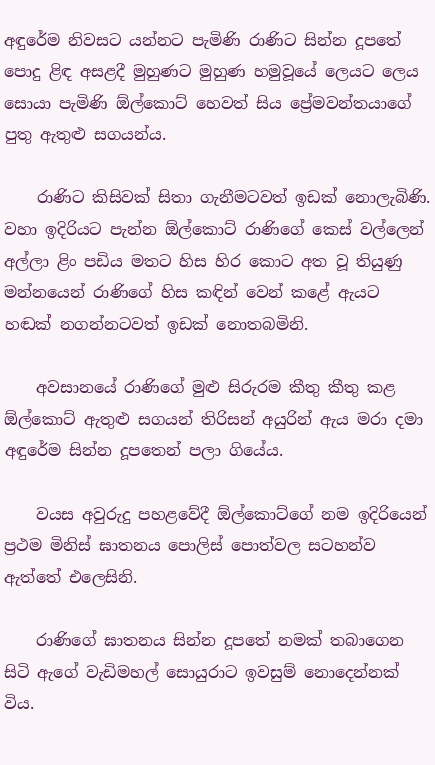අඳුරේම නිවසට යන්නට පැමිණි රාණිට සින්න දූපතේ පොදු ළිඳ අසළදී මුහුණට මුහුණ හමුවූයේ ලෙයට ලෙය සොයා පැමිණි ඕල්කොට්‌ හෙවත් සිය ප්‍රේමවන්තයාගේ පුතු ඇතුළු සගයන්ය.

    රාණිට කිසිවක්‌ සිතා ගැනීමටවත් ඉඩක්‌ නොලැබිණි. වහා ඉදිරියට පැන්න ඕල්කොට්‌ රාණිගේ කෙස්‌ වල්ලෙන් අල්ලා ළිං පඩිය මතට හිස හිර කොට අත වූ තියුණු මන්නයෙන් රාණිගේ හිස කඳින් වෙන් කළේ ඇයට හඬක්‌ නගන්නටවත් ඉඩක්‌ නොතබමිනි.

    අවසානයේ රාණිගේ මුළු සිරුරම කීතු කීතු කළ ඕල්කොට්‌ ඇතුළු සගයන් තිරිසන් අයුරින් ඇය මරා දමා අඳුරේම සින්න දූපතෙන් පලා ගියේය.

    වයස අවුරුදු පහළවේදී ඕල්කොට්‌ගේ නම ඉදිරියෙන් ප්‍රථම මිනිස්‌ ඝාතනය පොලිස්‌ පොත්වල සටහන්ව ඇත්තේ එලෙසිනි.

    රාණිගේ ඝාතනය සින්න දූපතේ නමක්‌ තබාගෙන සිටි ඇගේ වැඩිමහල් සොයුරාට ඉවසුම් නොදෙන්නක්‌ විය.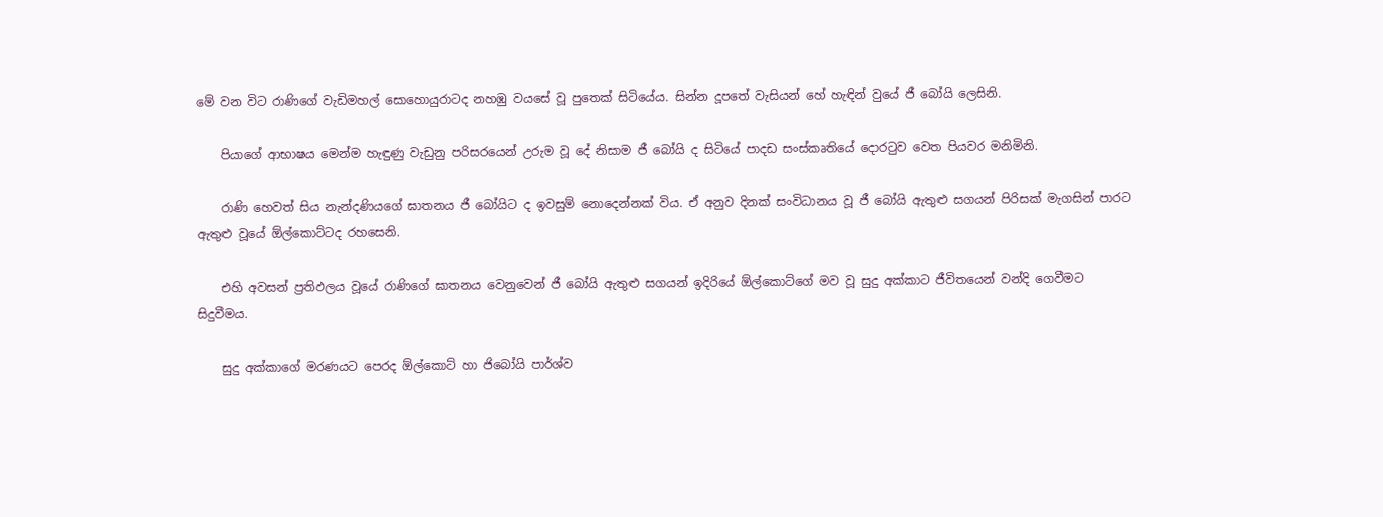මේ වන විට රාණිගේ වැඩිමහල් සොහොයුරාටද නහඹු වයසේ වූ පුතෙක්‌ සිටියේය. සින්න දූපතේ වැසියන් හේ හැඳින් වුයේ ජී බෝයි ලෙසිනි.

    පියාගේ ආභාෂය මෙන්ම හැඳුණු වැඩුනු පරිසරයෙන් උරුම වූ දේ නිසාම ජී බෝයි ද සිටියේ පාදඩ සංස්‌කෘතියේ දොරටුව වෙත පියවර මනිමිනි.

    රාණි හෙවත් සිය නැන්දණියගේ ඝාතනය ජී බෝයිට ද ඉවසුම් නොදෙන්නක්‌ විය. ඒ අනුව දිනක්‌ සංවිධානය වූ ජී බෝයි ඇතුළු සගයන් පිරිසක්‌ මැගසින් පාරට ඇතුළු වූයේ ඕල්කොට්‌ටද රහසෙනි.

    එහි අවසන් ප්‍රතිඵලය වූයේ රාණිගේ ඝාතනය වෙනුවෙන් ජී බෝයි ඇතුළු සගයන් ඉදිරියේ ඕල්කොට්‌ගේ මව වූ සුදු අක්‌කාට ජීවිතයෙන් වන්දි ගෙවීමට සිදුවීමය.

    සුදු අක්‌කාගේ මරණයට පෙරද ඕල්කොට්‌ හා ජිබෝයි පාර්ශ්ව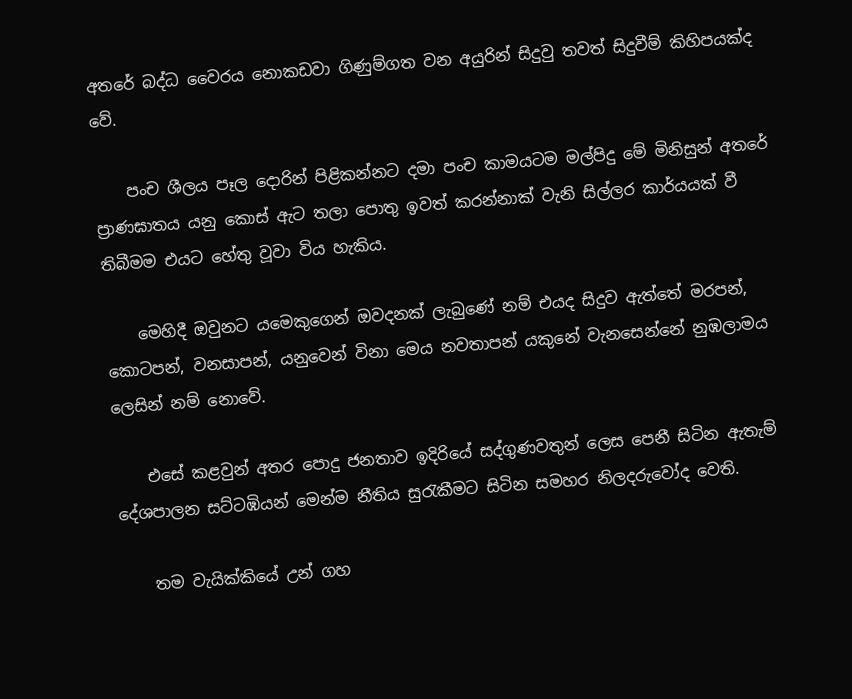අතරේ බද්ධ වෛරය නොකඩවා ගිණුම්ගත වන අයුරින් සිදුවු තවත් සිදුවීම් කිහිපයක්‌ද වේ.

    පංච ශීලය පෑල දොරින් පිළිකන්නට දමා පංච කාමයටම මල්පිදු මේ මිනිසුන් අතරේ ප්‍රාණඝාතය යනු කොස්‌ ඇට තලා පොතු ඉවත් කරන්නාක්‌ වැනි සිල්ලර කාර්යයක්‌ වී තිබීමම එයට හේතු වූවා විය හැකිය.

    මෙහිදී ඔවුනට යමෙකුගෙන් ඔවදනක්‌ ලැබුණේ නම් එයද සිදුව ඇත්තේ මරපන්, කොටපන්, වනසාපන්, යනුවෙන් විනා මෙය නවතාපන් යකුනේ වැනසෙන්නේ නුඹලාමය ලෙසින් නම් නොවේ.

    එසේ කළවුන් අතර පොදු ජනතාව ඉදිරියේ සද්ගුණවතුන් ලෙස පෙනී සිටින ඇතැම් දේශපාලන සට්‌ටඹියන් මෙන්ම නීතිය සුරැකීමට සිටින සමහර නිලදරුවෝද වෙති.

    තම වැයික්‌කියේ උන් ගහ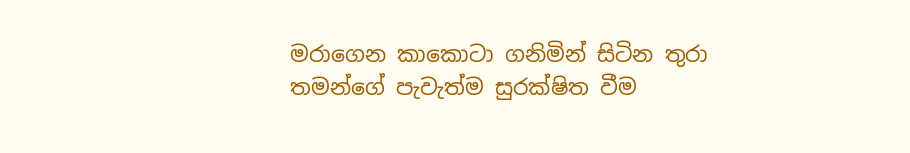මරාගෙන කාකොටා ගනිමින් සිටින තුරා තමන්ගේ පැවැත්ම සුරක්‌ෂිත වීම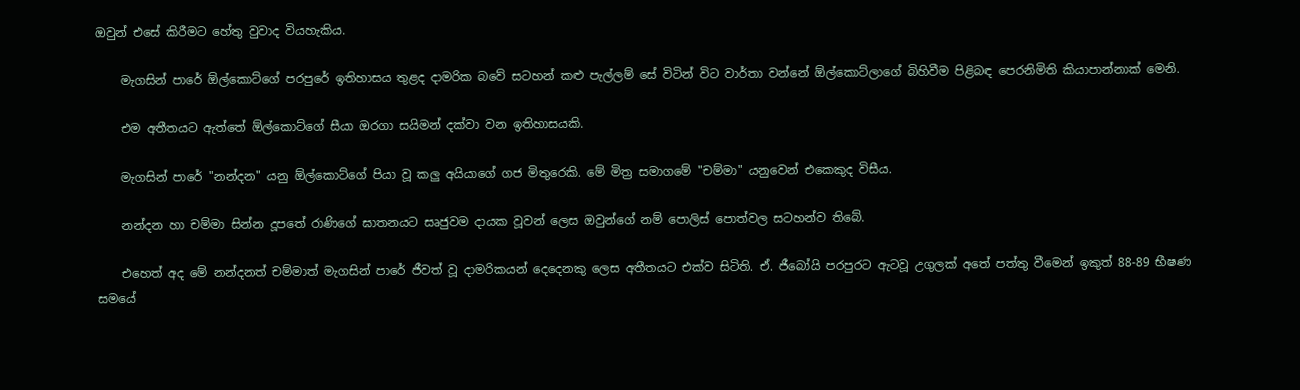ඔවුන් එසේ කිරීමට හේතු වුවාද වියහැකිය.

    මැගසින් පාරේ ඕල්කොට්‌ගේ පරපුරේ ඉතිහාසය තුළද දාමරික බවේ සටහන් කළු පැල්ලම් සේ විටින් විට වාර්තා වන්නේ ඕල්කොට්‌ලාගේ බිහිවීම පිළිබඳ පෙරනිමිති කියාපාන්නාක්‌ මෙනි.

    එම අතීතයට ඇත්තේ ඕල්කොට්‌ගේ සීයා ඔරගා සයිමන් දක්‌වා වන ඉතිහාසයකි.

    මැගසින් පාරේ "නන්දන" යනු ඕල්කොට්‌ගේ පියා වූ කලු අයියාගේ ගජ මිතුරෙකි. මේ මිත්‍ර සමාගමේ "චම්මා" යනුවෙන් එකෙකුද විසීය.

    නන්දන හා චම්මා සින්න දූපතේ රාණිගේ ඝාතනයට සෘජුවම දායක වූවන් ලෙස ඔවුන්ගේ නම් පොලිස්‌ පොත්වල සටහන්ව තිබේ.

    එහෙත් අද මේ නන්දනත් චම්මාත් මැගසින් පාරේ ජීවත් වූ දාමරිකයන් දෙදෙනකු ලෙස අතීතයට එක්‌ව සිටිති. ඒ. ජීබෝයි පරපුරට ඇටවූ උගුලක්‌ අතේ පත්තු වීමෙන් ඉකුත් 88-89 භීෂණ සමයේ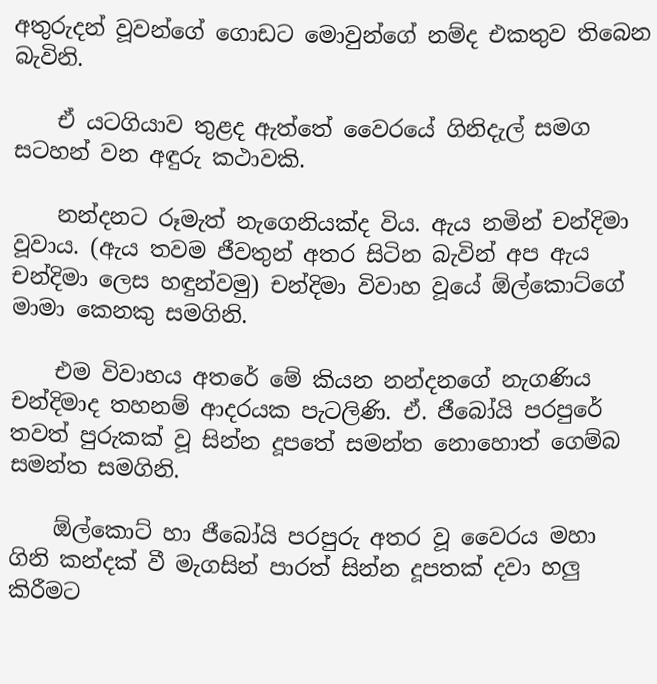අතුරුදන් වූවන්ගේ ගොඩට මොවුන්ගේ නම්ද එකතුව තිබෙන බැවිනි.

    ඒ යටගියාව තුළද ඇත්තේ වෛරයේ ගිනිදැල් සමග සටහන් වන අඳුරු කථාවකි.

    නන්දනට රූමැත් නැගෙනියක්‌ද විය. ඇය නමින් චන්දිමා වූවාය. (ඇය තවම ජීවතුන් අතර සිටින බැවින් අප ඇය චන්දිමා ලෙස හඳුන්වමු) චන්දිමා විවාහ වූයේ ඕල්කොට්‌ගේ මාමා කෙනකු සමගිනි.

    එම විවාහය අතරේ මේ කියන නන්දනගේ නැගණිය චන්දිමාද තහනම් ආදරයක පැටලිණි. ඒ. ජීබෝයි පරපුරේ තවත් පුරුකක්‌ වූ සින්න දූපතේ සමන්ත නොහොත් ගෙම්බ සමන්ත සමගිනි.

    ඕල්කොට්‌ හා ජීබෝයි පරපුරු අතර වූ වෛරය මහා ගිනි කන්දක්‌ වී මැගසින් පාරත් සින්න දූපතක්‌ දවා හලු කිරීමට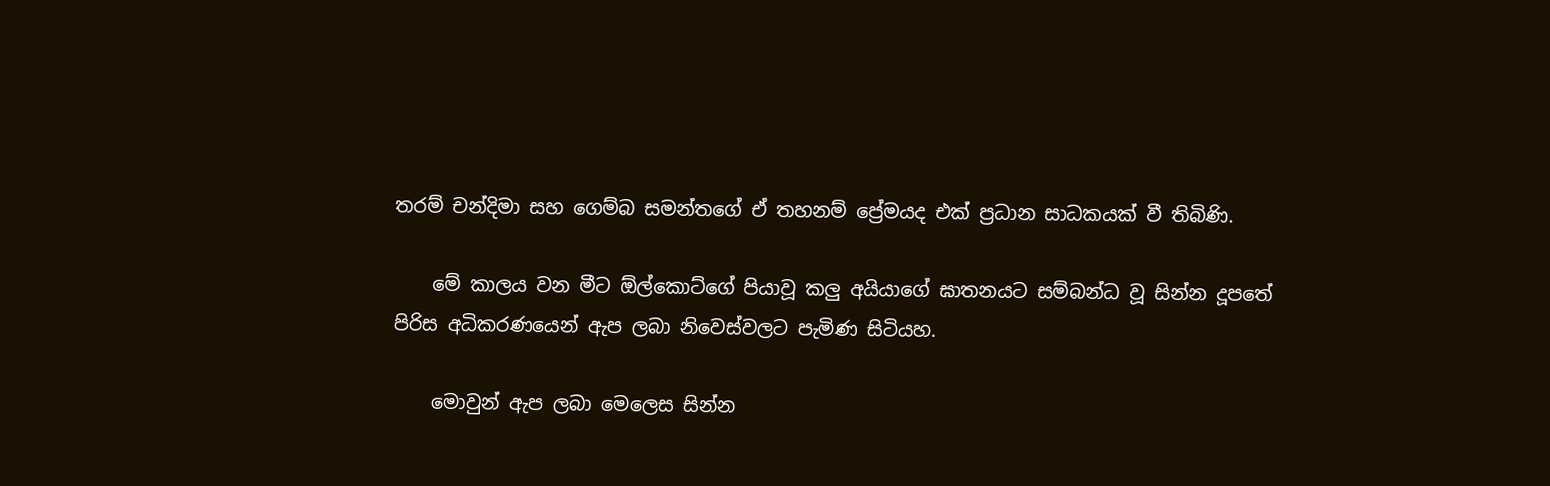තරම් චන්දිමා සහ ගෙම්බ සමන්තගේ ඒ තහනම් ප්‍රේමයද එක්‌ ප්‍රධාන සාධකයක්‌ වී තිබිණි.

    මේ කාලය වන මීට ඕල්කොට්‌ගේ පියාවූ කලු අයියාගේ ඝාතනයට සම්බන්ධ වූ සින්න දූපතේ පිරිස අධිකරණයෙන් ඇප ලබා නිවෙස්‌වලට පැමිණ සිටියහ.

    මොවුන් ඇප ලබා මෙලෙස සින්න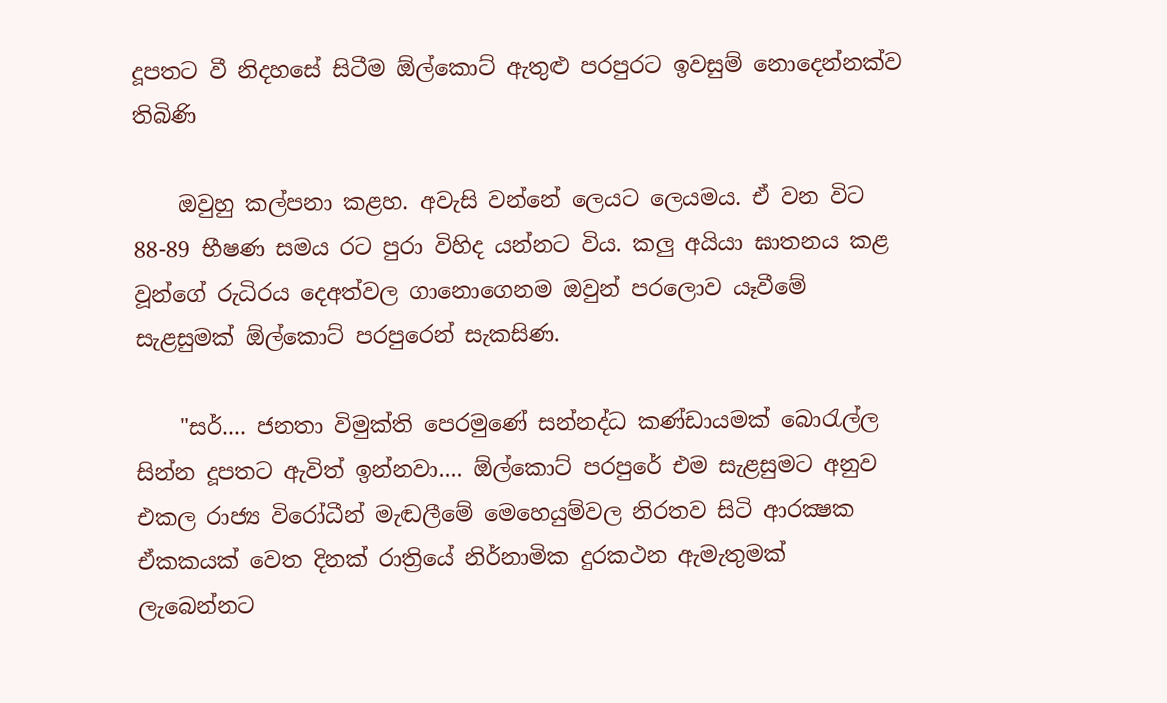දූපතට වී නිදහසේ සිටීම ඕල්කොට්‌ ඇතුළු පරපුරට ඉවසුම් නොදෙන්නක්‌ව තිබිණි

    ඔවුහු කල්පනා කළහ. අවැසි වන්නේ ලෙයට ලෙයමය. ඒ වන විට 88-89 භීෂණ සමය රට පුරා විහිද යන්නට විය. කලු අයියා ඝාතනය කළ වූන්ගේ රුධිරය දෙඅත්වල ගානොගෙනම ඔවුන් පරලොව යෑවීමේ සැළසුමක්‌ ඕල්කොට්‌ පරපුරෙන් සැකසිණ.

    "සර්.... ජනතා විමුක්‌ති පෙරමුණේ සන්නද්ධ කණ්‌ඩායමක්‌ බොරැල්ල සින්න දූපතට ඇවිත් ඉන්නවා.... ඕල්කොට්‌ පරපුරේ එම සැළසුමට අනුව එකල රාජ්‍ය විරෝධීන් මැඬලීමේ මෙහෙයුම්වල නිරතව සිටි ආරක්‍ෂක ඒකකයක්‌ වෙත දිනක්‌ රාත්‍රියේ නිර්නාමික දුරකථන ඇමැතුමක්‌ ලැබෙන්නට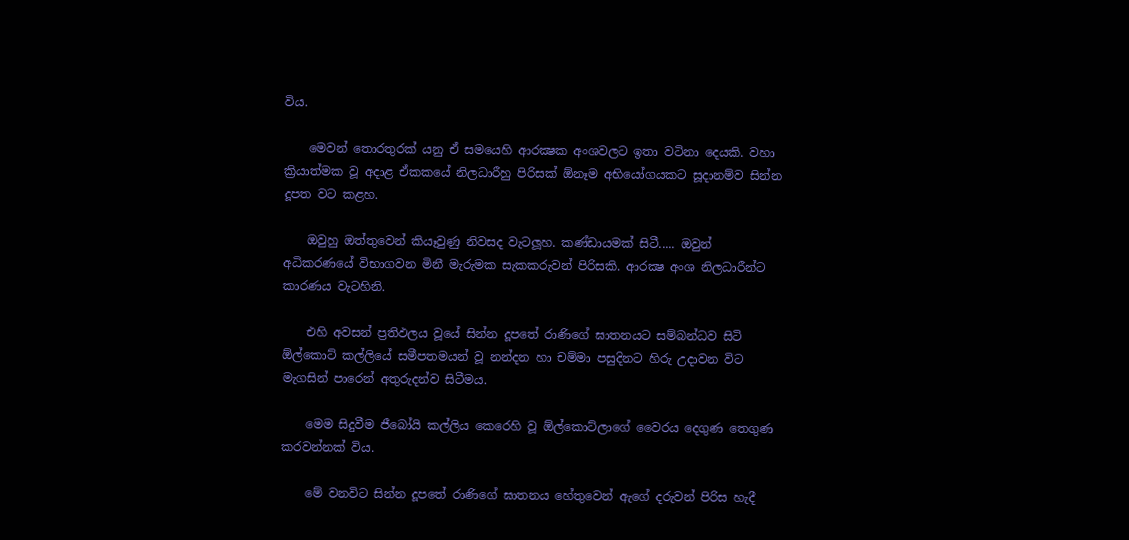විය.

    මෙවන් තොරතුරක්‌ යනු ඒ සමයෙහි ආරක්‍ෂක අංශවලට ඉතා වටිනා දෙයකි. වහා ක්‍රියාත්මක වූ අදාළ ඒකකයේ නිලධාරීහු පිරිසක්‌ ඕනෑම අභියෝගයකට සූදානම්ව සින්න දූපත වට කළහ.

    ඔවුහු ඔත්තුවෙන් කියෑවුණු නිවසද වැටලූහ. කණ්‌ඩායමක්‌ සිටී..... ඔවුන් අධිකරණයේ විභාගවන මිනී මැරුමක සැකකරුවන් පිරිසකි. ආරක්‍ෂ අංශ නිලධාරීන්ට කාරණය වැටහිනි.

    එහි අවසන් ප්‍රතිඵලය වූයේ සින්න දූපතේ රාණිගේ ඝාතනයට සම්බන්ධව සිටි ඕල්කොට්‌ කල්ලියේ සමීපතමයන් වූ නන්දන හා චම්මා පසුදිනට හිරු උදාවන විට මැගසින් පාරෙන් අතුරුදන්ව සිටීමය.

    මෙම සිදුවීම ජීබෝයි කල්ලිය කෙරෙහි වූ ඕල්කොට්‌ලාගේ වෛරය දෙගුණ තෙගුණ කරවන්නක්‌ විය.

    මේ වනවිට සින්න දූපතේ රාණිගේ ඝාතනය හේතුවෙන් ඇගේ දරුවන් පිරිස හැදී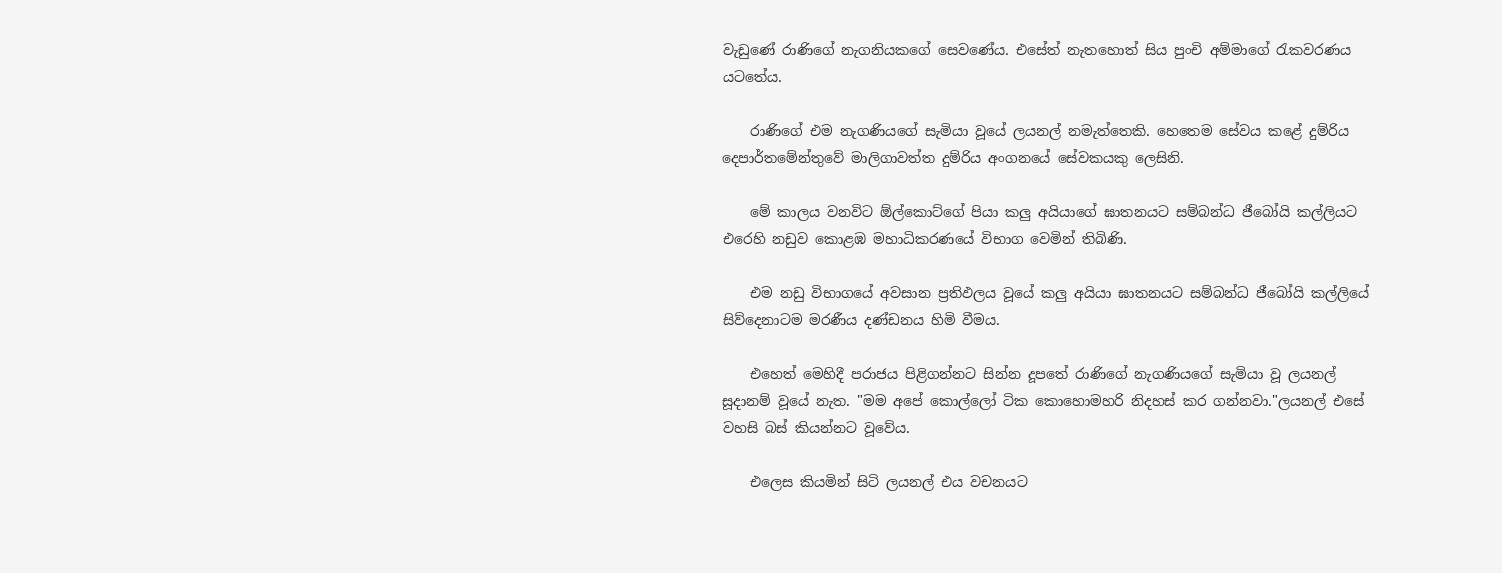වැඩුණේ රාණිගේ නැගනියකගේ සෙවණේය. එසේත් නැතහොත් සිය පුංචි අම්මාගේ රැකවරණය යටතේය.

    රාණිගේ එම නැගණියගේ සැමියා වූයේ ලයනල් නමැත්තෙකි. හෙතෙම සේවය කළේ දුම්රිය දෙපාර්තමේන්තුවේ මාලිගාවත්ත දුම්රිය අංගනයේ සේවකයකු ලෙසිනි.

    මේ කාලය වනවිට ඕල්කොට්‌ගේ පියා කලු අයියාගේ ඝාතනයට සම්බන්ධ ජීබෝයි කල්ලියට එරෙහි නඩුව කොළඹ මහාධිකරණයේ විභාග වෙමින් තිබිණි.

    එම නඩු විභාගයේ අවසාන ප්‍රතිඵලය වූයේ කලු අයියා ඝාතනයට සම්බන්ධ ජීබෝයි කල්ලියේ සිව්දෙනාටම මරණීය දණ්‌ඩනය හිමි වීමය.

    එහෙත් මෙහිදී පරාජය පිළිගන්නට සින්න දූපතේ රාණිගේ නැගණියගේ සැමියා වූ ලයනල් සූදානම් වූයේ නැත. "මම අපේ කොල්ලෝ ටික කොහොමහරි නිදහස්‌ කර ගන්නවා."ලයනල් එසේ වහසි බස්‌ කියන්නට වූවේය.

    එලෙස කියමින් සිටි ලයනල් එය වචනයට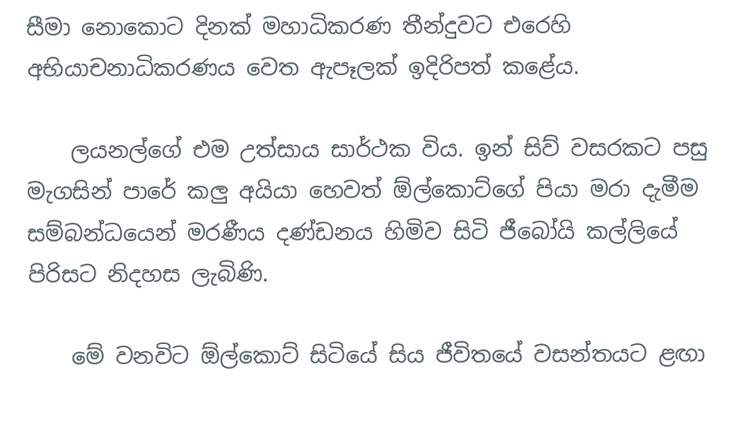සීමා නොකොට දිනක්‌ මහාධිකරණ තීන්දුවට එරෙහි අභියාචනාධිකරණය වෙත ඇපෑලක්‌ ඉදිරිපත් කළේය.

    ලයනල්ගේ එම උත්සාය සාර්ථක විය. ඉන් සිව් වසරකට පසු මැගසින් පාරේ කලු අයියා හෙවත් ඕල්කොට්‌ගේ පියා මරා දැමීම සම්බන්ධයෙන් මරණීය දණ්‌ඩනය හිමිව සිටි ජීබෝයි කල්ලියේ පිරිසට නිදහස ලැබිණි.

    මේ වනවිට ඕල්කොට්‌ සිටියේ සිය ජීවිතයේ වසන්තයට ළඟා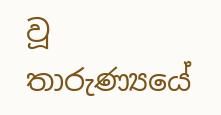වූ තාරුණ්‍යයේ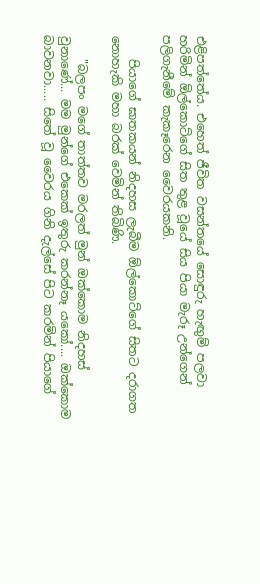එළිපත්තේය. එහෙත් ජීවිත වසන්තයේ සොඳුරු හැඟුම් පලවා හරිමින් ඕල්කොට්‌ගේ සිත තුළ වූයේ සිය පියා මැරූ උන්ගෙන් පලිගැනීමේ කැකෑරෙන වෛරයකනි.

    පියාගේ ඝාතකයන් නිදහස ලැබීම ඕල්කොට්‌ගේ සිතට දරාගත නොහැකි මහා බරක්‌ වෙමින් තිබිණි.

    "බලපං මගේ තාත්තව මරලත් මුන් ඔක්‌කොම නිදහස්‌ වුනාණේ... මම මුන්ගේ එකෙක්‌ ඉතුරු කරන්නෑ යකෝ.... ඔක්‌කොම බාවනවා..... සිතේ වූ වෛරය ගිනි දැල්සේ පිට කරමින් පියාගේ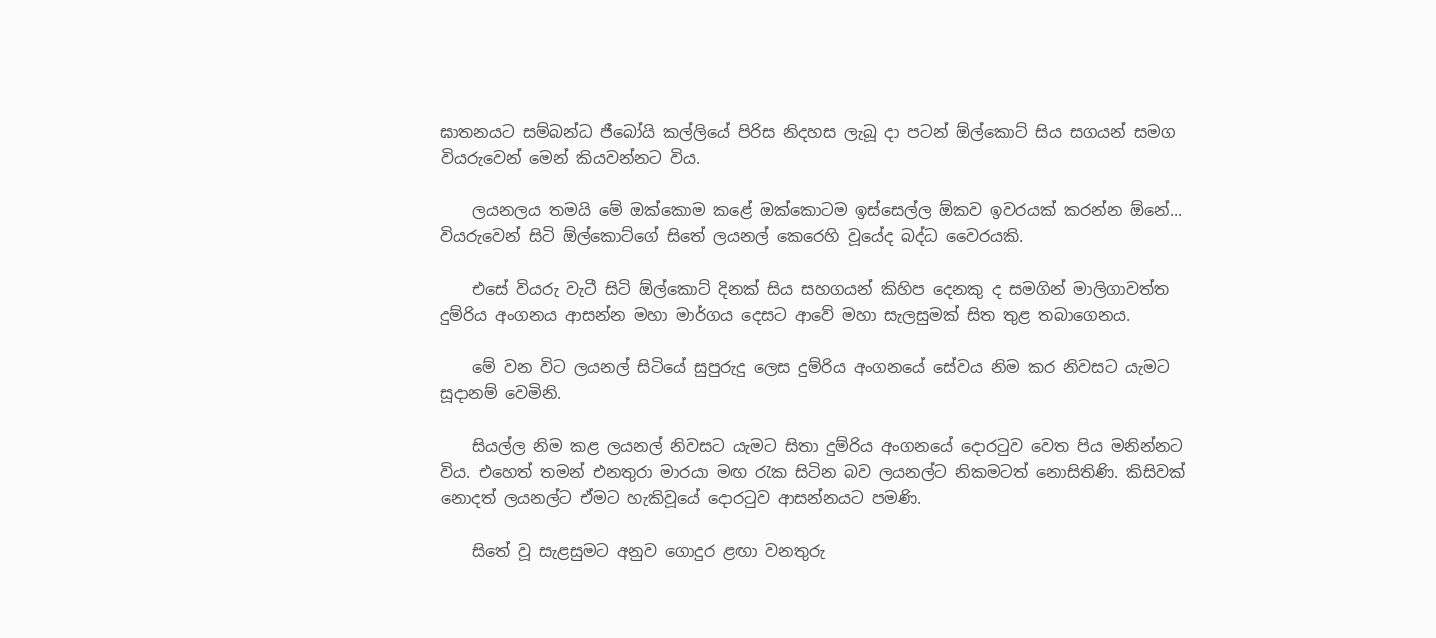ඝාතනයට සම්බන්ධ ජීබෝයි කල්ලියේ පිරිස නිදහස ලැබූ දා පටන් ඕල්කොට්‌ සිය සගයන් සමග වියරුවෙන් මෙන් කියවන්නට විය.

    ලයනලය තමයි මේ ඔක්‌කොම කළේ ඔක්‌කොටම ඉස්‌සෙල්ල ඕකව ඉවරයක්‌ කරන්න ඕනේ... වියරුවෙන් සිටි ඕල්කොට්‌ගේ සිතේ ලයනල් කෙරෙහි වූයේද බද්ධ වෛරයකි.

    එසේ වියරු වැටී සිටි ඕල්කොට්‌ දිනක්‌ සිය සහගයන් කිහිප දෙනකු ද සමගින් මාලිගාවත්ත දුම්රිය අංගනය ආසන්න මහා මාර්ගය දෙසට ආවේ මහා සැලසුමක්‌ සිත තුළ තබාගෙනය.

    මේ වන විට ලයනල් සිටියේ සුපුරුදු ලෙස දුම්රිය අංගනයේ සේවය නිම කර නිවසට යැමට සූදානම් වෙමිනි.

    සියල්ල නිම කළ ලයනල් නිවසට යැමට සිතා දුම්රිය අංගනයේ දොරටුව වෙත පිය මනින්නට විය. එහෙත් තමන් එනතුරා මාරයා මඟ රැක සිටින බව ලයනල්ට නිකමටත් නොසිතිණි. කිසිවක්‌ නොදත් ලයනල්ට ඒමට හැකිවූයේ දොරටුව ආසන්නයට පමණි.

    සිතේ වූ සැළසුමට අනුව ගොදුර ළඟා වනතුරු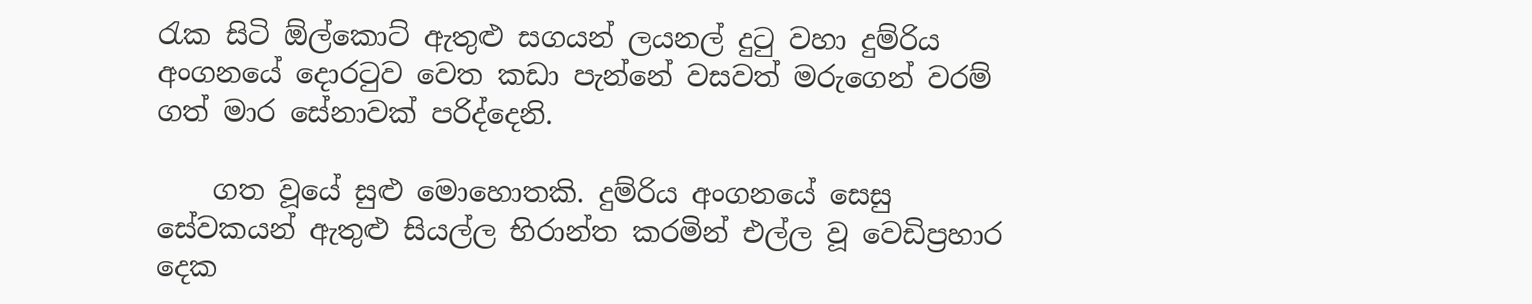රැක සිටි ඕල්කොට්‌ ඇතුළු සගයන් ලයනල් දුටු වහා දුම්රිය අංගනයේ දොරටුව වෙත කඩා පැන්නේ වසවත් මරුගෙන් වරම් ගත් මාර සේනාවක්‌ පරිද්දෙනි.

    ගත වූයේ සුළු මොහොතකි. දුම්රිය අංගනයේ සෙසු සේවකයන් ඇතුළු සියල්ල භිරාන්ත කරමින් එල්ල වූ වෙඩිප්‍රහාර දෙක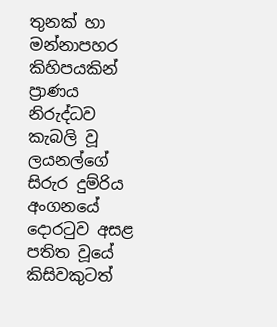තුනක්‌ හා මන්නාපහර කිහිපයකින් ප්‍රාණය නිරුද්ධව කැබලි වූ ලයනල්ගේ සිරුර දුම්රිය අංගනයේ දොරටුව අසළ පතිත වූයේ කිසිවකුටත්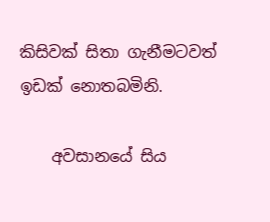කිසිවක්‌ සිතා ගැනීමටවත් ඉඩක්‌ නොතබමිනි.

    අවසානයේ සිය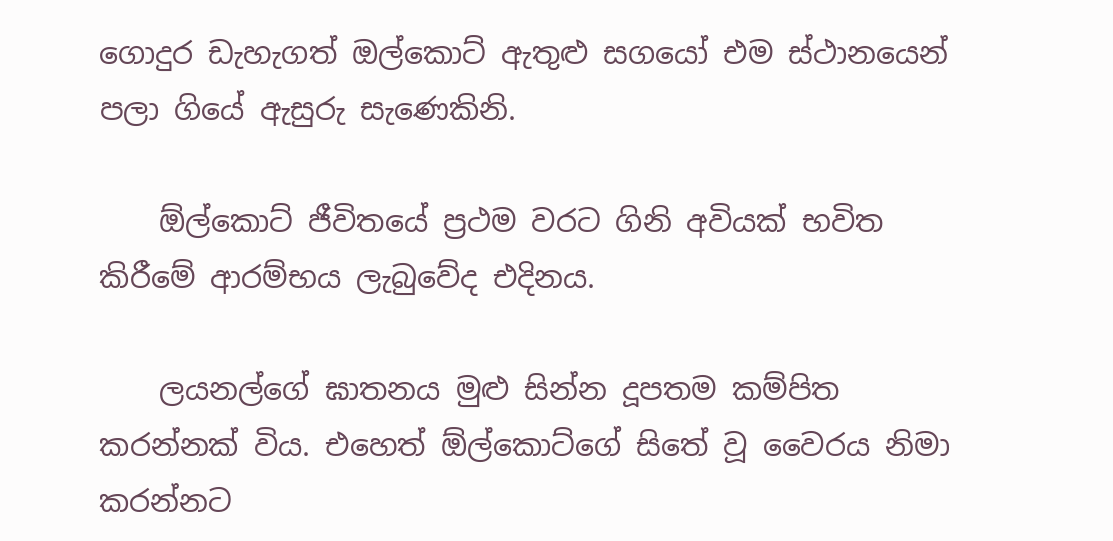ගොදුර ඩැහැගත් ඔල්කොට්‌ ඇතුළු සගයෝ එම ස්‌ථානයෙන් පලා ගියේ ඇසුරු සැණෙකිනි.

    ඕල්කොට්‌ ජීවිතයේ ප්‍රථම වරට ගිනි අවියක්‌ භවිත කිරීමේ ආරම්භය ලැබුවේද එදිනය.

    ලයනල්ගේ ඝාතනය මුළු සින්න දූපතම කම්පිත කරන්නක්‌ විය. එහෙත් ඕල්කොට්‌ගේ සිතේ වූ වෛරය නිමා කරන්නට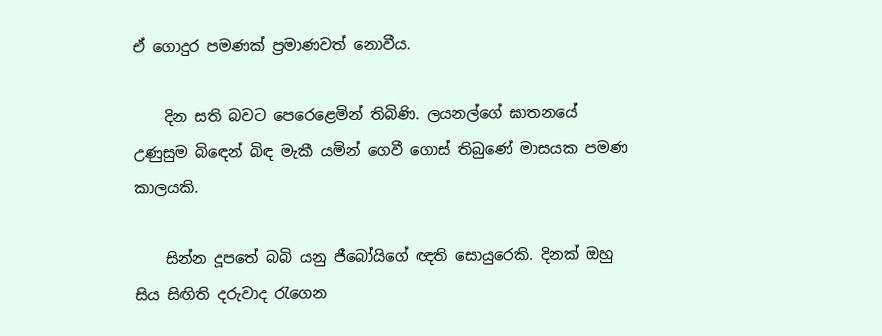ඒ ගොදුර පමණක්‌ ප්‍රමාණවත් නොවීය.

    දින සති බවට පෙරෙළෙමින් තිබිණි. ලයනල්ගේ ඝාතනයේ උණුසුම බිඳෙන් බිඳ මැකී යමින් ගෙවී ගොස්‌ තිබුණේ මාසයක පමණ කාලයකි.

    සින්න දූපතේ බබි යනු ජීබෝයිගේ ඥති සොයුරෙකි. දිනක්‌ ඔහු සිය සිඟිති දරුවාද රැගෙන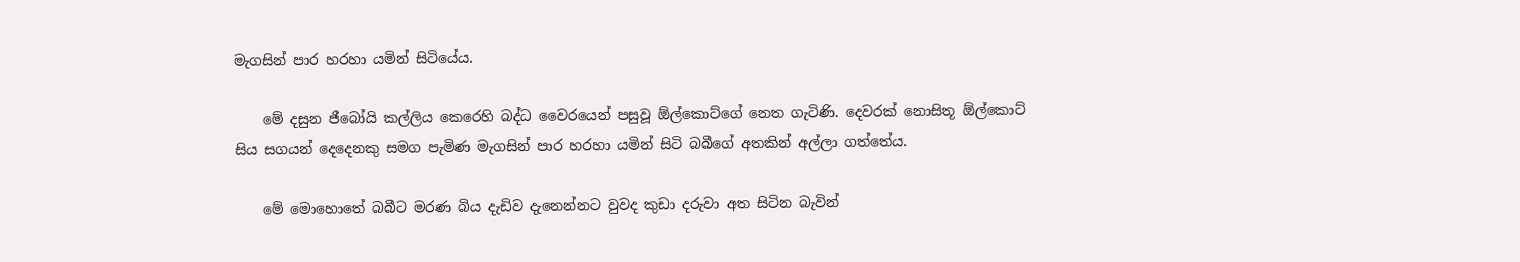මැගසින් පාර හරහා යමින් සිටියේය.

    මේ දසුන ජීබෝයි කල්ලිය කෙරෙහි බද්ධ වෛරයෙන් පසුවූ ඕල්කොට්‌ගේ නෙත ගැටිණි. දෙවරක්‌ නොසිතූ ඕල්කොට්‌ සිය සගයන් දෙදෙනකු සමග පැමිණ මැගසින් පාර හරහා යමින් සිටි බබීගේ අතකින් අල්ලා ගත්තේය.

    මේ මොහොතේ බබීට මරණ බිය දැඩිව දැනෙන්නට වුවද කුඩා දරුවා අත සිටින බැවින්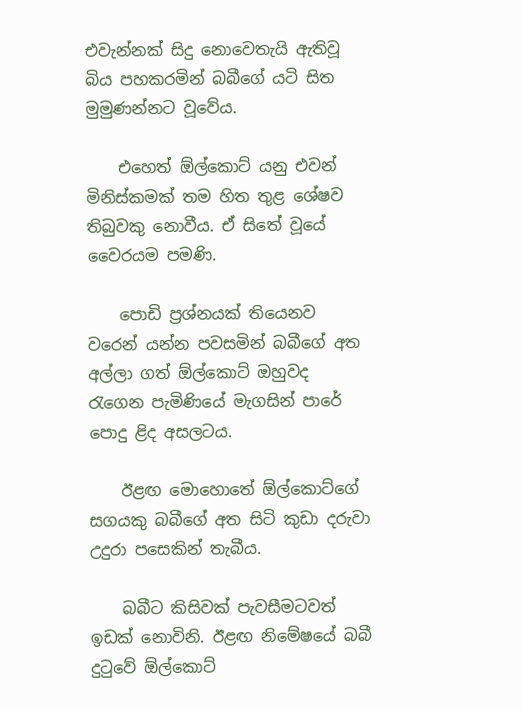එවැන්නක්‌ සිදු නොවෙතැයි ඇතිවූ බිය පහකරමින් බබීගේ යටි සිත මුමුණන්නට වූවේය.

    එහෙත් ඕල්කොට්‌ යනු එවන් මිනිස්‌කමක්‌ තම හිත තුළ ශේෂව තිබුවකු නොවීය. ඒ සිතේ වූයේ වෛරයම පමණි.

    පොඩි ප්‍රශ්නයක්‌ තියෙනව වරෙන් යන්න පවසමින් බබීගේ අත අල්ලා ගත් ඕල්කොට්‌ ඔහුවද රැගෙන පැමිණියේ මැගසින් පාරේ පොදු ළිද අසලටය.

    ඊළඟ මොහොතේ ඕල්කොට්‌ගේ සගයකු බබීගේ අත සිටි කුඩා දරුවා උදුරා පසෙකින් තැබීය.

    බබීට කිසිවක්‌ පැවසීමටවත් ඉඩක්‌ නොවිනි. ඊළඟ නිමේෂයේ බබී දුටුවේ ඕල්කොට්‌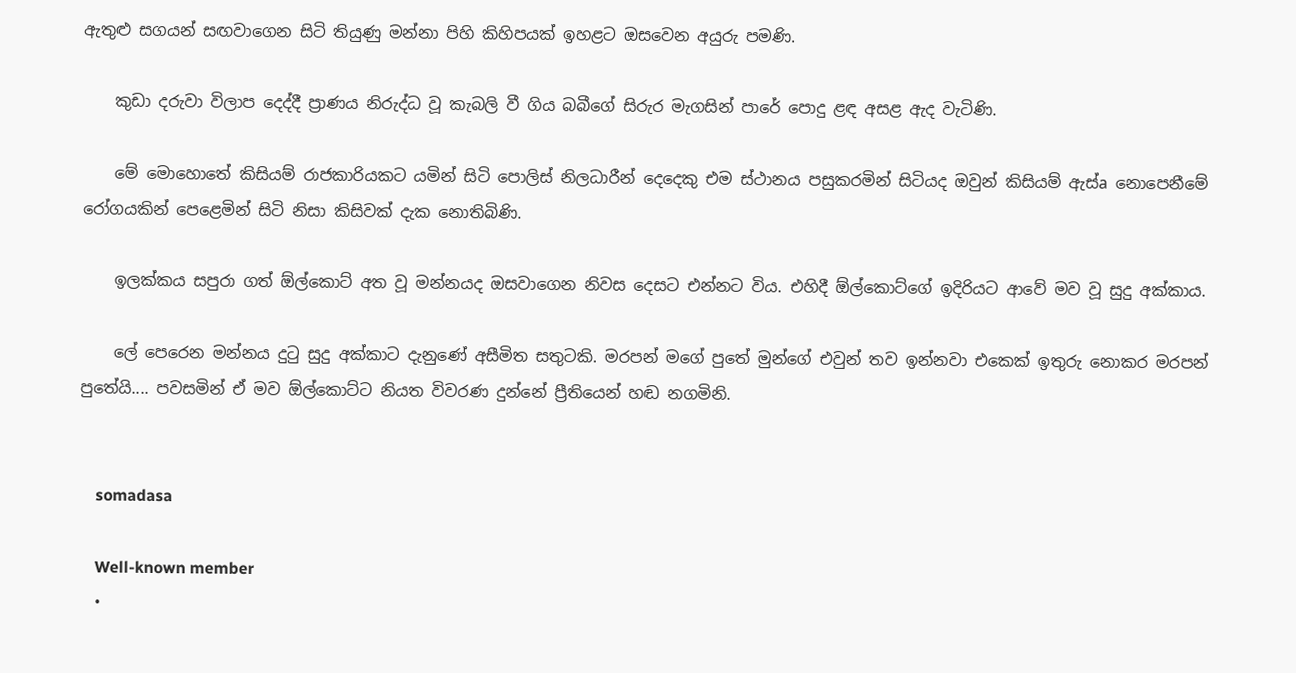ඇතුළු සගයන් සඟවාගෙන සිටි තියුණු මන්නා පිහි කිහිපයක්‌ ඉහළට ඔසවෙන අයුරු පමණි.

    කුඩා දරුවා විලාප දෙද්දී ප්‍රාණය නිරුද්ධ වූ කැබලි වී ගිය බබීගේ සිරුර මැගසින් පාරේ පොදු ළඳ අසළ ඇද වැටිණි.

    මේ මොහොතේ කිසියම් රාජකාරියකට යමින් සිටි පොලිස්‌ නිලධාරීන් දෙදෙකු එම ස්‌ථානය පසුකරමින් සිටියද ඔවුන් කිසියම් ඇස්‌a නොපෙනීමේ රෝගයකින් පෙළෙමින් සිටි නිසා කිසිවක්‌ දැක නොතිබිණි.

    ඉලක්‌කය සපුරා ගත් ඕල්කොට්‌ අත වූ මන්නයද ඔසවාගෙන නිවස දෙසට එන්නට විය. එහිදී ඕල්කොට්‌ගේ ඉදිරියට ආවේ මව වූ සුදු අක්‌කාය.

    ලේ පෙරෙන මන්නය දුටු සුදු අක්‌කාට දැනුණේ අසීමිත සතුටකි. මරපන් මගේ පුතේ මුන්ගේ එවුන් තව ඉන්නවා එකෙක්‌ ඉතුරු නොකර මරපන් පුතේයි.... පවසමින් ඒ මව ඕල්කොට්‌ට නියත විවරණ දුන්නේ ප්‍රීතියෙන් හඬ නගමිනි.


    somadasa

    Well-known member
  •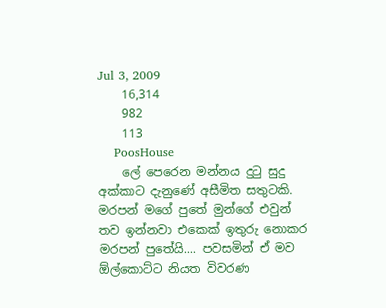Jul 3, 2009
    16,314
    982
    113
    PoosHouse
    ලේ පෙරෙන මන්නය දුටු සුදු අක්‌කාට දැනුණේ අසීමිත සතුටකි. මරපන් මගේ පුතේ මුන්ගේ එවුන් තව ඉන්නවා එකෙක්‌ ඉතුරු නොකර මරපන් පුතේයි.... පවසමින් ඒ මව ඕල්කොට්‌ට නියත විවරණ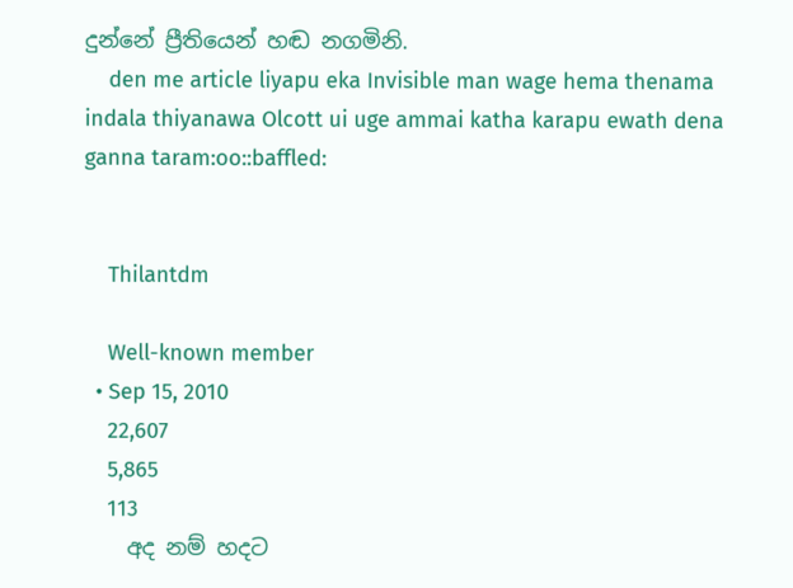දුන්නේ ප්‍රීතියෙන් හඬ නගමිනි.
    den me article liyapu eka Invisible man wage hema thenama indala thiyanawa Olcott ui uge ammai katha karapu ewath dena ganna taram:oo::baffled:


    Thilantdm

    Well-known member
  • Sep 15, 2010
    22,607
    5,865
    113
    අද නම් හදට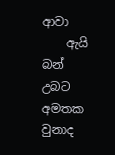ආවා
    ඇයි බන් උබට අමතක වුනාද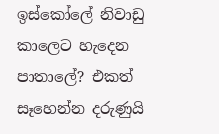ඉස්කෝලේ නිවාඩු කාලෙට හැදෙන පාතාලේ? එකත් සෑහෙන්න දරුණුයි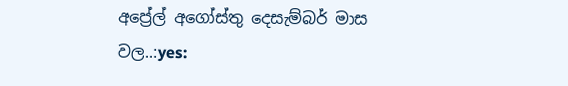අප්‍රේල් අගෝස්තු දෙසැම්බර් මාස වල..:yes: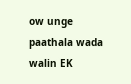ow unge paathala wada walin EK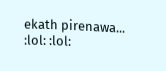ekath pirenawa... :lol: :lol: